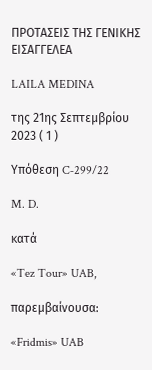ΠΡΟΤΑΣΕΙΣ ΤΗΣ ΓΕΝΙΚΗΣ ΕΙΣΑΓΓΕΛΕΑ

LAILA MEDINA

της 21ης Σεπτεμβρίου 2023 ( 1 )

Υπόθεση C‑299/22

M. D.

κατά

«Tez Tour» UAB,

παρεμβαίνουσα:

«Fridmis» UAB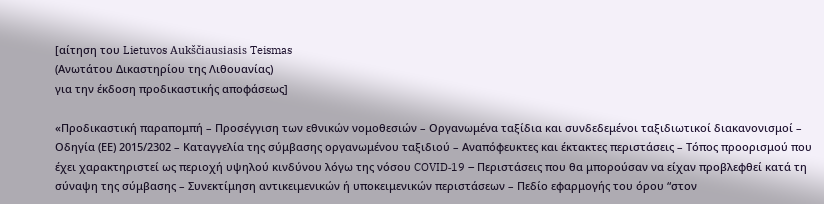[αίτηση του Lietuvos Aukščiausiasis Teismas
(Ανωτάτου Δικαστηρίου της Λιθουανίας)
για την έκδοση προδικαστικής αποφάσεως]

«Προδικαστική παραπομπή – Προσέγγιση των εθνικών νομοθεσιών – Οργανωμένα ταξίδια και συνδεδεμένοι ταξιδιωτικοί διακανονισμοί – Οδηγία (ΕΕ) 2015/2302 – Καταγγελία της σύμβασης οργανωμένου ταξιδιού – Αναπόφευκτες και έκτακτες περιστάσεις – Τόπος προορισμού που έχει χαρακτηριστεί ως περιοχή υψηλού κινδύνου λόγω της νόσου COVID‑19 – Περιστάσεις που θα μπορούσαν να είχαν προβλεφθεί κατά τη σύναψη της σύμβασης – Συνεκτίμηση αντικειμενικών ή υποκειμενικών περιστάσεων – Πεδίο εφαρμογής του όρου “στον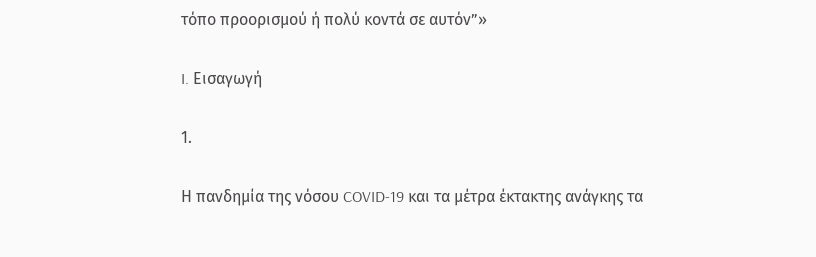τόπο προορισμού ή πολύ κοντά σε αυτόν”»

I. Εισαγωγή

1.

Η πανδημία της νόσου COVID‑19 και τα μέτρα έκτακτης ανάγκης τα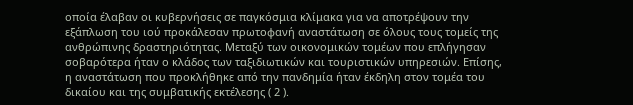οποία έλαβαν οι κυβερνήσεις σε παγκόσμια κλίμακα για να αποτρέψουν την εξάπλωση του ιού προκάλεσαν πρωτοφανή αναστάτωση σε όλους τους τομείς της ανθρώπινης δραστηριότητας. Μεταξύ των οικονομικών τομέων που επλήγησαν σοβαρότερα ήταν ο κλάδος των ταξιδιωτικών και τουριστικών υπηρεσιών. Επίσης, η αναστάτωση που προκλήθηκε από την πανδημία ήταν έκδηλη στον τομέα του δικαίου και της συμβατικής εκτέλεσης ( 2 ).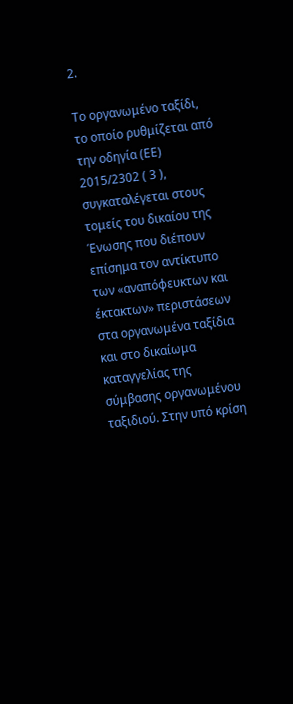2.

Το οργανωμένο ταξίδι, το οποίο ρυθμίζεται από την οδηγία (ΕΕ) 2015/2302 ( 3 ), συγκαταλέγεται στους τομείς του δικαίου της Ένωσης που διέπουν επίσημα τον αντίκτυπο των «αναπόφευκτων και έκτακτων» περιστάσεων στα οργανωμένα ταξίδια και στο δικαίωμα καταγγελίας της σύμβασης οργανωμένου ταξιδιού. Στην υπό κρίση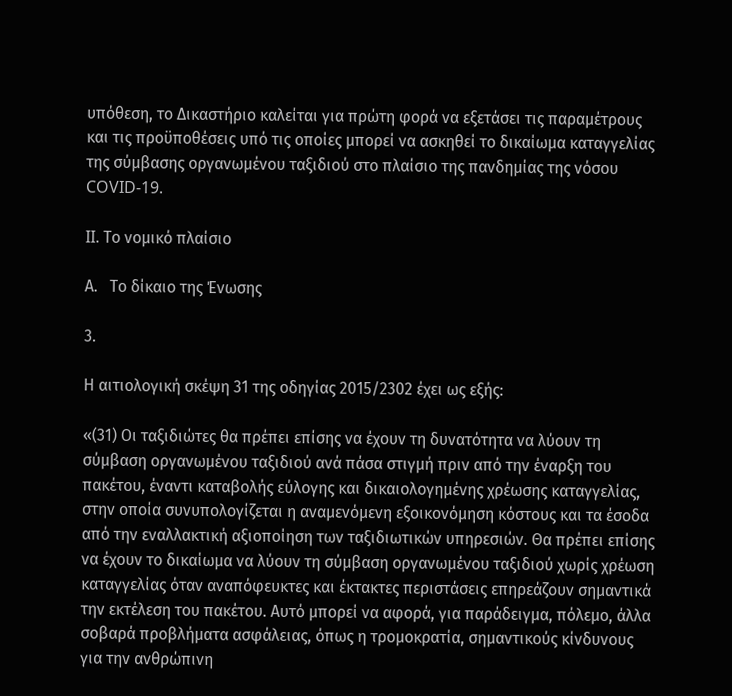υπόθεση, το Δικαστήριο καλείται για πρώτη φορά να εξετάσει τις παραμέτρους και τις προϋποθέσεις υπό τις οποίες μπορεί να ασκηθεί το δικαίωμα καταγγελίας της σύμβασης οργανωμένου ταξιδιού στο πλαίσιο της πανδημίας της νόσου COVID‑19.

II. Το νομικό πλαίσιο

Α.   Το δίκαιο της Ένωσης

3.

Η αιτιολογική σκέψη 31 της οδηγίας 2015/2302 έχει ως εξής:

«(31) Οι ταξιδιώτες θα πρέπει επίσης να έχουν τη δυνατότητα να λύουν τη σύμβαση οργανωμένου ταξιδιού ανά πάσα στιγμή πριν από την έναρξη του πακέτου, έναντι καταβολής εύλογης και δικαιολογημένης χρέωσης καταγγελίας, στην οποία συνυπολογίζεται η αναμενόμενη εξοικονόμηση κόστους και τα έσοδα από την εναλλακτική αξιοποίηση των ταξιδιωτικών υπηρεσιών. Θα πρέπει επίσης να έχουν το δικαίωμα να λύουν τη σύμβαση οργανωμένου ταξιδιού χωρίς χρέωση καταγγελίας όταν αναπόφευκτες και έκτακτες περιστάσεις επηρεάζουν σημαντικά την εκτέλεση του πακέτου. Αυτό μπορεί να αφορά, για παράδειγμα, πόλεμο, άλλα σοβαρά προβλήματα ασφάλειας, όπως η τρομοκρατία, σημαντικούς κίνδυνους για την ανθρώπινη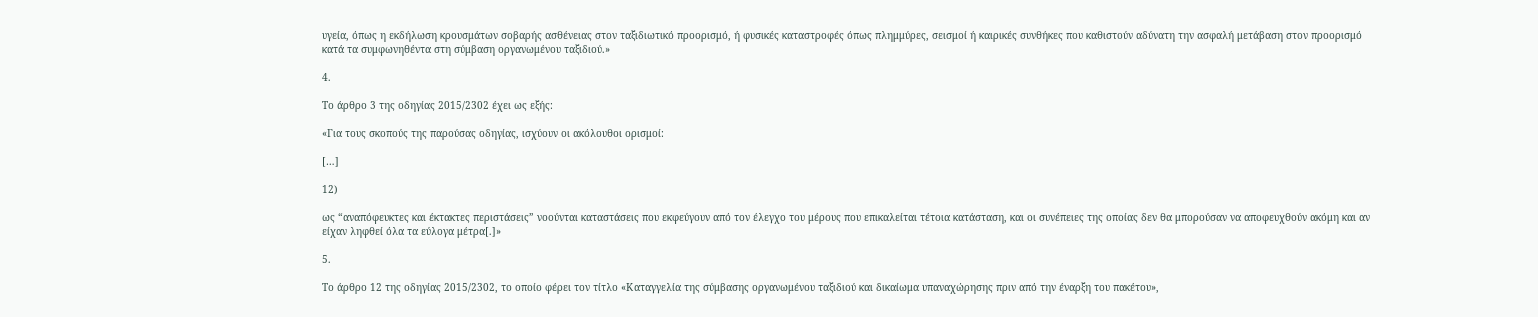υγεία, όπως η εκδήλωση κρουσμάτων σοβαρής ασθένειας στον ταξιδιωτικό προορισμό, ή φυσικές καταστροφές όπως πλημμύρες, σεισμοί ή καιρικές συνθήκες που καθιστούν αδύνατη την ασφαλή μετάβαση στον προορισμό κατά τα συμφωνηθέντα στη σύμβαση οργανωμένου ταξιδιού.»

4.

Το άρθρο 3 της οδηγίας 2015/2302 έχει ως εξής:

«Για τους σκοπούς της παρούσας οδηγίας, ισχύουν οι ακόλουθοι ορισμοί:

[…]

12)

ως “αναπόφευκτες και έκτακτες περιστάσεις” νοούνται καταστάσεις που εκφεύγουν από τον έλεγχο του μέρους που επικαλείται τέτοια κατάσταση, και οι συνέπειες της οποίας δεν θα μπορούσαν να αποφευχθούν ακόμη και αν είχαν ληφθεί όλα τα εύλογα μέτρα[.]»

5.

Το άρθρο 12 της οδηγίας 2015/2302, το οποίο φέρει τον τίτλο «Καταγγελία της σύμβασης οργανωμένου ταξιδιού και δικαίωμα υπαναχώρησης πριν από την έναρξη του πακέτου»,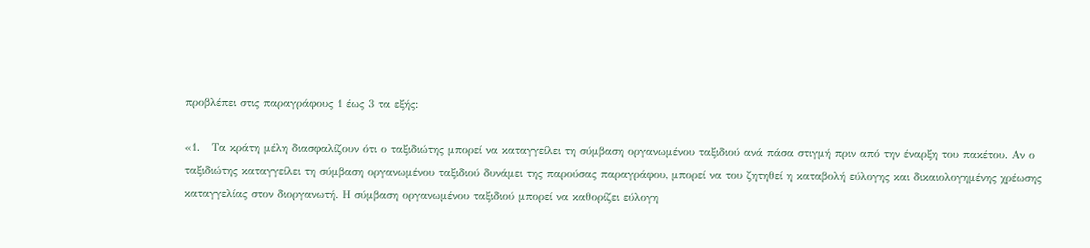προβλέπει στις παραγράφους 1 έως 3 τα εξής:

«1.   Τα κράτη μέλη διασφαλίζουν ότι ο ταξιδιώτης μπορεί να καταγγείλει τη σύμβαση οργανωμένου ταξιδιού ανά πάσα στιγμή πριν από την έναρξη του πακέτου. Αν ο ταξιδιώτης καταγγείλει τη σύμβαση οργανωμένου ταξιδιού δυνάμει της παρούσας παραγράφου, μπορεί να του ζητηθεί η καταβολή εύλογης και δικαιολογημένης χρέωσης καταγγελίας στον διοργανωτή. Η σύμβαση οργανωμένου ταξιδιού μπορεί να καθορίζει εύλογη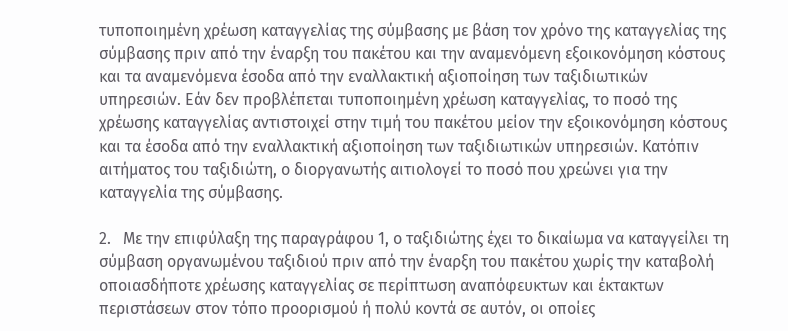τυποποιημένη χρέωση καταγγελίας της σύμβασης με βάση τον χρόνο της καταγγελίας της σύμβασης πριν από την έναρξη του πακέτου και την αναμενόμενη εξοικονόμηση κόστους και τα αναμενόμενα έσοδα από την εναλλακτική αξιοποίηση των ταξιδιωτικών υπηρεσιών. Εάν δεν προβλέπεται τυποποιημένη χρέωση καταγγελίας, το ποσό της χρέωσης καταγγελίας αντιστοιχεί στην τιμή του πακέτου μείον την εξοικονόμηση κόστους και τα έσοδα από την εναλλακτική αξιοποίηση των ταξιδιωτικών υπηρεσιών. Κατόπιν αιτήματος του ταξιδιώτη, ο διοργανωτής αιτιολογεί το ποσό που χρεώνει για την καταγγελία της σύμβασης.

2.   Με την επιφύλαξη της παραγράφου 1, ο ταξιδιώτης έχει το δικαίωμα να καταγγείλει τη σύμβαση οργανωμένου ταξιδιού πριν από την έναρξη του πακέτου χωρίς την καταβολή οποιασδήποτε χρέωσης καταγγελίας σε περίπτωση αναπόφευκτων και έκτακτων περιστάσεων στον τόπο προορισμού ή πολύ κοντά σε αυτόν, οι οποίες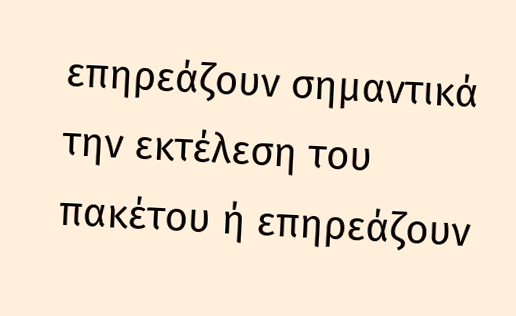επηρεάζουν σημαντικά την εκτέλεση του πακέτου ή επηρεάζουν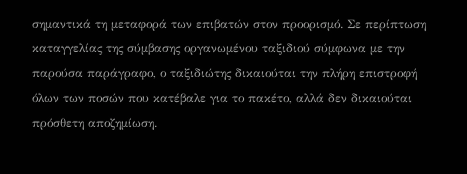σημαντικά τη μεταφορά των επιβατών στον προορισμό. Σε περίπτωση καταγγελίας της σύμβασης οργανωμένου ταξιδιού σύμφωνα με την παρούσα παράγραφο, ο ταξιδιώτης δικαιούται την πλήρη επιστροφή όλων των ποσών που κατέβαλε για το πακέτο, αλλά δεν δικαιούται πρόσθετη αποζημίωση.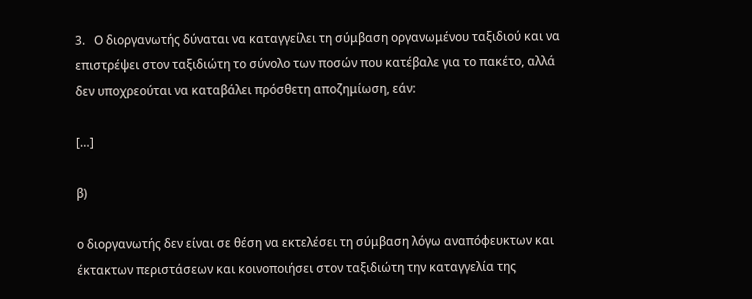3.   Ο διοργανωτής δύναται να καταγγείλει τη σύμβαση οργανωμένου ταξιδιού και να επιστρέψει στον ταξιδιώτη το σύνολο των ποσών που κατέβαλε για το πακέτο, αλλά δεν υποχρεούται να καταβάλει πρόσθετη αποζημίωση, εάν:

[…]

β)

ο διοργανωτής δεν είναι σε θέση να εκτελέσει τη σύμβαση λόγω αναπόφευκτων και έκτακτων περιστάσεων και κοινοποιήσει στον ταξιδιώτη την καταγγελία της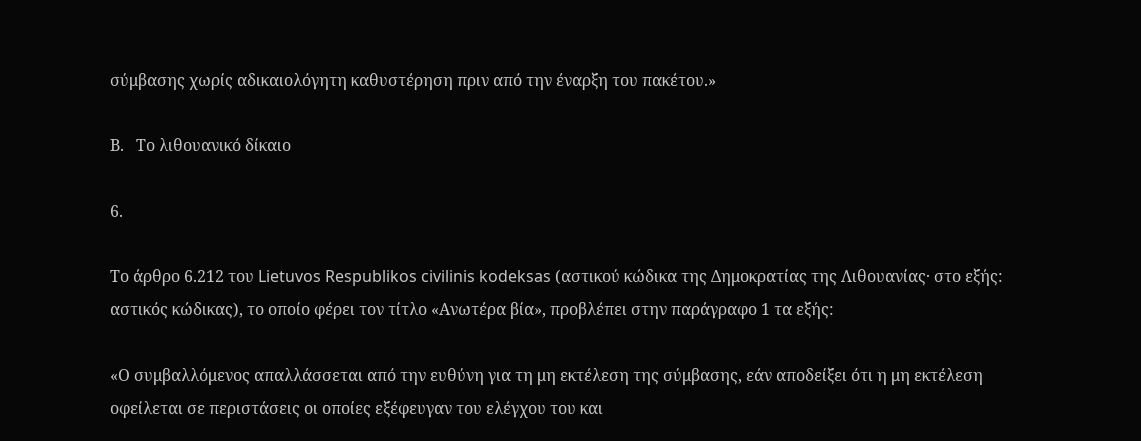σύμβασης χωρίς αδικαιολόγητη καθυστέρηση πριν από την έναρξη του πακέτου.»

Β.   Το λιθουανικό δίκαιο

6.

Το άρθρο 6.212 του Lietuvos Respublikos civilinis kodeksas (αστικού κώδικα της Δημοκρατίας της Λιθουανίας· στο εξής: αστικός κώδικας), το οποίο φέρει τον τίτλο «Ανωτέρα βία», προβλέπει στην παράγραφο 1 τα εξής:

«Ο συμβαλλόμενος απαλλάσσεται από την ευθύνη για τη μη εκτέλεση της σύμβασης, εάν αποδείξει ότι η μη εκτέλεση οφείλεται σε περιστάσεις οι οποίες εξέφευγαν του ελέγχου του και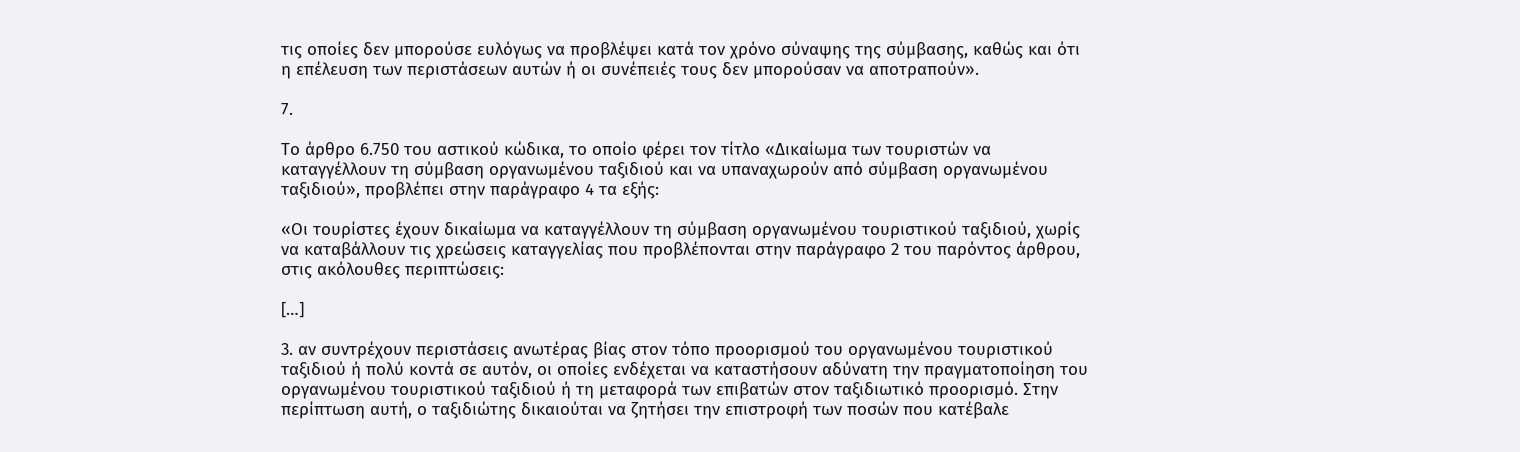τις οποίες δεν μπορούσε ευλόγως να προβλέψει κατά τον χρόνο σύναψης της σύμβασης, καθώς και ότι η επέλευση των περιστάσεων αυτών ή οι συνέπειές τους δεν μπορούσαν να αποτραπούν».

7.

Το άρθρο 6.750 του αστικού κώδικα, το οποίο φέρει τον τίτλο «Δικαίωμα των τουριστών να καταγγέλλουν τη σύμβαση οργανωμένου ταξιδιού και να υπαναχωρούν από σύμβαση οργανωμένου ταξιδιού», προβλέπει στην παράγραφο 4 τα εξής:

«Οι τουρίστες έχουν δικαίωμα να καταγγέλλουν τη σύμβαση οργανωμένου τουριστικού ταξιδιού, χωρίς να καταβάλλουν τις χρεώσεις καταγγελίας που προβλέπονται στην παράγραφο 2 του παρόντος άρθρου, στις ακόλουθες περιπτώσεις:

[…]

3. αν συντρέχουν περιστάσεις ανωτέρας βίας στον τόπο προορισμού του οργανωμένου τουριστικού ταξιδιού ή πολύ κοντά σε αυτόν, οι οποίες ενδέχεται να καταστήσουν αδύνατη την πραγματοποίηση του οργανωμένου τουριστικού ταξιδιού ή τη μεταφορά των επιβατών στον ταξιδιωτικό προορισμό. Στην περίπτωση αυτή, ο ταξιδιώτης δικαιούται να ζητήσει την επιστροφή των ποσών που κατέβαλε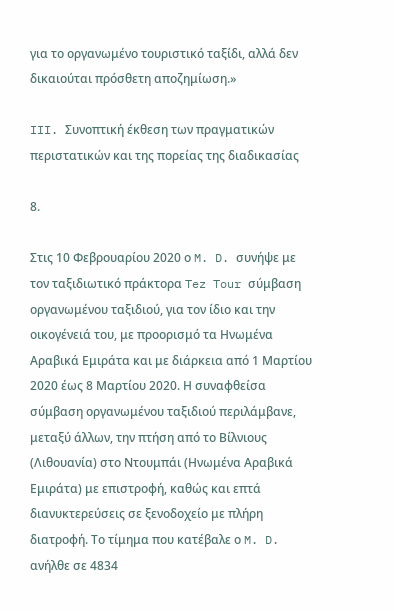για το οργανωμένο τουριστικό ταξίδι, αλλά δεν δικαιούται πρόσθετη αποζημίωση.»

III. Συνοπτική έκθεση των πραγματικών περιστατικών και της πορείας της διαδικασίας

8.

Στις 10 Φεβρουαρίου 2020 ο M. D. συνήψε με τον ταξιδιωτικό πράκτορα Tez Tour σύμβαση οργανωμένου ταξιδιού, για τον ίδιο και την οικογένειά του, με προορισμό τα Ηνωμένα Αραβικά Εμιράτα και με διάρκεια από 1 Μαρτίου 2020 έως 8 Μαρτίου 2020. Η συναφθείσα σύμβαση οργανωμένου ταξιδιού περιλάμβανε, μεταξύ άλλων, την πτήση από το Βίλνιους (Λιθουανία) στο Ντουμπάι (Ηνωμένα Αραβικά Εμιράτα) με επιστροφή, καθώς και επτά διανυκτερεύσεις σε ξενοδοχείο με πλήρη διατροφή. Το τίμημα που κατέβαλε ο M. D. ανήλθε σε 4834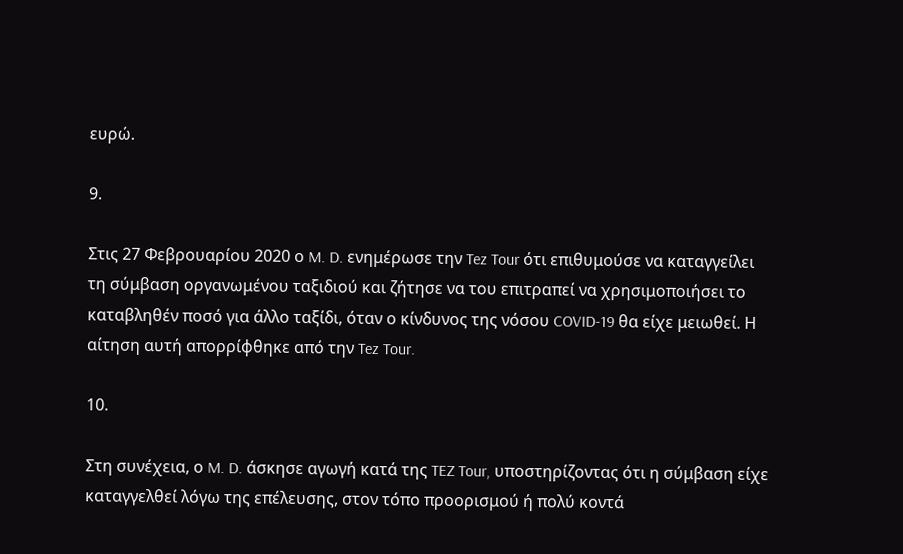ευρώ.

9.

Στις 27 Φεβρουαρίου 2020 ο M. D. ενημέρωσε την Tez Tour ότι επιθυμούσε να καταγγείλει τη σύμβαση οργανωμένου ταξιδιού και ζήτησε να του επιτραπεί να χρησιμοποιήσει το καταβληθέν ποσό για άλλο ταξίδι, όταν ο κίνδυνος της νόσου COVID‑19 θα είχε μειωθεί. Η αίτηση αυτή απορρίφθηκε από την Tez Tour.

10.

Στη συνέχεια, ο M. D. άσκησε αγωγή κατά της TEZ Tour, υποστηρίζοντας ότι η σύμβαση είχε καταγγελθεί λόγω της επέλευσης, στον τόπο προορισμού ή πολύ κοντά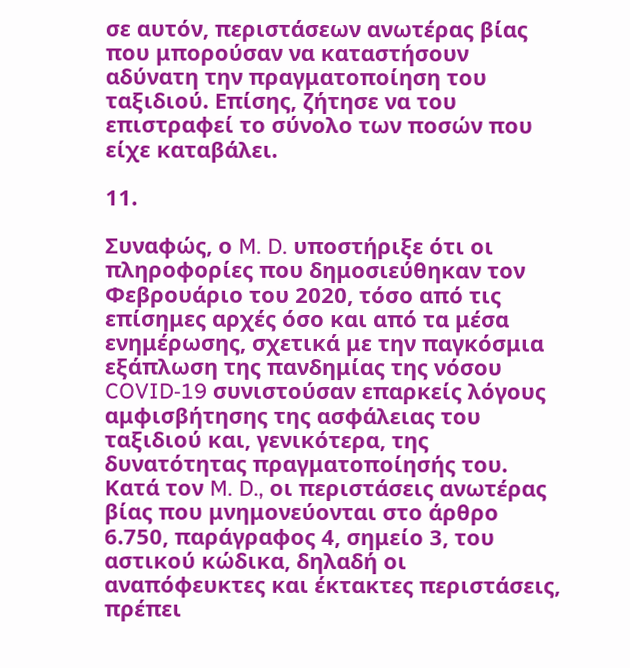σε αυτόν, περιστάσεων ανωτέρας βίας που μπορούσαν να καταστήσουν αδύνατη την πραγματοποίηση του ταξιδιού. Επίσης, ζήτησε να του επιστραφεί το σύνολο των ποσών που είχε καταβάλει.

11.

Συναφώς, ο M. D. υποστήριξε ότι οι πληροφορίες που δημοσιεύθηκαν τον Φεβρουάριο του 2020, τόσο από τις επίσημες αρχές όσο και από τα μέσα ενημέρωσης, σχετικά με την παγκόσμια εξάπλωση της πανδημίας της νόσου COVID‑19 συνιστούσαν επαρκείς λόγους αμφισβήτησης της ασφάλειας του ταξιδιού και, γενικότερα, της δυνατότητας πραγματοποίησής του. Κατά τον M. D., οι περιστάσεις ανωτέρας βίας που μνημονεύονται στο άρθρο 6.750, παράγραφος 4, σημείο 3, του αστικού κώδικα, δηλαδή οι αναπόφευκτες και έκτακτες περιστάσεις, πρέπει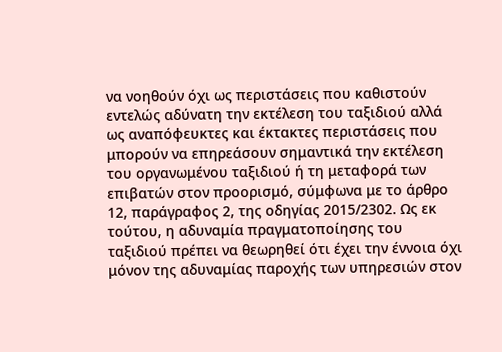να νοηθούν όχι ως περιστάσεις που καθιστούν εντελώς αδύνατη την εκτέλεση του ταξιδιού αλλά ως αναπόφευκτες και έκτακτες περιστάσεις που μπορούν να επηρεάσουν σημαντικά την εκτέλεση του οργανωμένου ταξιδιού ή τη μεταφορά των επιβατών στον προορισμό, σύμφωνα με το άρθρο 12, παράγραφος 2, της οδηγίας 2015/2302. Ως εκ τούτου, η αδυναμία πραγματοποίησης του ταξιδιού πρέπει να θεωρηθεί ότι έχει την έννοια όχι μόνον της αδυναμίας παροχής των υπηρεσιών στον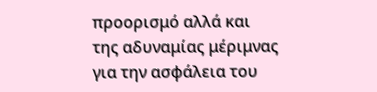προορισμό αλλά και της αδυναμίας μέριμνας για την ασφάλεια του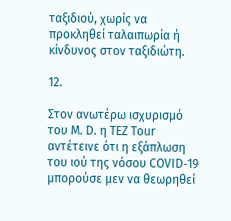ταξιδιού, χωρίς να προκληθεί ταλαιπωρία ή κίνδυνος στον ταξιδιώτη.

12.

Στον ανωτέρω ισχυρισμό του M. D. η TEZ Tour αντέτεινε ότι η εξάπλωση του ιού της νόσου COVID‑19 μπορούσε μεν να θεωρηθεί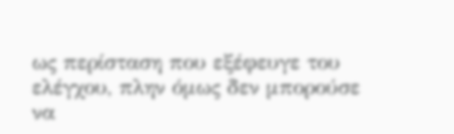ως περίσταση που εξέφευγε του ελέγχου, πλην όμως δεν μπορούσε να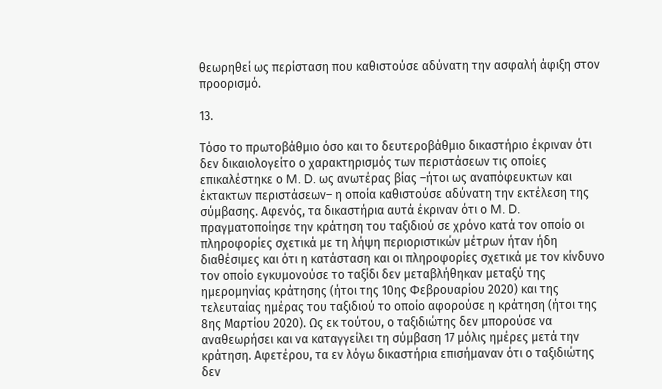θεωρηθεί ως περίσταση που καθιστούσε αδύνατη την ασφαλή άφιξη στον προορισμό.

13.

Τόσο το πρωτοβάθμιο όσο και το δευτεροβάθμιο δικαστήριο έκριναν ότι δεν δικαιολογείτο ο χαρακτηρισμός των περιστάσεων τις οποίες επικαλέστηκε ο M. D. ως ανωτέρας βίας –ήτοι ως αναπόφευκτων και έκτακτων περιστάσεων– η οποία καθιστούσε αδύνατη την εκτέλεση της σύμβασης. Αφενός, τα δικαστήρια αυτά έκριναν ότι ο M. D. πραγματοποίησε την κράτηση του ταξιδιού σε χρόνο κατά τον οποίο οι πληροφορίες σχετικά με τη λήψη περιοριστικών μέτρων ήταν ήδη διαθέσιμες και ότι η κατάσταση και οι πληροφορίες σχετικά με τον κίνδυνο τον οποίο εγκυμονούσε το ταξίδι δεν μεταβλήθηκαν μεταξύ της ημερομηνίας κράτησης (ήτοι της 10ης Φεβρουαρίου 2020) και της τελευταίας ημέρας του ταξιδιού το οποίο αφορούσε η κράτηση (ήτοι της 8ης Μαρτίου 2020). Ως εκ τούτου, ο ταξιδιώτης δεν μπορούσε να αναθεωρήσει και να καταγγείλει τη σύμβαση 17 μόλις ημέρες μετά την κράτηση. Αφετέρου, τα εν λόγω δικαστήρια επισήμαναν ότι ο ταξιδιώτης δεν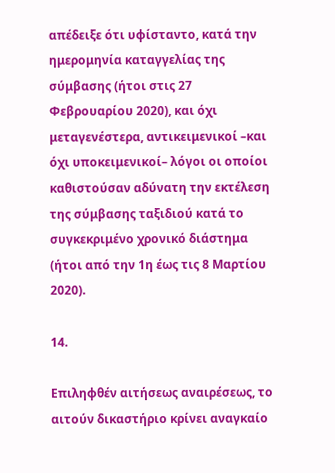απέδειξε ότι υφίσταντο, κατά την ημερομηνία καταγγελίας της σύμβασης (ήτοι στις 27 Φεβρουαρίου 2020), και όχι μεταγενέστερα, αντικειμενικοί –και όχι υποκειμενικοί– λόγοι οι οποίοι καθιστούσαν αδύνατη την εκτέλεση της σύμβασης ταξιδιού κατά το συγκεκριμένο χρονικό διάστημα (ήτοι από την 1η έως τις 8 Μαρτίου 2020).

14.

Επιληφθέν αιτήσεως αναιρέσεως, το αιτούν δικαστήριο κρίνει αναγκαίο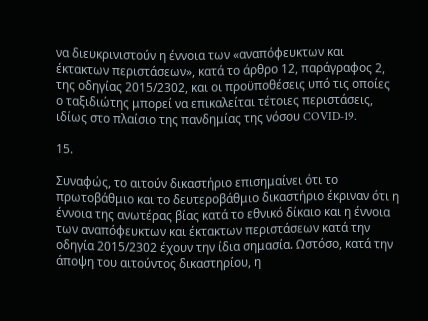να διευκρινιστούν η έννοια των «αναπόφευκτων και έκτακτων περιστάσεων», κατά το άρθρο 12, παράγραφος 2, της οδηγίας 2015/2302, και οι προϋποθέσεις υπό τις οποίες ο ταξιδιώτης μπορεί να επικαλείται τέτοιες περιστάσεις, ιδίως στο πλαίσιο της πανδημίας της νόσου COVID‑19.

15.

Συναφώς, το αιτούν δικαστήριο επισημαίνει ότι το πρωτοβάθμιο και το δευτεροβάθμιο δικαστήριο έκριναν ότι η έννοια της ανωτέρας βίας κατά το εθνικό δίκαιο και η έννοια των αναπόφευκτων και έκτακτων περιστάσεων κατά την οδηγία 2015/2302 έχουν την ίδια σημασία. Ωστόσο, κατά την άποψη του αιτούντος δικαστηρίου, η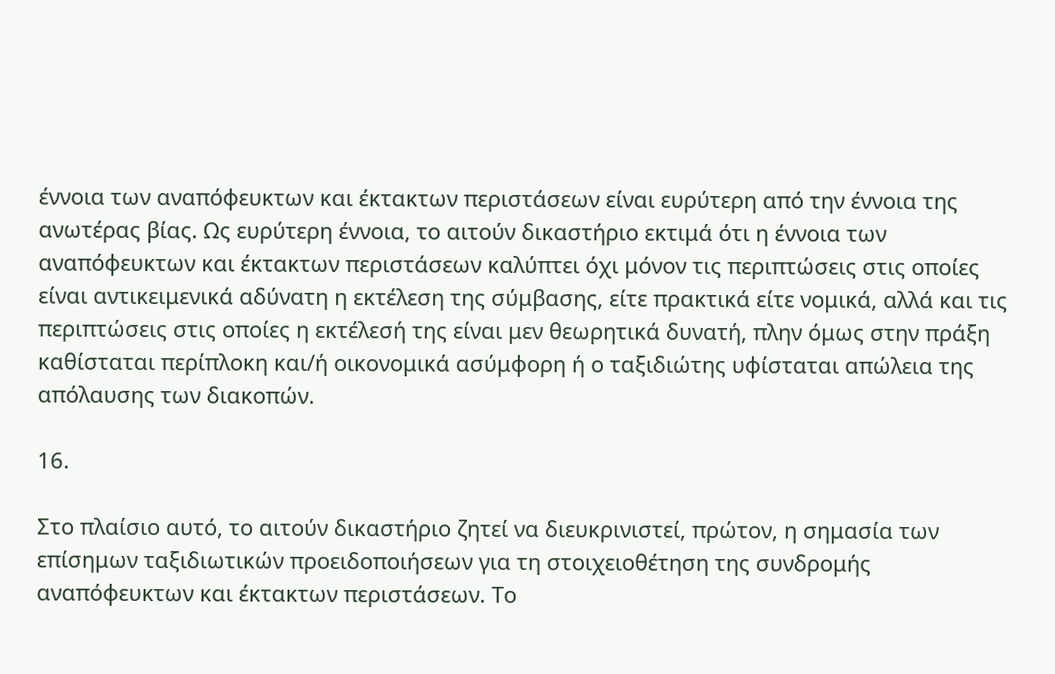έννοια των αναπόφευκτων και έκτακτων περιστάσεων είναι ευρύτερη από την έννοια της ανωτέρας βίας. Ως ευρύτερη έννοια, το αιτούν δικαστήριο εκτιμά ότι η έννοια των αναπόφευκτων και έκτακτων περιστάσεων καλύπτει όχι μόνον τις περιπτώσεις στις οποίες είναι αντικειμενικά αδύνατη η εκτέλεση της σύμβασης, είτε πρακτικά είτε νομικά, αλλά και τις περιπτώσεις στις οποίες η εκτέλεσή της είναι μεν θεωρητικά δυνατή, πλην όμως στην πράξη καθίσταται περίπλοκη και/ή οικονομικά ασύμφορη ή ο ταξιδιώτης υφίσταται απώλεια της απόλαυσης των διακοπών.

16.

Στο πλαίσιο αυτό, το αιτούν δικαστήριο ζητεί να διευκρινιστεί, πρώτον, η σημασία των επίσημων ταξιδιωτικών προειδοποιήσεων για τη στοιχειοθέτηση της συνδρομής αναπόφευκτων και έκτακτων περιστάσεων. Το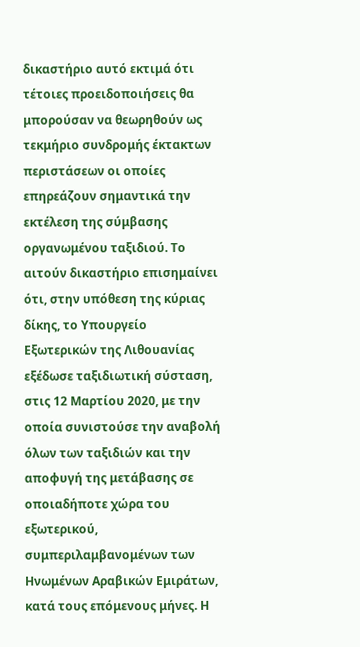δικαστήριο αυτό εκτιμά ότι τέτοιες προειδοποιήσεις θα μπορούσαν να θεωρηθούν ως τεκμήριο συνδρομής έκτακτων περιστάσεων οι οποίες επηρεάζουν σημαντικά την εκτέλεση της σύμβασης οργανωμένου ταξιδιού. Το αιτούν δικαστήριο επισημαίνει ότι, στην υπόθεση της κύριας δίκης, το Υπουργείο Εξωτερικών της Λιθουανίας εξέδωσε ταξιδιωτική σύσταση, στις 12 Μαρτίου 2020, με την οποία συνιστούσε την αναβολή όλων των ταξιδιών και την αποφυγή της μετάβασης σε οποιαδήποτε χώρα του εξωτερικού, συμπεριλαμβανομένων των Ηνωμένων Αραβικών Εμιράτων, κατά τους επόμενους μήνες. Η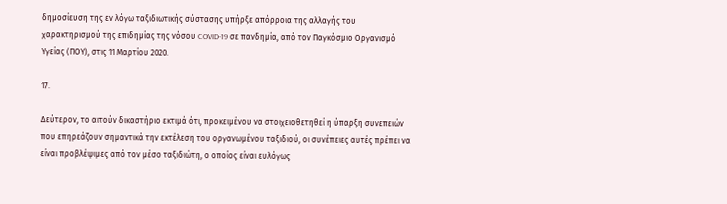δημοσίευση της εν λόγω ταξιδιωτικής σύστασης υπήρξε απόρροια της αλλαγής του χαρακτηρισμού της επιδημίας της νόσου COVID‑19 σε πανδημία, από τον Παγκόσμιο Οργανισμό Υγείας (ΠΟΥ), στις 11 Μαρτίου 2020.

17.

Δεύτερον, το αιτούν δικαστήριο εκτιμά ότι, προκειμένου να στοιχειοθετηθεί η ύπαρξη συνεπειών που επηρεάζουν σημαντικά την εκτέλεση του οργανωμένου ταξιδιού, οι συνέπειες αυτές πρέπει να είναι προβλέψιμες από τον μέσο ταξιδιώτη, ο οποίος είναι ευλόγως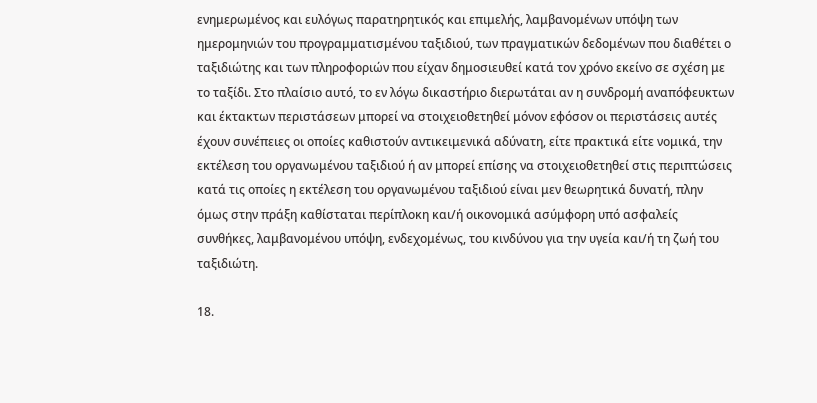ενημερωμένος και ευλόγως παρατηρητικός και επιμελής, λαμβανομένων υπόψη των ημερομηνιών του προγραμματισμένου ταξιδιού, των πραγματικών δεδομένων που διαθέτει ο ταξιδιώτης και των πληροφοριών που είχαν δημοσιευθεί κατά τον χρόνο εκείνο σε σχέση με το ταξίδι. Στο πλαίσιο αυτό, το εν λόγω δικαστήριο διερωτάται αν η συνδρομή αναπόφευκτων και έκτακτων περιστάσεων μπορεί να στοιχειοθετηθεί μόνον εφόσον οι περιστάσεις αυτές έχουν συνέπειες οι οποίες καθιστούν αντικειμενικά αδύνατη, είτε πρακτικά είτε νομικά, την εκτέλεση του οργανωμένου ταξιδιού ή αν μπορεί επίσης να στοιχειοθετηθεί στις περιπτώσεις κατά τις οποίες η εκτέλεση του οργανωμένου ταξιδιού είναι μεν θεωρητικά δυνατή, πλην όμως στην πράξη καθίσταται περίπλοκη και/ή οικονομικά ασύμφορη υπό ασφαλείς συνθήκες, λαμβανομένου υπόψη, ενδεχομένως, του κινδύνου για την υγεία και/ή τη ζωή του ταξιδιώτη.

18.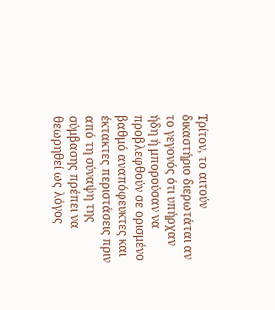Τρίτον, το αιτούν δικαστήριο διερωτάται αν το γεγονός ότι υπήρχαν ήδη ή μπορούσαν να προβλεφθούν σε ορισμένο βαθμό αναπόφευκτες και έκτακτες περιστάσεις πριν από τη σύναψη της σύμβασης πρέπει να θεωρηθεί ως λόγος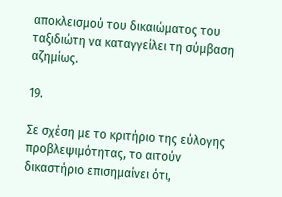αποκλεισμού του δικαιώματος του ταξιδιώτη να καταγγείλει τη σύμβαση αζημίως.

19.

Σε σχέση με το κριτήριο της εύλογης προβλεψιμότητας, το αιτούν δικαστήριο επισημαίνει ότι,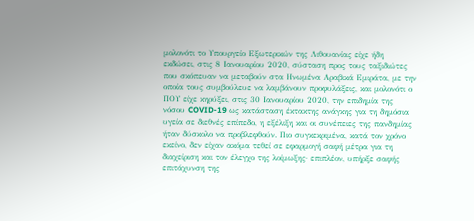μολονότι το Υπουργείο Εξωτερικών της Λιθουανίας είχε ήδη εκδώσει, στις 8 Ιανουαρίου 2020, σύσταση προς τους ταξιδιώτες που σκόπευαν να μεταβούν στα Ηνωμένα Αραβικά Εμιράτα, με την οποία τους συμβούλευε να λαμβάνουν προφυλάξεις, και μολονότι ο ΠΟΥ είχε κηρύξει, στις 30 Ιανουαρίου 2020, την επιδημία της νόσου COVID‑19 ως κατάσταση έκτακτης ανάγκης για τη δημόσια υγεία σε διεθνές επίπεδο, η εξέλιξη και οι συνέπειες της πανδημίας ήταν δύσκολο να προβλεφθούν. Πιο συγκεκριμένα, κατά τον χρόνο εκείνο, δεν είχαν ακόμα τεθεί σε εφαρμογή σαφή μέτρα για τη διαχείριση και τον έλεγχο της λοίμωξης· επιπλέον, υπήρξε σαφής επιτάχυνση της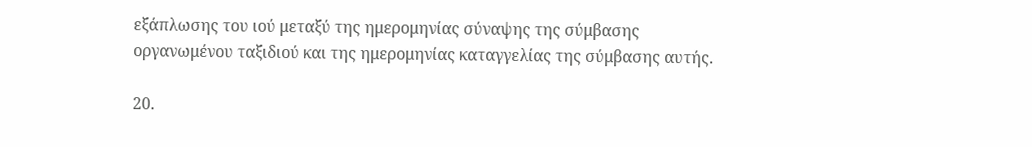εξάπλωσης του ιού μεταξύ της ημερομηνίας σύναψης της σύμβασης οργανωμένου ταξιδιού και της ημερομηνίας καταγγελίας της σύμβασης αυτής.

20.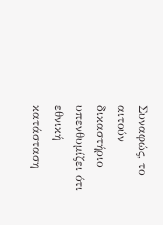Συναφώς, το αιτούν δικαστήριο υπενθυμίζει ότι εθνική κατάσταση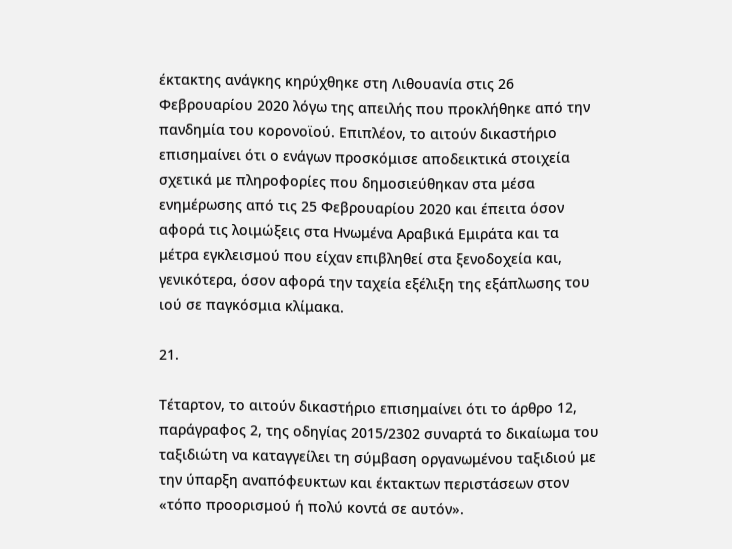έκτακτης ανάγκης κηρύχθηκε στη Λιθουανία στις 26 Φεβρουαρίου 2020 λόγω της απειλής που προκλήθηκε από την πανδημία του κορονοϊού. Επιπλέον, το αιτούν δικαστήριο επισημαίνει ότι ο ενάγων προσκόμισε αποδεικτικά στοιχεία σχετικά με πληροφορίες που δημοσιεύθηκαν στα μέσα ενημέρωσης από τις 25 Φεβρουαρίου 2020 και έπειτα όσον αφορά τις λοιμώξεις στα Ηνωμένα Αραβικά Εμιράτα και τα μέτρα εγκλεισμού που είχαν επιβληθεί στα ξενοδοχεία και, γενικότερα, όσον αφορά την ταχεία εξέλιξη της εξάπλωσης του ιού σε παγκόσμια κλίμακα.

21.

Τέταρτον, το αιτούν δικαστήριο επισημαίνει ότι το άρθρο 12, παράγραφος 2, της οδηγίας 2015/2302 συναρτά το δικαίωμα του ταξιδιώτη να καταγγείλει τη σύμβαση οργανωμένου ταξιδιού με την ύπαρξη αναπόφευκτων και έκτακτων περιστάσεων στον «τόπο προορισμού ή πολύ κοντά σε αυτόν».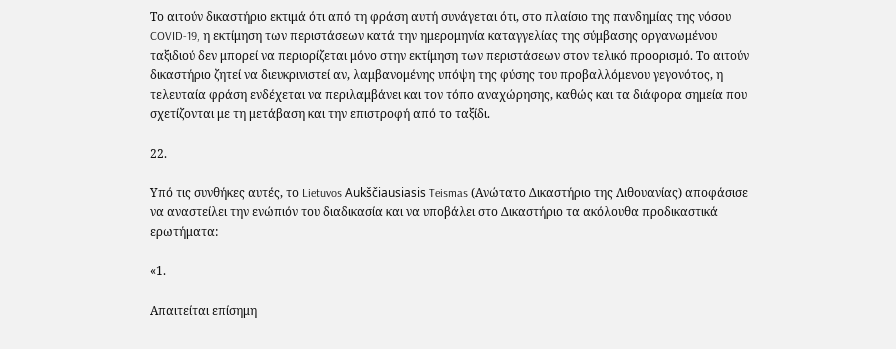Το αιτούν δικαστήριο εκτιμά ότι από τη φράση αυτή συνάγεται ότι, στο πλαίσιο της πανδημίας της νόσου COVID‑19, η εκτίμηση των περιστάσεων κατά την ημερομηνία καταγγελίας της σύμβασης οργανωμένου ταξιδιού δεν μπορεί να περιορίζεται μόνο στην εκτίμηση των περιστάσεων στον τελικό προορισμό. Το αιτούν δικαστήριο ζητεί να διευκρινιστεί αν, λαμβανομένης υπόψη της φύσης του προβαλλόμενου γεγονότος, η τελευταία φράση ενδέχεται να περιλαμβάνει και τον τόπο αναχώρησης, καθώς και τα διάφορα σημεία που σχετίζονται με τη μετάβαση και την επιστροφή από το ταξίδι.

22.

Υπό τις συνθήκες αυτές, το Lietuvos Aukščiausiasis Teismas (Ανώτατο Δικαστήριο της Λιθουανίας) αποφάσισε να αναστείλει την ενώπιόν του διαδικασία και να υποβάλει στο Δικαστήριο τα ακόλουθα προδικαστικά ερωτήματα:

«1.

Απαιτείται επίσημη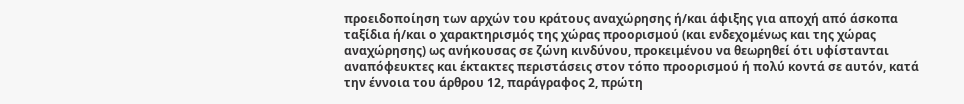προειδοποίηση των αρχών του κράτους αναχώρησης ή/και άφιξης για αποχή από άσκοπα ταξίδια ή/και ο χαρακτηρισμός της χώρας προορισμού (και ενδεχομένως και της χώρας αναχώρησης) ως ανήκουσας σε ζώνη κινδύνου, προκειμένου να θεωρηθεί ότι υφίστανται αναπόφευκτες και έκτακτες περιστάσεις στον τόπο προορισμού ή πολύ κοντά σε αυτόν, κατά την έννοια του άρθρου 12, παράγραφος 2, πρώτη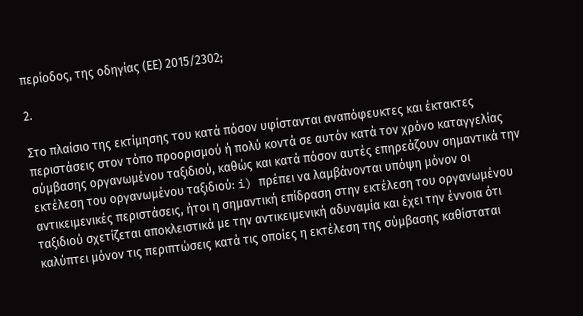περίοδος, της οδηγίας (ΕΕ) 2015/2302;

2.

Στο πλαίσιο της εκτίμησης του κατά πόσον υφίστανται αναπόφευκτες και έκτακτες περιστάσεις στον τόπο προορισμού ή πολύ κοντά σε αυτόν κατά τον χρόνο καταγγελίας σύμβασης οργανωμένου ταξιδιού, καθώς και κατά πόσον αυτές επηρεάζουν σημαντικά την εκτέλεση του οργανωμένου ταξιδιού: i) πρέπει να λαμβάνονται υπόψη μόνον οι αντικειμενικές περιστάσεις, ήτοι η σημαντική επίδραση στην εκτέλεση του οργανωμένου ταξιδιού σχετίζεται αποκλειστικά με την αντικειμενική αδυναμία και έχει την έννοια ότι καλύπτει μόνον τις περιπτώσεις κατά τις οποίες η εκτέλεση της σύμβασης καθίσταται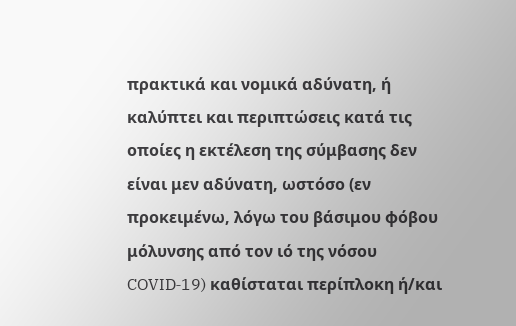πρακτικά και νομικά αδύνατη, ή καλύπτει και περιπτώσεις κατά τις οποίες η εκτέλεση της σύμβασης δεν είναι μεν αδύνατη, ωστόσο (εν προκειμένω, λόγω του βάσιμου φόβου μόλυνσης από τον ιό της νόσου COVID‑19) καθίσταται περίπλοκη ή/και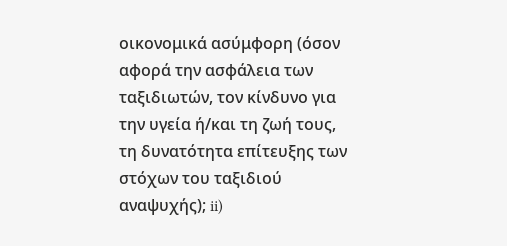οικονομικά ασύμφορη (όσον αφορά την ασφάλεια των ταξιδιωτών, τον κίνδυνο για την υγεία ή/και τη ζωή τους, τη δυνατότητα επίτευξης των στόχων του ταξιδιού αναψυχής); ii)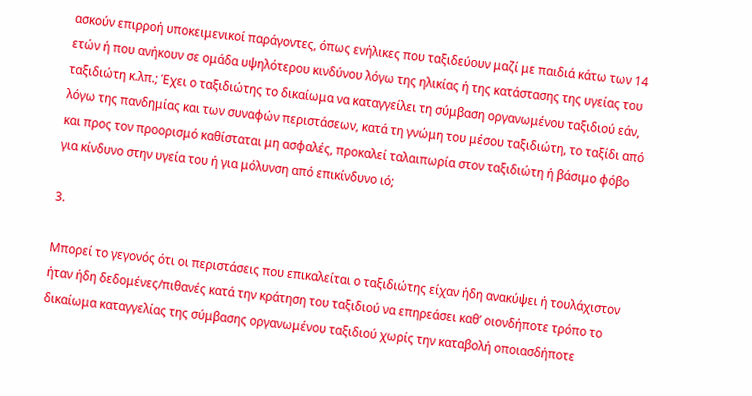ασκούν επιρροή υποκειμενικοί παράγοντες, όπως ενήλικες που ταξιδεύουν μαζί με παιδιά κάτω των 14 ετών ή που ανήκουν σε ομάδα υψηλότερου κινδύνου λόγω της ηλικίας ή της κατάστασης της υγείας του ταξιδιώτη κ.λπ.; Έχει ο ταξιδιώτης το δικαίωμα να καταγγείλει τη σύμβαση οργανωμένου ταξιδιού εάν, λόγω της πανδημίας και των συναφών περιστάσεων, κατά τη γνώμη του μέσου ταξιδιώτη, το ταξίδι από και προς τον προορισμό καθίσταται μη ασφαλές, προκαλεί ταλαιπωρία στον ταξιδιώτη ή βάσιμο φόβο για κίνδυνο στην υγεία του ή για μόλυνση από επικίνδυνο ιό;

3.

Μπορεί το γεγονός ότι οι περιστάσεις που επικαλείται ο ταξιδιώτης είχαν ήδη ανακύψει ή τουλάχιστον ήταν ήδη δεδομένες/πιθανές κατά την κράτηση του ταξιδιού να επηρεάσει καθ’ οιονδήποτε τρόπο το δικαίωμα καταγγελίας της σύμβασης οργανωμένου ταξιδιού χωρίς την καταβολή οποιασδήποτε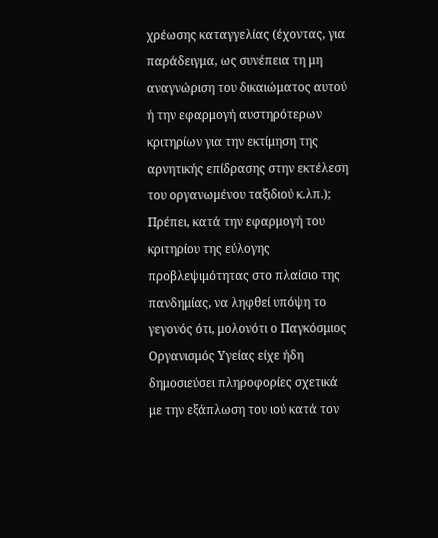χρέωσης καταγγελίας (έχοντας, για παράδειγμα, ως συνέπεια τη μη αναγνώριση του δικαιώματος αυτού ή την εφαρμογή αυστηρότερων κριτηρίων για την εκτίμηση της αρνητικής επίδρασης στην εκτέλεση του οργανωμένου ταξιδιού κ.λπ.); Πρέπει, κατά την εφαρμογή του κριτηρίου της εύλογης προβλεψιμότητας στο πλαίσιο της πανδημίας, να ληφθεί υπόψη το γεγονός ότι, μολονότι ο Παγκόσμιος Οργανισμός Υγείας είχε ήδη δημοσιεύσει πληροφορίες σχετικά με την εξάπλωση του ιού κατά τον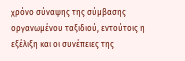χρόνο σύναψης της σύμβασης οργανωμένου ταξιδιού, εντούτοις η εξέλιξη και οι συνέπειες της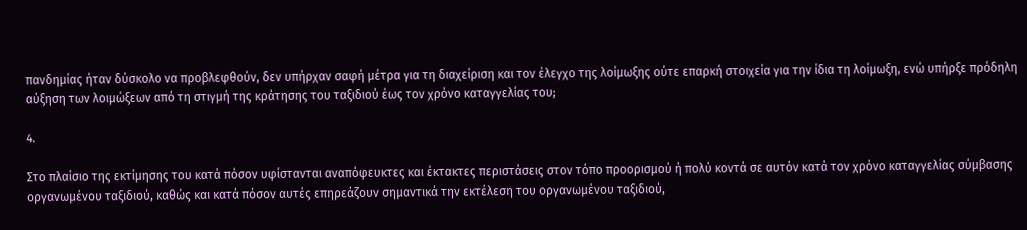πανδημίας ήταν δύσκολο να προβλεφθούν, δεν υπήρχαν σαφή μέτρα για τη διαχείριση και τον έλεγχο της λοίμωξης ούτε επαρκή στοιχεία για την ίδια τη λοίμωξη, ενώ υπήρξε πρόδηλη αύξηση των λοιμώξεων από τη στιγμή της κράτησης του ταξιδιού έως τον χρόνο καταγγελίας του;

4.

Στο πλαίσιο της εκτίμησης του κατά πόσον υφίστανται αναπόφευκτες και έκτακτες περιστάσεις στον τόπο προορισμού ή πολύ κοντά σε αυτόν κατά τον χρόνο καταγγελίας σύμβασης οργανωμένου ταξιδιού, καθώς και κατά πόσον αυτές επηρεάζουν σημαντικά την εκτέλεση του οργανωμένου ταξιδιού,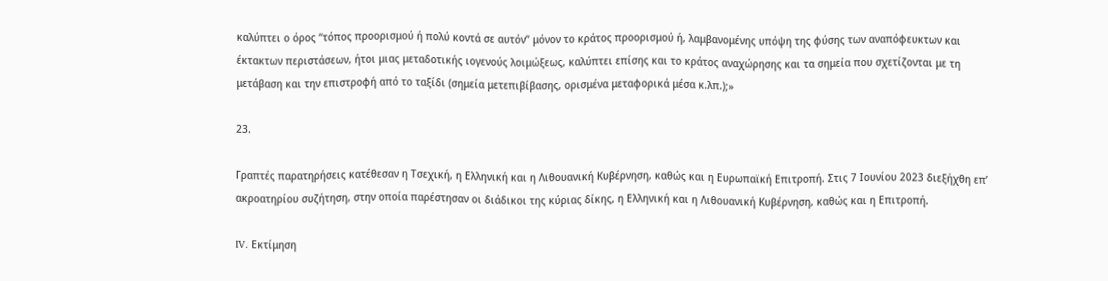καλύπτει ο όρος “τόπος προορισμού ή πολύ κοντά σε αυτόν” μόνον το κράτος προορισμού ή, λαμβανομένης υπόψη της φύσης των αναπόφευκτων και έκτακτων περιστάσεων, ήτοι μιας μεταδοτικής ιογενούς λοιμώξεως, καλύπτει επίσης και το κράτος αναχώρησης και τα σημεία που σχετίζονται με τη μετάβαση και την επιστροφή από το ταξίδι (σημεία μετεπιβίβασης, ορισμένα μεταφορικά μέσα κ.λπ.);»

23.

Γραπτές παρατηρήσεις κατέθεσαν η Τσεχική, η Ελληνική και η Λιθουανική Κυβέρνηση, καθώς και η Ευρωπαϊκή Επιτροπή. Στις 7 Ιουνίου 2023 διεξήχθη επ’ ακροατηρίου συζήτηση, στην οποία παρέστησαν οι διάδικοι της κύριας δίκης, η Ελληνική και η Λιθουανική Κυβέρνηση, καθώς και η Επιτροπή.

IV. Εκτίμηση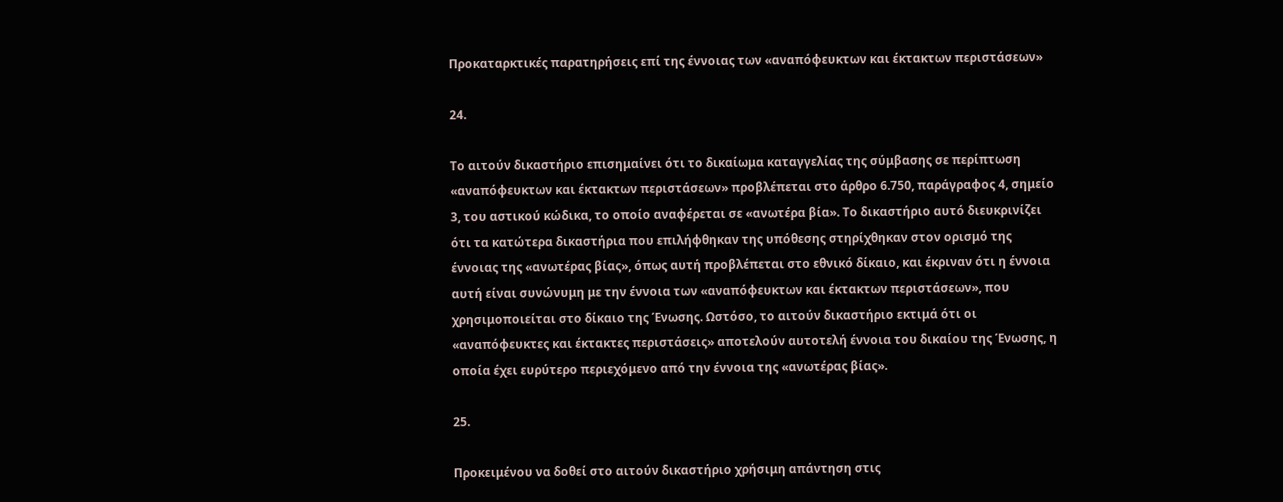Προκαταρκτικές παρατηρήσεις επί της έννοιας των «αναπόφευκτων και έκτακτων περιστάσεων»

24.

Το αιτούν δικαστήριο επισημαίνει ότι το δικαίωμα καταγγελίας της σύμβασης σε περίπτωση «αναπόφευκτων και έκτακτων περιστάσεων» προβλέπεται στο άρθρο 6.750, παράγραφος 4, σημείο 3, του αστικού κώδικα, το οποίο αναφέρεται σε «ανωτέρα βία». Το δικαστήριο αυτό διευκρινίζει ότι τα κατώτερα δικαστήρια που επιλήφθηκαν της υπόθεσης στηρίχθηκαν στον ορισμό της έννοιας της «ανωτέρας βίας», όπως αυτή προβλέπεται στο εθνικό δίκαιο, και έκριναν ότι η έννοια αυτή είναι συνώνυμη με την έννοια των «αναπόφευκτων και έκτακτων περιστάσεων», που χρησιμοποιείται στο δίκαιο της Ένωσης. Ωστόσο, το αιτούν δικαστήριο εκτιμά ότι οι «αναπόφευκτες και έκτακτες περιστάσεις» αποτελούν αυτοτελή έννοια του δικαίου της Ένωσης, η οποία έχει ευρύτερο περιεχόμενο από την έννοια της «ανωτέρας βίας».

25.

Προκειμένου να δοθεί στο αιτούν δικαστήριο χρήσιμη απάντηση στις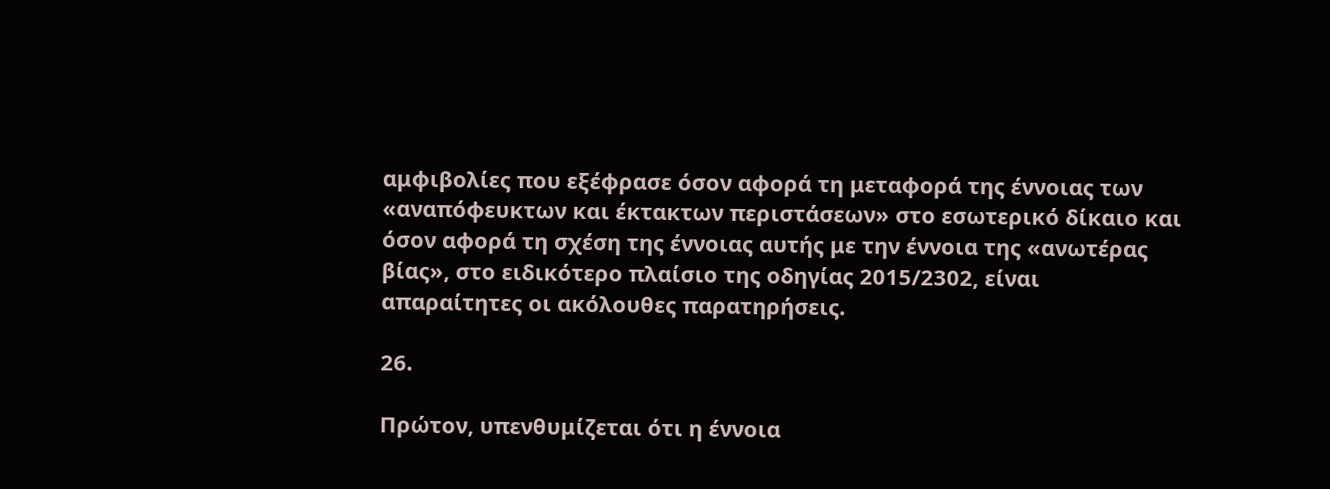αμφιβολίες που εξέφρασε όσον αφορά τη μεταφορά της έννοιας των «αναπόφευκτων και έκτακτων περιστάσεων» στο εσωτερικό δίκαιο και όσον αφορά τη σχέση της έννοιας αυτής με την έννοια της «ανωτέρας βίας», στο ειδικότερο πλαίσιο της οδηγίας 2015/2302, είναι απαραίτητες οι ακόλουθες παρατηρήσεις.

26.

Πρώτον, υπενθυμίζεται ότι η έννοια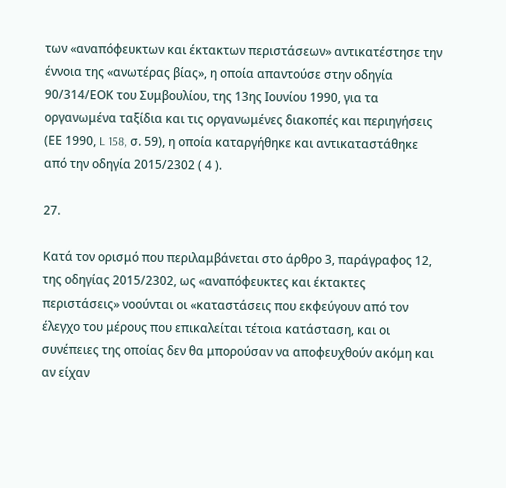των «αναπόφευκτων και έκτακτων περιστάσεων» αντικατέστησε την έννοια της «ανωτέρας βίας», η οποία απαντούσε στην οδηγία 90/314/ΕΟΚ του Συμβουλίου, της 13ης Ιουνίου 1990, για τα οργανωμένα ταξίδια και τις οργανωμένες διακοπές και περιηγήσεις (ΕΕ 1990, L 158, σ. 59), η οποία καταργήθηκε και αντικαταστάθηκε από την οδηγία 2015/2302 ( 4 ).

27.

Κατά τον ορισμό που περιλαμβάνεται στο άρθρο 3, παράγραφος 12, της οδηγίας 2015/2302, ως «αναπόφευκτες και έκτακτες περιστάσεις» νοούνται οι «καταστάσεις που εκφεύγουν από τον έλεγχο του μέρους που επικαλείται τέτοια κατάσταση, και οι συνέπειες της οποίας δεν θα μπορούσαν να αποφευχθούν ακόμη και αν είχαν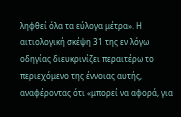ληφθεί όλα τα εύλογα μέτρα». Η αιτιολογική σκέψη 31 της εν λόγω οδηγίας διευκρινίζει περαιτέρω το περιεχόμενο της έννοιας αυτής, αναφέροντας ότι «μπορεί να αφορά, για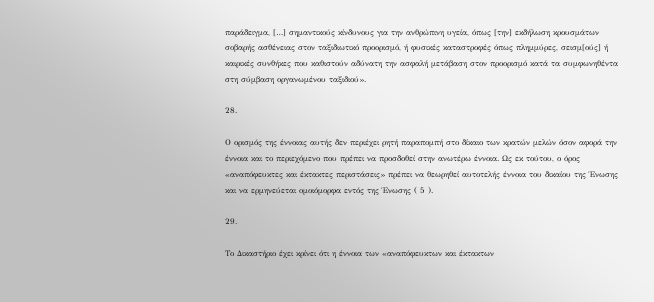παράδειγμα, […] σημαντικούς κίνδυνους για την ανθρώπινη υγεία, όπως [την] εκδήλωση κρουσμάτων σοβαρής ασθένειας στον ταξιδιωτικό προορισμό, ή φυσικές καταστροφές όπως πλημμύρες, σεισμ[ούς] ή καιρικές συνθήκες που καθιστούν αδύνατη την ασφαλή μετάβαση στον προορισμό κατά τα συμφωνηθέντα στη σύμβαση οργανωμένου ταξιδιού».

28.

Ο ορισμός της έννοιας αυτής δεν περιέχει ρητή παραπομπή στο δίκαιο των κρατών μελών όσον αφορά την έννοια και το περιεχόμενο που πρέπει να προσδοθεί στην ανωτέρω έννοια. Ως εκ τούτου, ο όρος «αναπόφευκτες και έκτακτες περιστάσεις» πρέπει να θεωρηθεί αυτοτελής έννοια του δικαίου της Ένωσης και να ερμηνεύεται ομοιόμορφα εντός της Ένωσης ( 5 ).

29.

Το Δικαστήριο έχει κρίνει ότι η έννοια των «αναπόφευκτων και έκτακτων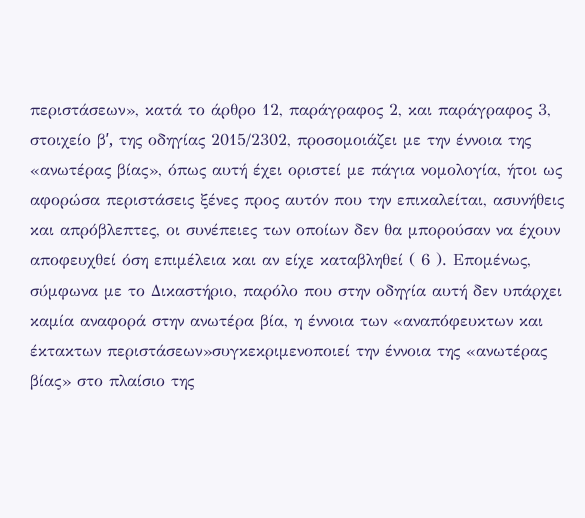περιστάσεων», κατά το άρθρο 12, παράγραφος 2, και παράγραφος 3, στοιχείο βʹ, της οδηγίας 2015/2302, προσομοιάζει με την έννοια της «ανωτέρας βίας», όπως αυτή έχει οριστεί με πάγια νομολογία, ήτοι ως αφορώσα περιστάσεις ξένες προς αυτόν που την επικαλείται, ασυνήθεις και απρόβλεπτες, οι συνέπειες των οποίων δεν θα μπορούσαν να έχουν αποφευχθεί όση επιμέλεια και αν είχε καταβληθεί ( 6 ). Επομένως, σύμφωνα με το Δικαστήριο, παρόλο που στην οδηγία αυτή δεν υπάρχει καμία αναφορά στην ανωτέρα βία, η έννοια των «αναπόφευκτων και έκτακτων περιστάσεων»συγκεκριμενοποιεί την έννοια της «ανωτέρας βίας» στο πλαίσιο της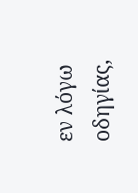εν λόγω οδηγίας,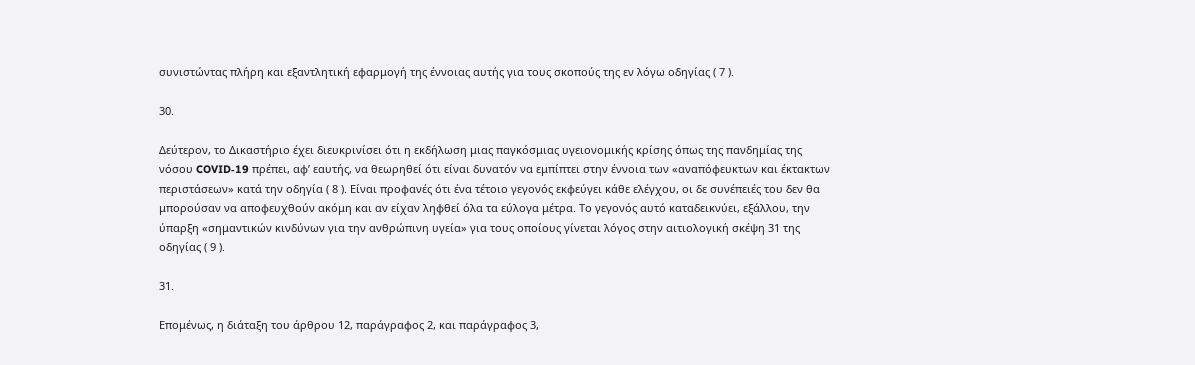συνιστώντας πλήρη και εξαντλητική εφαρμογή της έννοιας αυτής για τους σκοπούς της εν λόγω οδηγίας ( 7 ).

30.

Δεύτερον, το Δικαστήριο έχει διευκρινίσει ότι η εκδήλωση μιας παγκόσμιας υγειονομικής κρίσης όπως της πανδημίας της νόσου COVID‑19 πρέπει, αφ’ εαυτής, να θεωρηθεί ότι είναι δυνατόν να εμπίπτει στην έννοια των «αναπόφευκτων και έκτακτων περιστάσεων» κατά την οδηγία ( 8 ). Είναι προφανές ότι ένα τέτοιο γεγονός εκφεύγει κάθε ελέγχου, οι δε συνέπειές του δεν θα μπορούσαν να αποφευχθούν ακόμη και αν είχαν ληφθεί όλα τα εύλογα μέτρα. Το γεγονός αυτό καταδεικνύει, εξάλλου, την ύπαρξη «σημαντικών κινδύνων για την ανθρώπινη υγεία» για τους οποίους γίνεται λόγος στην αιτιολογική σκέψη 31 της οδηγίας ( 9 ).

31.

Επομένως, η διάταξη του άρθρου 12, παράγραφος 2, και παράγραφος 3,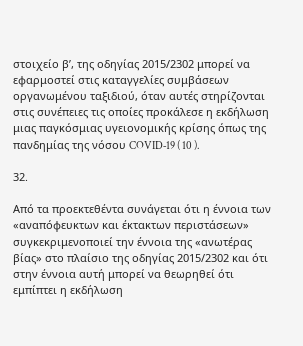στοιχείο βʹ, της οδηγίας 2015/2302 μπορεί να εφαρμοστεί στις καταγγελίες συμβάσεων οργανωμένου ταξιδιού, όταν αυτές στηρίζονται στις συνέπειες τις οποίες προκάλεσε η εκδήλωση μιας παγκόσμιας υγειονομικής κρίσης όπως της πανδημίας της νόσου COVID‑19 ( 10 ).

32.

Από τα προεκτεθέντα συνάγεται ότι η έννοια των «αναπόφευκτων και έκτακτων περιστάσεων» συγκεκριμενοποιεί την έννοια της «ανωτέρας βίας» στο πλαίσιο της οδηγίας 2015/2302 και ότι στην έννοια αυτή μπορεί να θεωρηθεί ότι εμπίπτει η εκδήλωση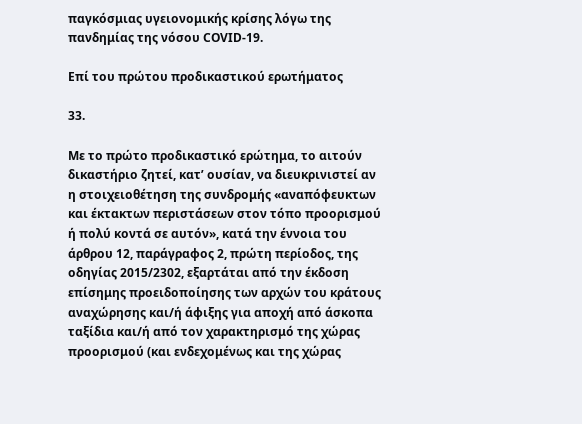παγκόσμιας υγειονομικής κρίσης λόγω της πανδημίας της νόσου COVID‑19.

Επί του πρώτου προδικαστικού ερωτήματος

33.

Με το πρώτο προδικαστικό ερώτημα, το αιτούν δικαστήριο ζητεί, κατ’ ουσίαν, να διευκρινιστεί αν η στοιχειοθέτηση της συνδρομής «αναπόφευκτων και έκτακτων περιστάσεων στον τόπο προορισμού ή πολύ κοντά σε αυτόν», κατά την έννοια του άρθρου 12, παράγραφος 2, πρώτη περίοδος, της οδηγίας 2015/2302, εξαρτάται από την έκδοση επίσημης προειδοποίησης των αρχών του κράτους αναχώρησης και/ή άφιξης για αποχή από άσκοπα ταξίδια και/ή από τον χαρακτηρισμό της χώρας προορισμού (και ενδεχομένως και της χώρας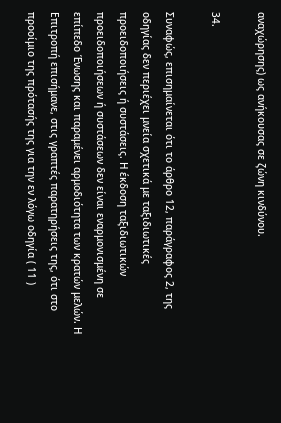αναχώρησης) ως ανήκουσας σε ζώνη κινδύνου.

34.

Συναφώς, επισημαίνεται ότι το άρθρο 12, παράγραφος 2, της οδηγίας δεν περιέχει μνεία σχετικά με ταξιδιωτικές προειδοποιήσεις ή συστάσεις. Η έκδοση ταξιδιωτικών προειδοποιήσεων ή συστάσεων δεν είναι εναρμονισμένη σε επίπεδο Ένωσης και παραμένει αρμοδιότητα των κρατών μελών. Η Επιτροπή επισήμανε, στις γραπτές παρατηρήσεις της, ότι στο προοίμιο της πρότασής της για την εν λόγω οδηγία ( 11 )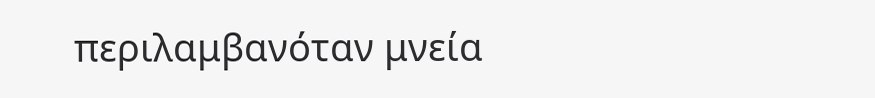περιλαμβανόταν μνεία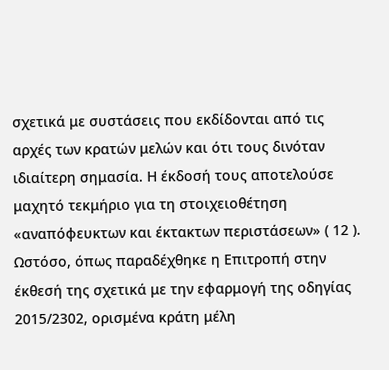σχετικά με συστάσεις που εκδίδονται από τις αρχές των κρατών μελών και ότι τους δινόταν ιδιαίτερη σημασία. Η έκδοσή τους αποτελούσε μαχητό τεκμήριο για τη στοιχειοθέτηση «αναπόφευκτων και έκτακτων περιστάσεων» ( 12 ). Ωστόσο, όπως παραδέχθηκε η Επιτροπή στην έκθεσή της σχετικά με την εφαρμογή της οδηγίας 2015/2302, ορισμένα κράτη μέλη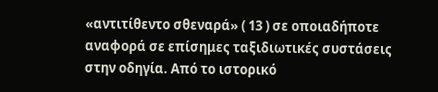«αντιτίθεντο σθεναρά» ( 13 ) σε οποιαδήποτε αναφορά σε επίσημες ταξιδιωτικές συστάσεις στην οδηγία. Από το ιστορικό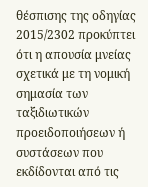θέσπισης της οδηγίας 2015/2302 προκύπτει ότι η απουσία μνείας σχετικά με τη νομική σημασία των ταξιδιωτικών προειδοποιήσεων ή συστάσεων που εκδίδονται από τις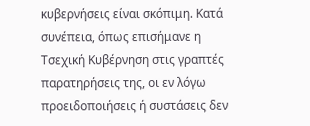κυβερνήσεις είναι σκόπιμη. Κατά συνέπεια, όπως επισήμανε η Τσεχική Κυβέρνηση στις γραπτές παρατηρήσεις της, οι εν λόγω προειδοποιήσεις ή συστάσεις δεν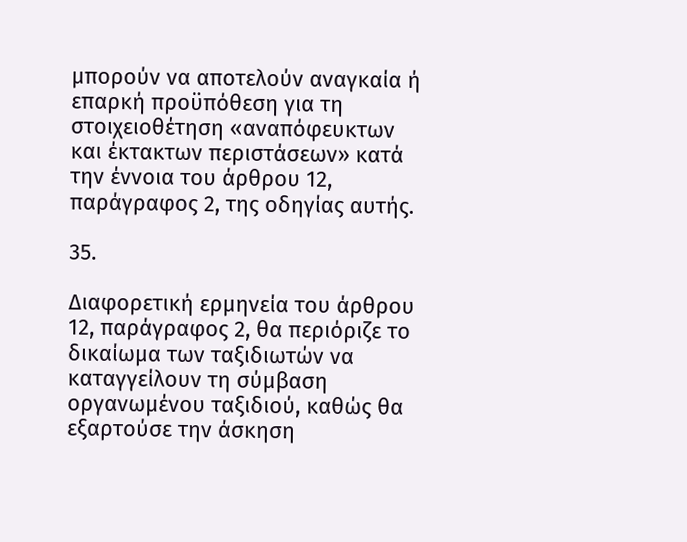μπορούν να αποτελούν αναγκαία ή επαρκή προϋπόθεση για τη στοιχειοθέτηση «αναπόφευκτων και έκτακτων περιστάσεων» κατά την έννοια του άρθρου 12, παράγραφος 2, της οδηγίας αυτής.

35.

Διαφορετική ερμηνεία του άρθρου 12, παράγραφος 2, θα περιόριζε το δικαίωμα των ταξιδιωτών να καταγγείλουν τη σύμβαση οργανωμένου ταξιδιού, καθώς θα εξαρτούσε την άσκηση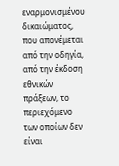εναρμονισμένου δικαιώματος, που απονέμεται από την οδηγία, από την έκδοση εθνικών πράξεων, το περιεχόμενο των οποίων δεν είναι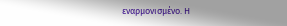εναρμονισμένο. Η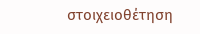στοιχειοθέτηση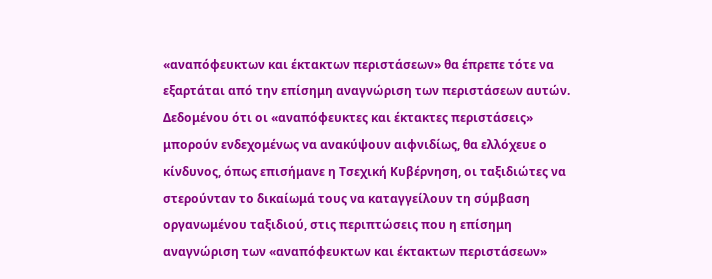«αναπόφευκτων και έκτακτων περιστάσεων» θα έπρεπε τότε να εξαρτάται από την επίσημη αναγνώριση των περιστάσεων αυτών. Δεδομένου ότι οι «αναπόφευκτες και έκτακτες περιστάσεις» μπορούν ενδεχομένως να ανακύψουν αιφνιδίως, θα ελλόχευε ο κίνδυνος, όπως επισήμανε η Τσεχική Κυβέρνηση, οι ταξιδιώτες να στερούνταν το δικαίωμά τους να καταγγείλουν τη σύμβαση οργανωμένου ταξιδιού, στις περιπτώσεις που η επίσημη αναγνώριση των «αναπόφευκτων και έκτακτων περιστάσεων»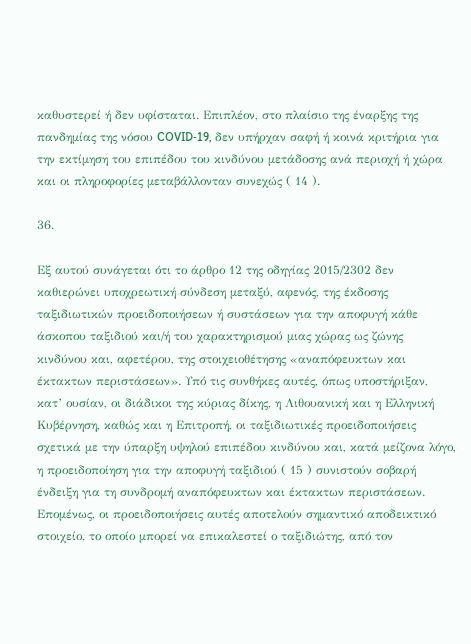καθυστερεί ή δεν υφίσταται. Επιπλέον, στο πλαίσιο της έναρξης της πανδημίας της νόσου COVID‑19, δεν υπήρχαν σαφή ή κοινά κριτήρια για την εκτίμηση του επιπέδου του κινδύνου μετάδοσης ανά περιοχή ή χώρα και οι πληροφορίες μεταβάλλονταν συνεχώς ( 14 ).

36.

Εξ αυτού συνάγεται ότι το άρθρο 12 της οδηγίας 2015/2302 δεν καθιερώνει υποχρεωτική σύνδεση μεταξύ, αφενός, της έκδοσης ταξιδιωτικών προειδοποιήσεων ή συστάσεων για την αποφυγή κάθε άσκοπου ταξιδιού και/ή του χαρακτηρισμού μιας χώρας ως ζώνης κινδύνου και, αφετέρου, της στοιχειοθέτησης «αναπόφευκτων και έκτακτων περιστάσεων». Υπό τις συνθήκες αυτές, όπως υποστήριξαν, κατ’ ουσίαν, οι διάδικοι της κύριας δίκης, η Λιθουανική και η Ελληνική Κυβέρνηση, καθώς και η Επιτροπή, οι ταξιδιωτικές προειδοποιήσεις σχετικά με την ύπαρξη υψηλού επιπέδου κινδύνου και, κατά μείζονα λόγο, η προειδοποίηση για την αποφυγή ταξιδιού ( 15 ) συνιστούν σοβαρή ένδειξη για τη συνδρομή αναπόφευκτων και έκτακτων περιστάσεων. Επομένως, οι προειδοποιήσεις αυτές αποτελούν σημαντικό αποδεικτικό στοιχείο, το οποίο μπορεί να επικαλεστεί ο ταξιδιώτης, από τον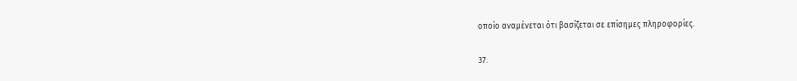οποίο αναμένεται ότι βασίζεται σε επίσημες πληροφορίες.

37.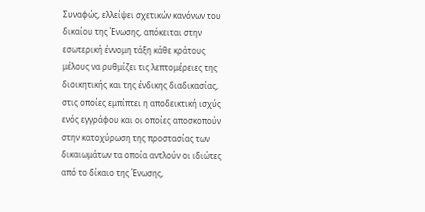Συναφώς, ελλείψει σχετικών κανόνων του δικαίου της Ένωσης, απόκειται στην εσωτερική έννομη τάξη κάθε κράτους μέλους να ρυθμίζει τις λεπτομέρειες της διοικητικής και της ένδικης διαδικασίας, στις οποίες εμπίπτει η αποδεικτική ισχύς ενός εγγράφου και οι οποίες αποσκοπούν στην κατοχύρωση της προστασίας των δικαιωμάτων τα οποία αντλούν οι ιδιώτες από το δίκαιο της Ένωσης,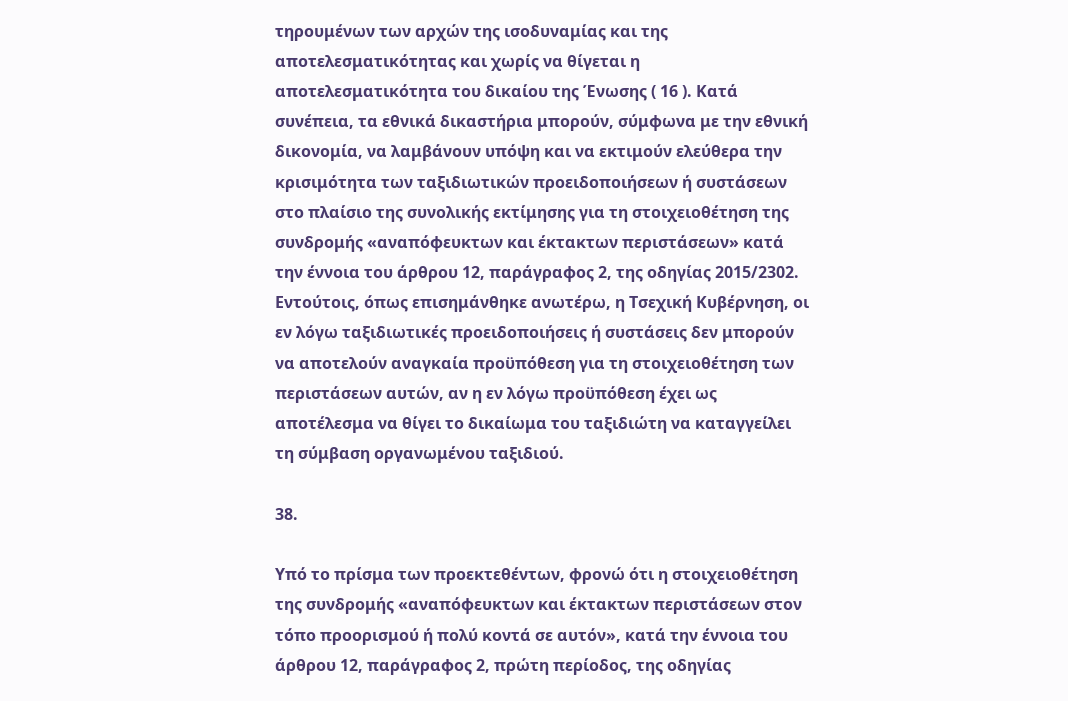τηρουμένων των αρχών της ισοδυναμίας και της αποτελεσματικότητας και χωρίς να θίγεται η αποτελεσματικότητα του δικαίου της Ένωσης ( 16 ). Κατά συνέπεια, τα εθνικά δικαστήρια μπορούν, σύμφωνα με την εθνική δικονομία, να λαμβάνουν υπόψη και να εκτιμούν ελεύθερα την κρισιμότητα των ταξιδιωτικών προειδοποιήσεων ή συστάσεων στο πλαίσιο της συνολικής εκτίμησης για τη στοιχειοθέτηση της συνδρομής «αναπόφευκτων και έκτακτων περιστάσεων» κατά την έννοια του άρθρου 12, παράγραφος 2, της οδηγίας 2015/2302. Εντούτοις, όπως επισημάνθηκε ανωτέρω, η Τσεχική Κυβέρνηση, οι εν λόγω ταξιδιωτικές προειδοποιήσεις ή συστάσεις δεν μπορούν να αποτελούν αναγκαία προϋπόθεση για τη στοιχειοθέτηση των περιστάσεων αυτών, αν η εν λόγω προϋπόθεση έχει ως αποτέλεσμα να θίγει το δικαίωμα του ταξιδιώτη να καταγγείλει τη σύμβαση οργανωμένου ταξιδιού.

38.

Υπό το πρίσμα των προεκτεθέντων, φρονώ ότι η στοιχειοθέτηση της συνδρομής «αναπόφευκτων και έκτακτων περιστάσεων στον τόπο προορισμού ή πολύ κοντά σε αυτόν», κατά την έννοια του άρθρου 12, παράγραφος 2, πρώτη περίοδος, της οδηγίας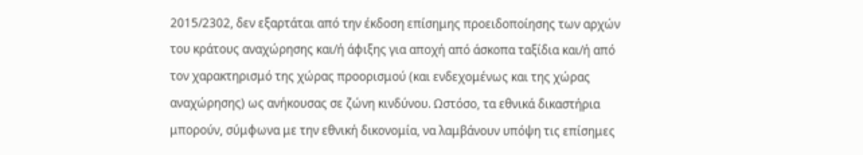2015/2302, δεν εξαρτάται από την έκδοση επίσημης προειδοποίησης των αρχών του κράτους αναχώρησης και/ή άφιξης για αποχή από άσκοπα ταξίδια και/ή από τον χαρακτηρισμό της χώρας προορισμού (και ενδεχομένως και της χώρας αναχώρησης) ως ανήκουσας σε ζώνη κινδύνου. Ωστόσο, τα εθνικά δικαστήρια μπορούν, σύμφωνα με την εθνική δικονομία, να λαμβάνουν υπόψη τις επίσημες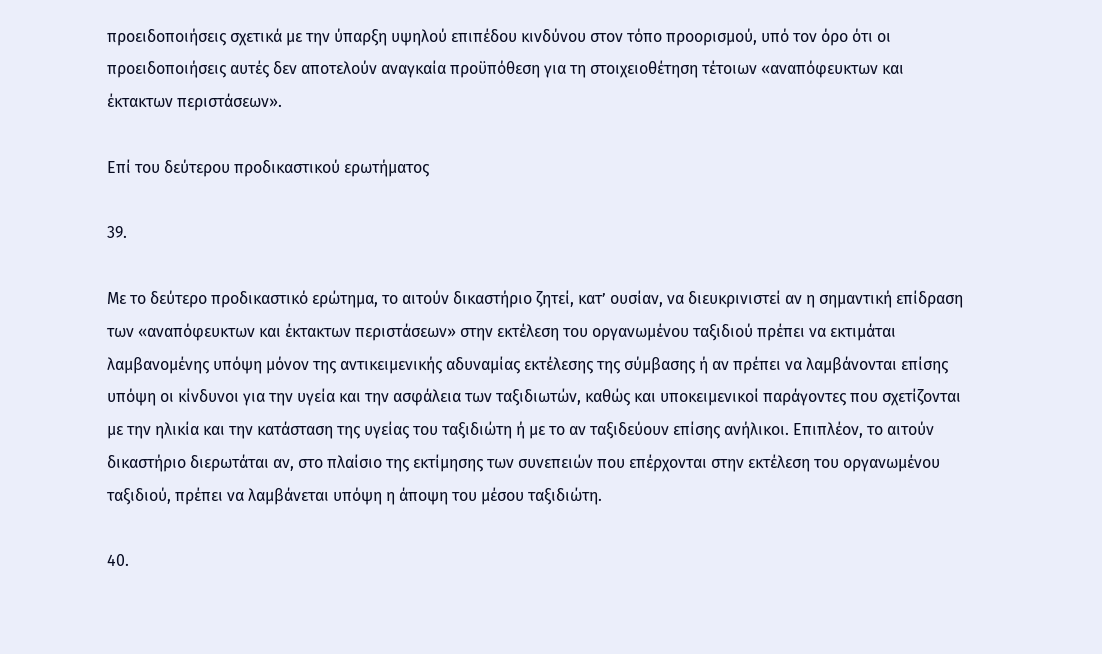προειδοποιήσεις σχετικά με την ύπαρξη υψηλού επιπέδου κινδύνου στον τόπο προορισμού, υπό τον όρο ότι οι προειδοποιήσεις αυτές δεν αποτελούν αναγκαία προϋπόθεση για τη στοιχειοθέτηση τέτοιων «αναπόφευκτων και έκτακτων περιστάσεων».

Επί του δεύτερου προδικαστικού ερωτήματος

39.

Με το δεύτερο προδικαστικό ερώτημα, το αιτούν δικαστήριο ζητεί, κατ’ ουσίαν, να διευκρινιστεί αν η σημαντική επίδραση των «αναπόφευκτων και έκτακτων περιστάσεων» στην εκτέλεση του οργανωμένου ταξιδιού πρέπει να εκτιμάται λαμβανομένης υπόψη μόνον της αντικειμενικής αδυναμίας εκτέλεσης της σύμβασης ή αν πρέπει να λαμβάνονται επίσης υπόψη οι κίνδυνοι για την υγεία και την ασφάλεια των ταξιδιωτών, καθώς και υποκειμενικοί παράγοντες που σχετίζονται με την ηλικία και την κατάσταση της υγείας του ταξιδιώτη ή με το αν ταξιδεύουν επίσης ανήλικοι. Επιπλέον, το αιτούν δικαστήριο διερωτάται αν, στο πλαίσιο της εκτίμησης των συνεπειών που επέρχονται στην εκτέλεση του οργανωμένου ταξιδιού, πρέπει να λαμβάνεται υπόψη η άποψη του μέσου ταξιδιώτη.

40.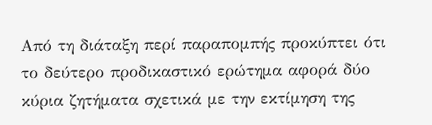Από τη διάταξη περί παραπομπής προκύπτει ότι το δεύτερο προδικαστικό ερώτημα αφορά δύο κύρια ζητήματα σχετικά με την εκτίμηση της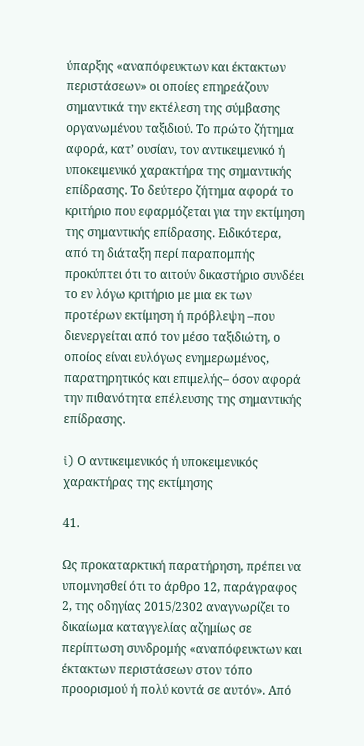ύπαρξης «αναπόφευκτων και έκτακτων περιστάσεων» οι οποίες επηρεάζουν σημαντικά την εκτέλεση της σύμβασης οργανωμένου ταξιδιού. Το πρώτο ζήτημα αφορά, κατ’ ουσίαν, τον αντικειμενικό ή υποκειμενικό χαρακτήρα της σημαντικής επίδρασης. Το δεύτερο ζήτημα αφορά το κριτήριο που εφαρμόζεται για την εκτίμηση της σημαντικής επίδρασης. Ειδικότερα, από τη διάταξη περί παραπομπής προκύπτει ότι το αιτούν δικαστήριο συνδέει το εν λόγω κριτήριο με μια εκ των προτέρων εκτίμηση ή πρόβλεψη –που διενεργείται από τον μέσο ταξιδιώτη, ο οποίος είναι ευλόγως ενημερωμένος, παρατηρητικός και επιμελής– όσον αφορά την πιθανότητα επέλευσης της σημαντικής επίδρασης.

i) Ο αντικειμενικός ή υποκειμενικός χαρακτήρας της εκτίμησης

41.

Ως προκαταρκτική παρατήρηση, πρέπει να υπομνησθεί ότι το άρθρο 12, παράγραφος 2, της οδηγίας 2015/2302 αναγνωρίζει το δικαίωμα καταγγελίας αζημίως σε περίπτωση συνδρομής «αναπόφευκτων και έκτακτων περιστάσεων στον τόπο προορισμού ή πολύ κοντά σε αυτόν». Από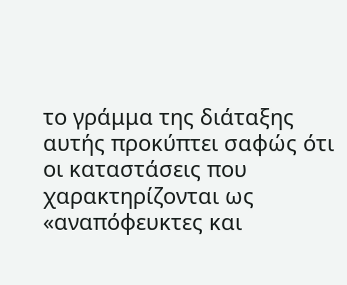το γράμμα της διάταξης αυτής προκύπτει σαφώς ότι οι καταστάσεις που χαρακτηρίζονται ως «αναπόφευκτες και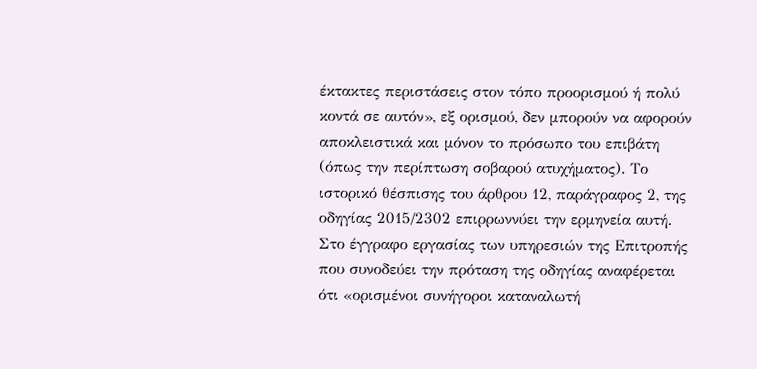έκτακτες περιστάσεις στον τόπο προορισμού ή πολύ κοντά σε αυτόν», εξ ορισμού, δεν μπορούν να αφορούν αποκλειστικά και μόνον το πρόσωπο του επιβάτη (όπως την περίπτωση σοβαρού ατυχήματος). Το ιστορικό θέσπισης του άρθρου 12, παράγραφος 2, της οδηγίας 2015/2302 επιρρωννύει την ερμηνεία αυτή. Στο έγγραφο εργασίας των υπηρεσιών της Επιτροπής που συνοδεύει την πρόταση της οδηγίας αναφέρεται ότι «ορισμένοι συνήγοροι καταναλωτή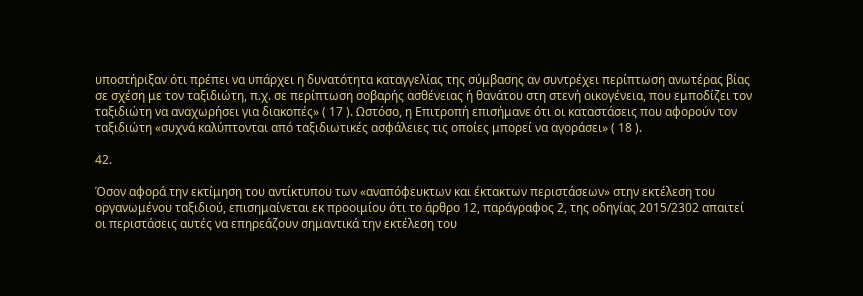υποστήριξαν ότι πρέπει να υπάρχει η δυνατότητα καταγγελίας της σύμβασης αν συντρέχει περίπτωση ανωτέρας βίας σε σχέση με τον ταξιδιώτη, π.χ. σε περίπτωση σοβαρής ασθένειας ή θανάτου στη στενή οικογένεια, που εμποδίζει τον ταξιδιώτη να αναχωρήσει για διακοπές» ( 17 ). Ωστόσο, η Επιτροπή επισήμανε ότι οι καταστάσεις που αφορούν τον ταξιδιώτη «συχνά καλύπτονται από ταξιδιωτικές ασφάλειες τις οποίες μπορεί να αγοράσει» ( 18 ).

42.

Όσον αφορά την εκτίμηση του αντίκτυπου των «αναπόφευκτων και έκτακτων περιστάσεων» στην εκτέλεση του οργανωμένου ταξιδιού, επισημαίνεται εκ προοιμίου ότι το άρθρο 12, παράγραφος 2, της οδηγίας 2015/2302 απαιτεί οι περιστάσεις αυτές να επηρεάζουν σημαντικά την εκτέλεση του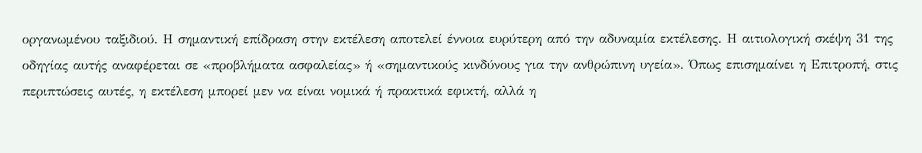οργανωμένου ταξιδιού. Η σημαντική επίδραση στην εκτέλεση αποτελεί έννοια ευρύτερη από την αδυναμία εκτέλεσης. Η αιτιολογική σκέψη 31 της οδηγίας αυτής αναφέρεται σε «προβλήματα ασφαλείας» ή «σημαντικούς κινδύνους για την ανθρώπινη υγεία». Όπως επισημαίνει η Επιτροπή, στις περιπτώσεις αυτές, η εκτέλεση μπορεί μεν να είναι νομικά ή πρακτικά εφικτή, αλλά η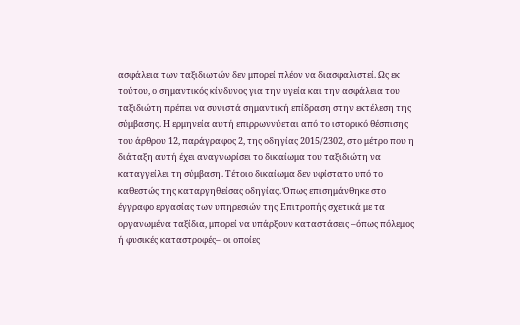ασφάλεια των ταξιδιωτών δεν μπορεί πλέον να διασφαλιστεί. Ως εκ τούτου, ο σημαντικός κίνδυνος για την υγεία και την ασφάλεια του ταξιδιώτη πρέπει να συνιστά σημαντική επίδραση στην εκτέλεση της σύμβασης. Η ερμηνεία αυτή επιρρωννύεται από το ιστορικό θέσπισης του άρθρου 12, παράγραφος 2, της οδηγίας 2015/2302, στο μέτρο που η διάταξη αυτή έχει αναγνωρίσει το δικαίωμα του ταξιδιώτη να καταγγείλει τη σύμβαση. Τέτοιο δικαίωμα δεν υφίστατο υπό το καθεστώς της καταργηθείσας οδηγίας. Όπως επισημάνθηκε στο έγγραφο εργασίας των υπηρεσιών της Επιτροπής σχετικά με τα οργανωμένα ταξίδια, μπορεί να υπάρξουν καταστάσεις –όπως πόλεμος ή φυσικές καταστροφές– οι οποίες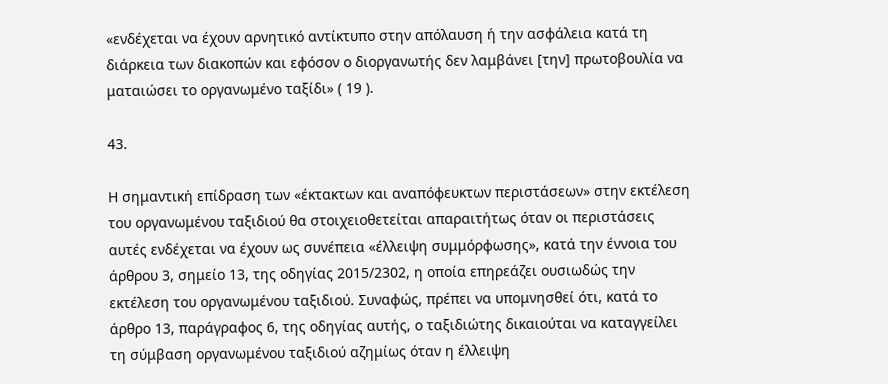«ενδέχεται να έχουν αρνητικό αντίκτυπο στην απόλαυση ή την ασφάλεια κατά τη διάρκεια των διακοπών και εφόσον ο διοργανωτής δεν λαμβάνει [την] πρωτοβουλία να ματαιώσει το οργανωμένο ταξίδι» ( 19 ).

43.

Η σημαντική επίδραση των «έκτακτων και αναπόφευκτων περιστάσεων» στην εκτέλεση του οργανωμένου ταξιδιού θα στοιχειοθετείται απαραιτήτως όταν οι περιστάσεις αυτές ενδέχεται να έχουν ως συνέπεια «έλλειψη συμμόρφωσης», κατά την έννοια του άρθρου 3, σημείο 13, της οδηγίας 2015/2302, η οποία επηρεάζει ουσιωδώς την εκτέλεση του οργανωμένου ταξιδιού. Συναφώς, πρέπει να υπομνησθεί ότι, κατά το άρθρο 13, παράγραφος 6, της οδηγίας αυτής, ο ταξιδιώτης δικαιούται να καταγγείλει τη σύμβαση οργανωμένου ταξιδιού αζημίως όταν η έλλειψη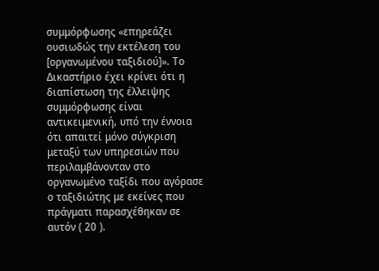συμμόρφωσης «επηρεάζει ουσιωδώς την εκτέλεση του [οργανωμένου ταξιδιού]». Το Δικαστήριο έχει κρίνει ότι η διαπίστωση της έλλειψης συμμόρφωσης είναι αντικειμενική, υπό την έννοια ότι απαιτεί μόνο σύγκριση μεταξύ των υπηρεσιών που περιλαμβάνονταν στο οργανωμένο ταξίδι που αγόρασε ο ταξιδιώτης με εκείνες που πράγματι παρασχέθηκαν σε αυτόν ( 20 ).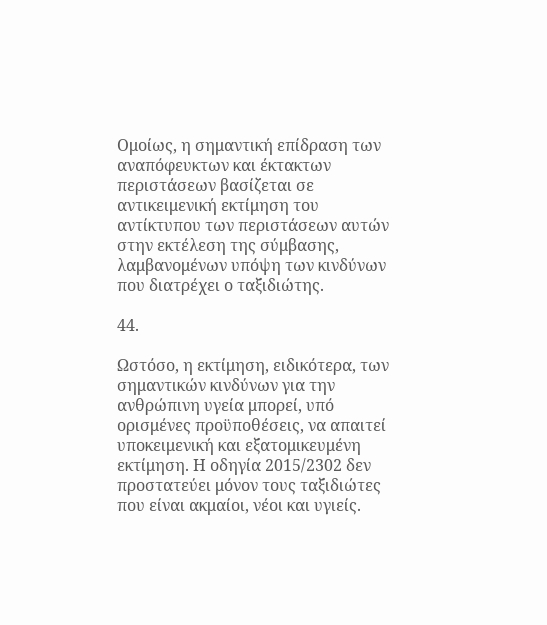Ομοίως, η σημαντική επίδραση των αναπόφευκτων και έκτακτων περιστάσεων βασίζεται σε αντικειμενική εκτίμηση του αντίκτυπου των περιστάσεων αυτών στην εκτέλεση της σύμβασης, λαμβανομένων υπόψη των κινδύνων που διατρέχει ο ταξιδιώτης.

44.

Ωστόσο, η εκτίμηση, ειδικότερα, των σημαντικών κινδύνων για την ανθρώπινη υγεία μπορεί, υπό ορισμένες προϋποθέσεις, να απαιτεί υποκειμενική και εξατομικευμένη εκτίμηση. Η οδηγία 2015/2302 δεν προστατεύει μόνον τους ταξιδιώτες που είναι ακμαίοι, νέοι και υγιείς.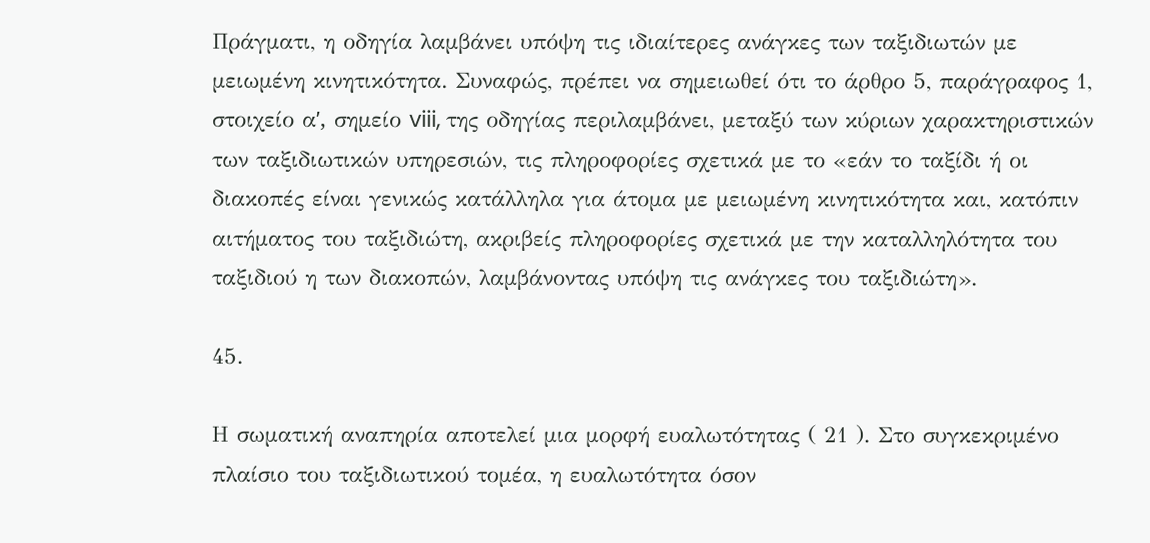Πράγματι, η οδηγία λαμβάνει υπόψη τις ιδιαίτερες ανάγκες των ταξιδιωτών με μειωμένη κινητικότητα. Συναφώς, πρέπει να σημειωθεί ότι το άρθρο 5, παράγραφος 1, στοιχείο αʹ, σημείο viii, της οδηγίας περιλαμβάνει, μεταξύ των κύριων χαρακτηριστικών των ταξιδιωτικών υπηρεσιών, τις πληροφορίες σχετικά με το «εάν το ταξίδι ή οι διακοπές είναι γενικώς κατάλληλα για άτομα με μειωμένη κινητικότητα και, κατόπιν αιτήματος του ταξιδιώτη, ακριβείς πληροφορίες σχετικά με την καταλληλότητα του ταξιδιού η των διακοπών, λαμβάνοντας υπόψη τις ανάγκες του ταξιδιώτη».

45.

Η σωματική αναπηρία αποτελεί μια μορφή ευαλωτότητας ( 21 ). Στο συγκεκριμένο πλαίσιο του ταξιδιωτικού τομέα, η ευαλωτότητα όσον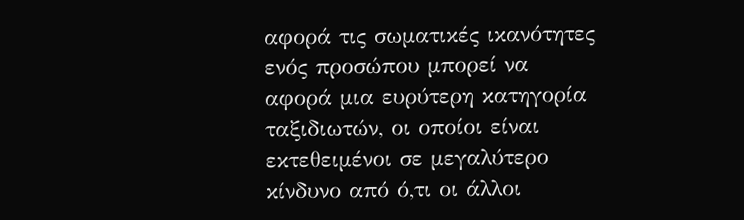αφορά τις σωματικές ικανότητες ενός προσώπου μπορεί να αφορά μια ευρύτερη κατηγορία ταξιδιωτών, οι οποίοι είναι εκτεθειμένοι σε μεγαλύτερο κίνδυνο από ό,τι οι άλλοι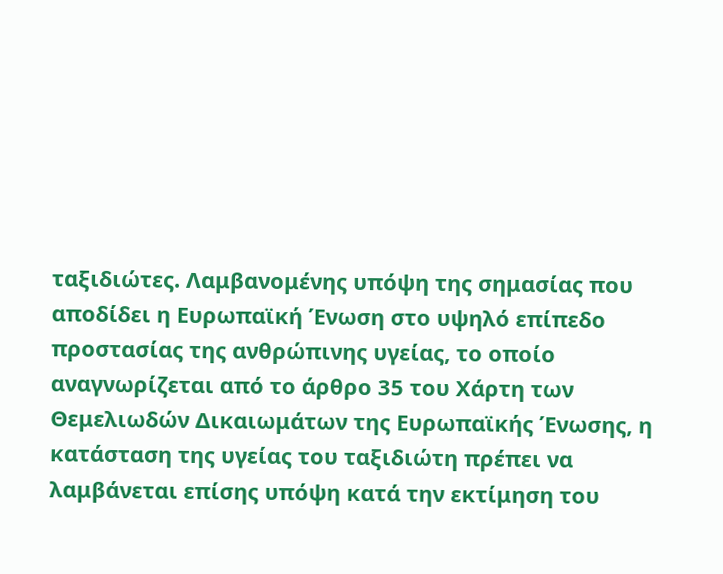ταξιδιώτες. Λαμβανομένης υπόψη της σημασίας που αποδίδει η Ευρωπαϊκή Ένωση στο υψηλό επίπεδο προστασίας της ανθρώπινης υγείας, το οποίο αναγνωρίζεται από το άρθρο 35 του Χάρτη των Θεμελιωδών Δικαιωμάτων της Ευρωπαϊκής Ένωσης, η κατάσταση της υγείας του ταξιδιώτη πρέπει να λαμβάνεται επίσης υπόψη κατά την εκτίμηση του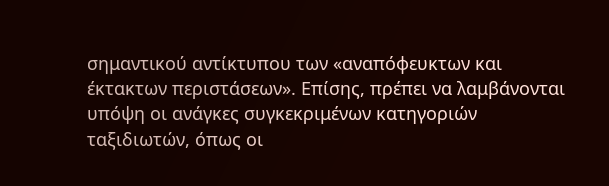σημαντικού αντίκτυπου των «αναπόφευκτων και έκτακτων περιστάσεων». Επίσης, πρέπει να λαμβάνονται υπόψη οι ανάγκες συγκεκριμένων κατηγοριών ταξιδιωτών, όπως οι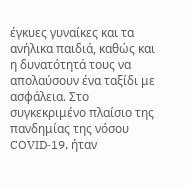έγκυες γυναίκες και τα ανήλικα παιδιά, καθώς και η δυνατότητά τους να απολαύσουν ένα ταξίδι με ασφάλεια. Στο συγκεκριμένο πλαίσιο της πανδημίας της νόσου COVID‑19, ήταν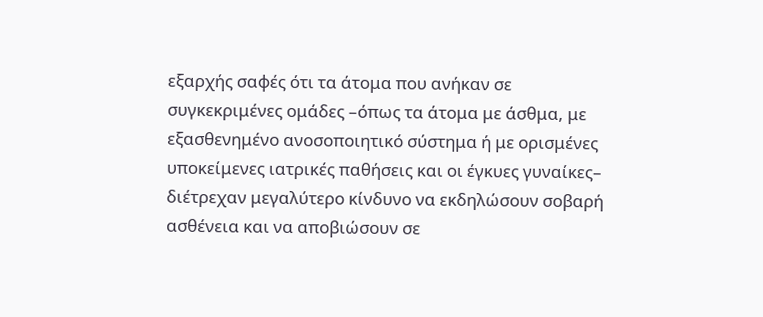εξαρχής σαφές ότι τα άτομα που ανήκαν σε συγκεκριμένες ομάδες –όπως τα άτομα με άσθμα, με εξασθενημένο ανοσοποιητικό σύστημα ή με ορισμένες υποκείμενες ιατρικές παθήσεις και οι έγκυες γυναίκες– διέτρεχαν μεγαλύτερο κίνδυνο να εκδηλώσουν σοβαρή ασθένεια και να αποβιώσουν σε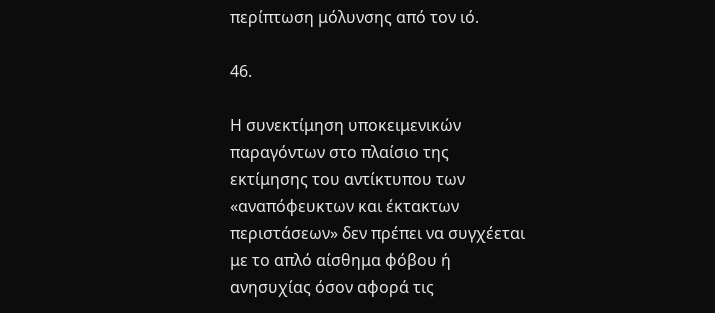περίπτωση μόλυνσης από τον ιό.

46.

Η συνεκτίμηση υποκειμενικών παραγόντων στο πλαίσιο της εκτίμησης του αντίκτυπου των «αναπόφευκτων και έκτακτων περιστάσεων» δεν πρέπει να συγχέεται με το απλό αίσθημα φόβου ή ανησυχίας όσον αφορά τις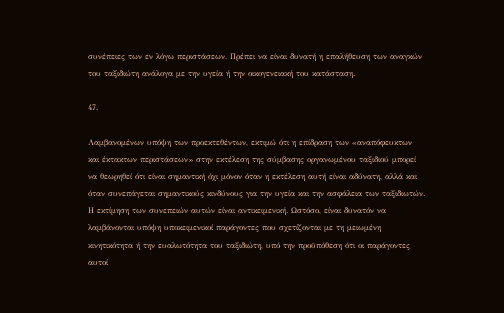συνέπειες των εν λόγω περιστάσεων. Πρέπει να είναι δυνατή η επαλήθευση των αναγκών του ταξιδιώτη ανάλογα με την υγεία ή την οικογενειακή του κατάσταση.

47.

Λαμβανομένων υπόψη των προεκτεθέντων, εκτιμώ ότι η επίδραση των «αναπόφευκτων και έκτακτων περιστάσεων» στην εκτέλεση της σύμβασης οργανωμένου ταξιδιού μπορεί να θεωρηθεί ότι είναι σημαντική όχι μόνον όταν η εκτέλεση αυτή είναι αδύνατη, αλλά και όταν συνεπάγεται σημαντικούς κινδύνους για την υγεία και την ασφάλεια των ταξιδιωτών. Η εκτίμηση των συνεπειών αυτών είναι αντικειμενική. Ωστόσο, είναι δυνατόν να λαμβάνονται υπόψη υποκειμενικοί παράγοντες που σχετίζονται με τη μειωμένη κινητικότητα ή την ευαλωτότητα του ταξιδιώτη, υπό την προϋπόθεση ότι οι παράγοντες αυτοί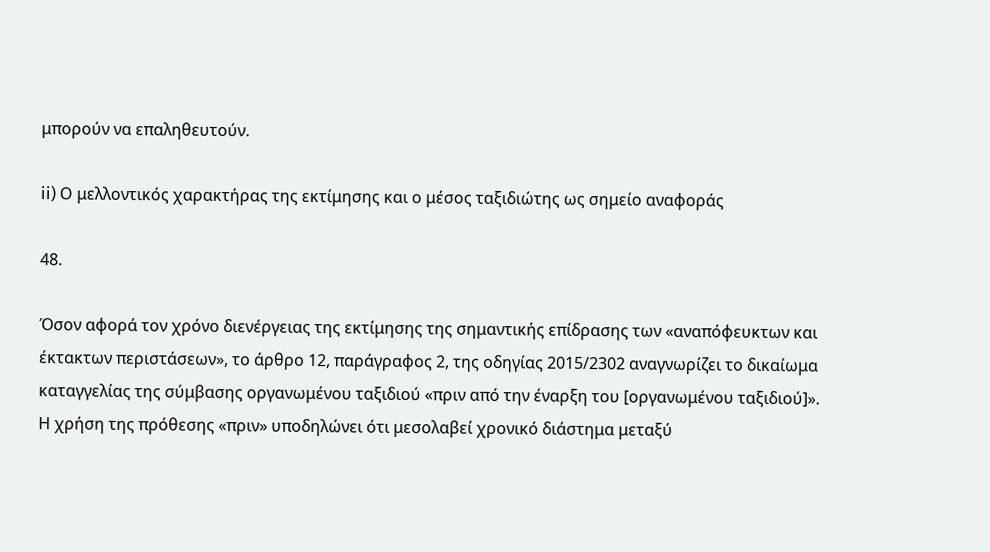μπορούν να επαληθευτούν.

ii) Ο μελλοντικός χαρακτήρας της εκτίμησης και ο μέσος ταξιδιώτης ως σημείο αναφοράς

48.

Όσον αφορά τον χρόνο διενέργειας της εκτίμησης της σημαντικής επίδρασης των «αναπόφευκτων και έκτακτων περιστάσεων», το άρθρο 12, παράγραφος 2, της οδηγίας 2015/2302 αναγνωρίζει το δικαίωμα καταγγελίας της σύμβασης οργανωμένου ταξιδιού «πριν από την έναρξη του [οργανωμένου ταξιδιού]». Η χρήση της πρόθεσης «πριν» υποδηλώνει ότι μεσολαβεί χρονικό διάστημα μεταξύ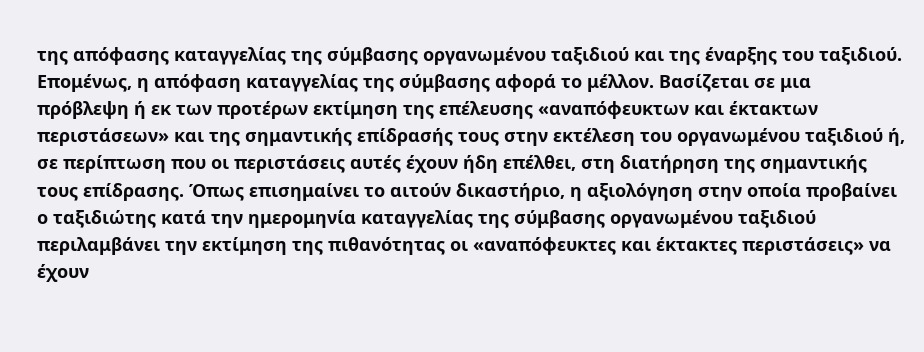της απόφασης καταγγελίας της σύμβασης οργανωμένου ταξιδιού και της έναρξης του ταξιδιού. Επομένως, η απόφαση καταγγελίας της σύμβασης αφορά το μέλλον. Βασίζεται σε μια πρόβλεψη ή εκ των προτέρων εκτίμηση της επέλευσης «αναπόφευκτων και έκτακτων περιστάσεων» και της σημαντικής επίδρασής τους στην εκτέλεση του οργανωμένου ταξιδιού ή, σε περίπτωση που οι περιστάσεις αυτές έχουν ήδη επέλθει, στη διατήρηση της σημαντικής τους επίδρασης. Όπως επισημαίνει το αιτούν δικαστήριο, η αξιολόγηση στην οποία προβαίνει ο ταξιδιώτης κατά την ημερομηνία καταγγελίας της σύμβασης οργανωμένου ταξιδιού περιλαμβάνει την εκτίμηση της πιθανότητας οι «αναπόφευκτες και έκτακτες περιστάσεις» να έχουν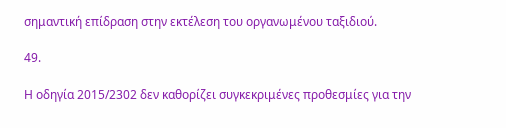σημαντική επίδραση στην εκτέλεση του οργανωμένου ταξιδιού.

49.

Η οδηγία 2015/2302 δεν καθορίζει συγκεκριμένες προθεσμίες για την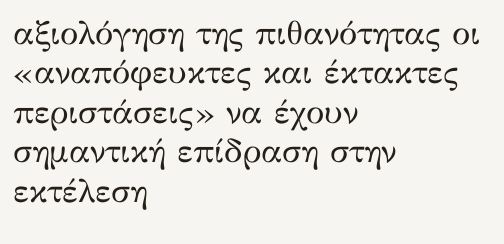αξιολόγηση της πιθανότητας οι «αναπόφευκτες και έκτακτες περιστάσεις» να έχουν σημαντική επίδραση στην εκτέλεση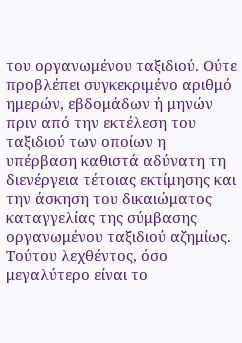του οργανωμένου ταξιδιού. Ούτε προβλέπει συγκεκριμένο αριθμό ημερών, εβδομάδων ή μηνών πριν από την εκτέλεση του ταξιδιού των οποίων η υπέρβαση καθιστά αδύνατη τη διενέργεια τέτοιας εκτίμησης και την άσκηση του δικαιώματος καταγγελίας της σύμβασης οργανωμένου ταξιδιού αζημίως. Τούτου λεχθέντος, όσο μεγαλύτερο είναι το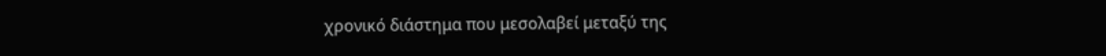χρονικό διάστημα που μεσολαβεί μεταξύ της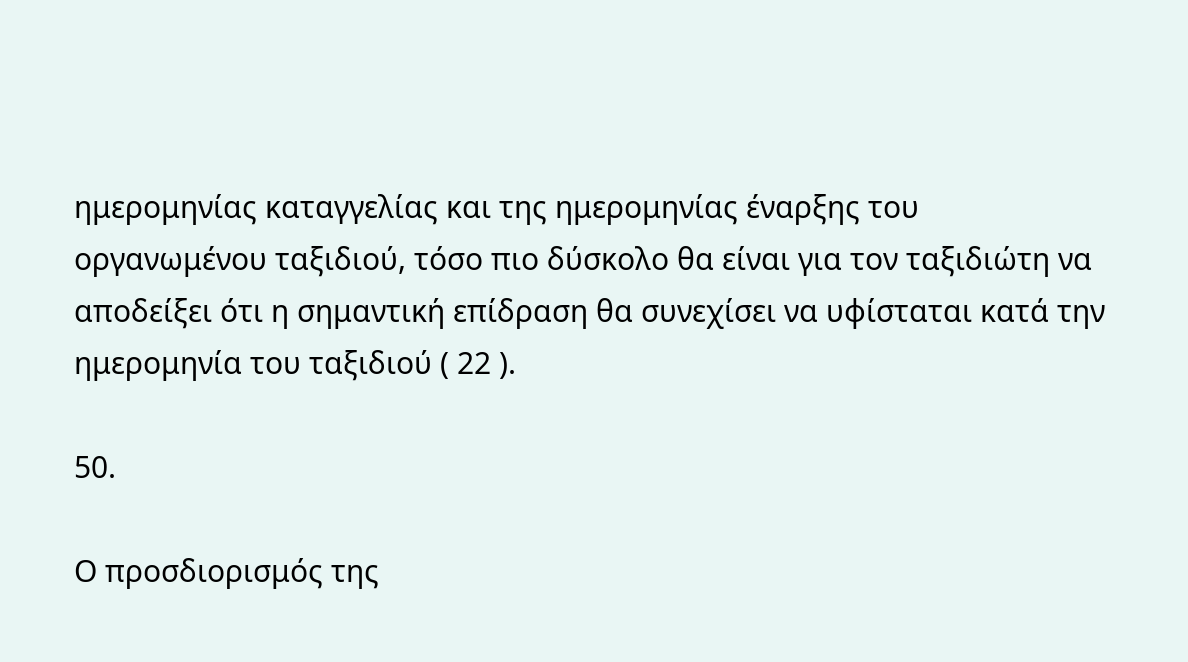ημερομηνίας καταγγελίας και της ημερομηνίας έναρξης του οργανωμένου ταξιδιού, τόσο πιο δύσκολο θα είναι για τον ταξιδιώτη να αποδείξει ότι η σημαντική επίδραση θα συνεχίσει να υφίσταται κατά την ημερομηνία του ταξιδιού ( 22 ).

50.

Ο προσδιορισμός της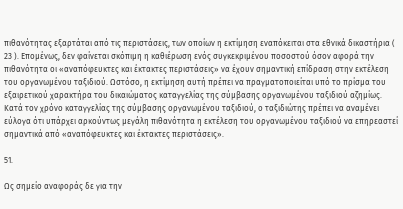πιθανότητας εξαρτάται από τις περιστάσεις, των οποίων η εκτίμηση εναπόκειται στα εθνικά δικαστήρια ( 23 ). Επομένως, δεν φαίνεται σκόπιμη η καθιέρωση ενός συγκεκριμένου ποσοστού όσον αφορά την πιθανότητα οι «αναπόφευκτες και έκτακτες περιστάσεις» να έχουν σημαντική επίδραση στην εκτέλεση του οργανωμένου ταξιδιού. Ωστόσο, η εκτίμηση αυτή πρέπει να πραγματοποιείται υπό το πρίσμα του εξαιρετικού χαρακτήρα του δικαιώματος καταγγελίας της σύμβασης οργανωμένου ταξιδιού αζημίως. Κατά τον χρόνο καταγγελίας της σύμβασης οργανωμένου ταξιδιού, ο ταξιδιώτης πρέπει να αναμένει εύλογα ότι υπάρχει αρκούντως μεγάλη πιθανότητα η εκτέλεση του οργανωμένου ταξιδιού να επηρεαστεί σημαντικά από «αναπόφευκτες και έκτακτες περιστάσεις».

51.

Ως σημείο αναφοράς δε για την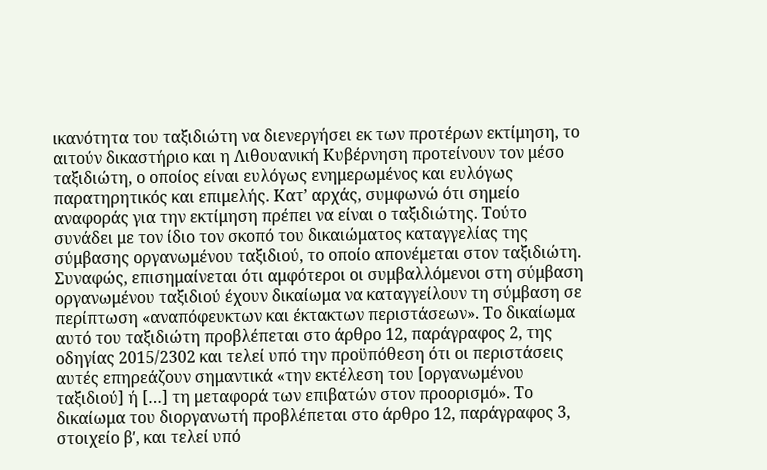ικανότητα του ταξιδιώτη να διενεργήσει εκ των προτέρων εκτίμηση, το αιτούν δικαστήριο και η Λιθουανική Κυβέρνηση προτείνουν τον μέσο ταξιδιώτη, ο οποίος είναι ευλόγως ενημερωμένος και ευλόγως παρατηρητικός και επιμελής. Κατ’ αρχάς, συμφωνώ ότι σημείο αναφοράς για την εκτίμηση πρέπει να είναι ο ταξιδιώτης. Τούτο συνάδει με τον ίδιο τον σκοπό του δικαιώματος καταγγελίας της σύμβασης οργανωμένου ταξιδιού, το οποίο απονέμεται στον ταξιδιώτη. Συναφώς, επισημαίνεται ότι αμφότεροι οι συμβαλλόμενοι στη σύμβαση οργανωμένου ταξιδιού έχουν δικαίωμα να καταγγείλουν τη σύμβαση σε περίπτωση «αναπόφευκτων και έκτακτων περιστάσεων». Το δικαίωμα αυτό του ταξιδιώτη προβλέπεται στο άρθρο 12, παράγραφος 2, της οδηγίας 2015/2302 και τελεί υπό την προϋπόθεση ότι οι περιστάσεις αυτές επηρεάζουν σημαντικά «την εκτέλεση του [οργανωμένου ταξιδιού] ή […] τη μεταφορά των επιβατών στον προορισμό». Το δικαίωμα του διοργανωτή προβλέπεται στο άρθρο 12, παράγραφος 3, στοιχείο βʹ, και τελεί υπό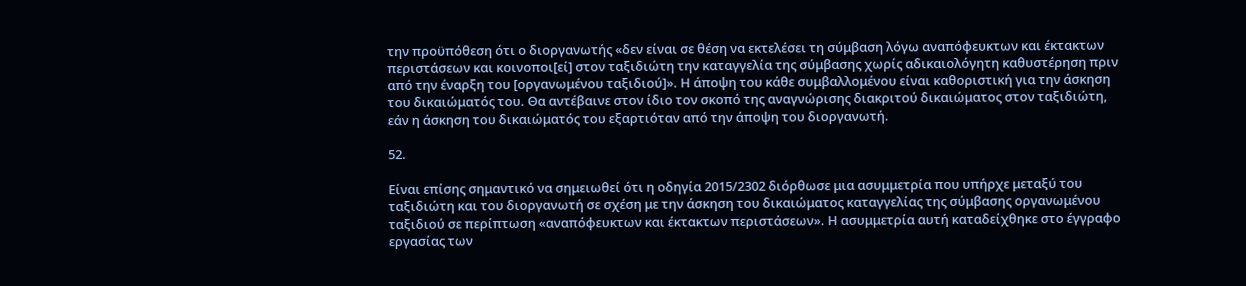την προϋπόθεση ότι ο διοργανωτής «δεν είναι σε θέση να εκτελέσει τη σύμβαση λόγω αναπόφευκτων και έκτακτων περιστάσεων και κοινοποι[εί] στον ταξιδιώτη την καταγγελία της σύμβασης χωρίς αδικαιολόγητη καθυστέρηση πριν από την έναρξη του [οργανωμένου ταξιδιού]». Η άποψη του κάθε συμβαλλομένου είναι καθοριστική για την άσκηση του δικαιώματός του. Θα αντέβαινε στον ίδιο τον σκοπό της αναγνώρισης διακριτού δικαιώματος στον ταξιδιώτη, εάν η άσκηση του δικαιώματός του εξαρτιόταν από την άποψη του διοργανωτή.

52.

Είναι επίσης σημαντικό να σημειωθεί ότι η οδηγία 2015/2302 διόρθωσε μια ασυμμετρία που υπήρχε μεταξύ του ταξιδιώτη και του διοργανωτή σε σχέση με την άσκηση του δικαιώματος καταγγελίας της σύμβασης οργανωμένου ταξιδιού σε περίπτωση «αναπόφευκτων και έκτακτων περιστάσεων». Η ασυμμετρία αυτή καταδείχθηκε στο έγγραφο εργασίας των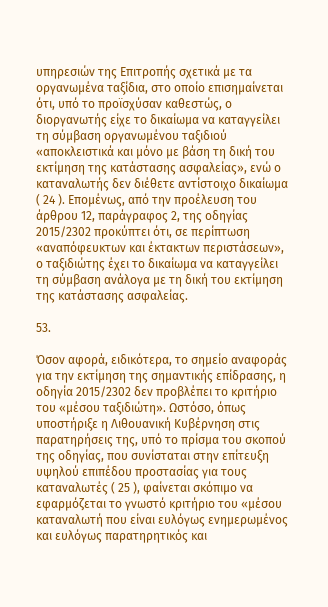υπηρεσιών της Επιτροπής σχετικά με τα οργανωμένα ταξίδια, στο οποίο επισημαίνεται ότι, υπό το προϊσχύσαν καθεστώς, ο διοργανωτής είχε το δικαίωμα να καταγγείλει τη σύμβαση οργανωμένου ταξιδιού «αποκλειστικά και μόνο με βάση τη δική του εκτίμηση της κατάστασης ασφαλείας», ενώ ο καταναλωτής δεν διέθετε αντίστοιχο δικαίωμα ( 24 ). Επομένως, από την προέλευση του άρθρου 12, παράγραφος 2, της οδηγίας 2015/2302 προκύπτει ότι, σε περίπτωση «αναπόφευκτων και έκτακτων περιστάσεων», ο ταξιδιώτης έχει το δικαίωμα να καταγγείλει τη σύμβαση ανάλογα με τη δική του εκτίμηση της κατάστασης ασφαλείας.

53.

Όσον αφορά, ειδικότερα, το σημείο αναφοράς για την εκτίμηση της σημαντικής επίδρασης, η οδηγία 2015/2302 δεν προβλέπει το κριτήριο του «μέσου ταξιδιώτη». Ωστόσο, όπως υποστήριξε η Λιθουανική Κυβέρνηση στις παρατηρήσεις της, υπό το πρίσμα του σκοπού της οδηγίας, που συνίσταται στην επίτευξη υψηλού επιπέδου προστασίας για τους καταναλωτές ( 25 ), φαίνεται σκόπιμο να εφαρμόζεται το γνωστό κριτήριο του «μέσου καταναλωτή που είναι ευλόγως ενημερωμένος και ευλόγως παρατηρητικός και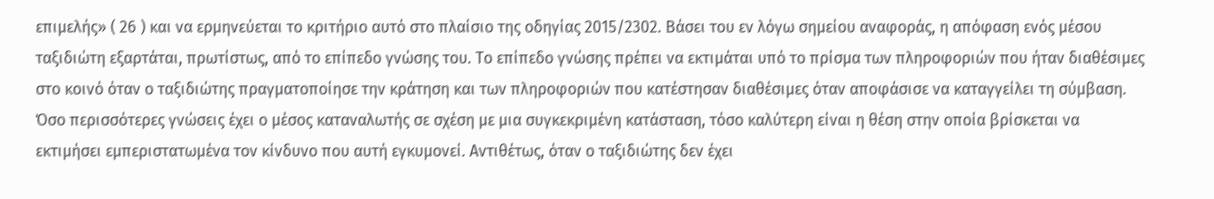επιμελής» ( 26 ) και να ερμηνεύεται το κριτήριο αυτό στο πλαίσιο της οδηγίας 2015/2302. Βάσει του εν λόγω σημείου αναφοράς, η απόφαση ενός μέσου ταξιδιώτη εξαρτάται, πρωτίστως, από το επίπεδο γνώσης του. Το επίπεδο γνώσης πρέπει να εκτιμάται υπό το πρίσμα των πληροφοριών που ήταν διαθέσιμες στο κοινό όταν ο ταξιδιώτης πραγματοποίησε την κράτηση και των πληροφοριών που κατέστησαν διαθέσιμες όταν αποφάσισε να καταγγείλει τη σύμβαση. Όσο περισσότερες γνώσεις έχει ο μέσος καταναλωτής σε σχέση με μια συγκεκριμένη κατάσταση, τόσο καλύτερη είναι η θέση στην οποία βρίσκεται να εκτιμήσει εμπεριστατωμένα τον κίνδυνο που αυτή εγκυμονεί. Αντιθέτως, όταν ο ταξιδιώτης δεν έχει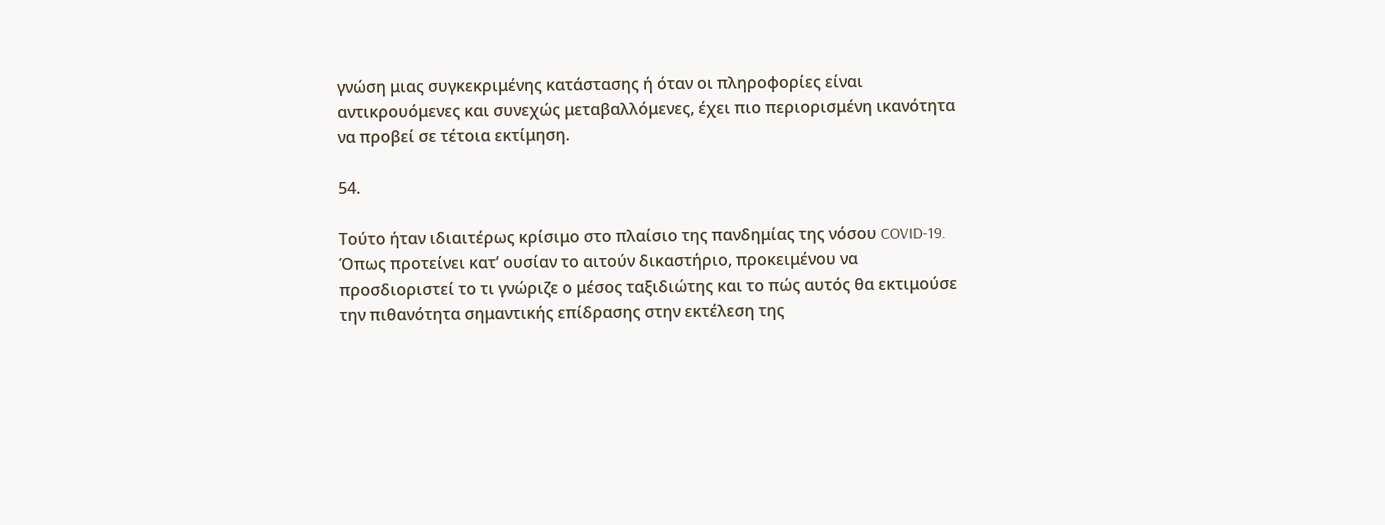γνώση μιας συγκεκριμένης κατάστασης ή όταν οι πληροφορίες είναι αντικρουόμενες και συνεχώς μεταβαλλόμενες, έχει πιο περιορισμένη ικανότητα να προβεί σε τέτοια εκτίμηση.

54.

Τούτο ήταν ιδιαιτέρως κρίσιμο στο πλαίσιο της πανδημίας της νόσου COVID‑19. Όπως προτείνει κατ’ ουσίαν το αιτούν δικαστήριο, προκειμένου να προσδιοριστεί το τι γνώριζε ο μέσος ταξιδιώτης και το πώς αυτός θα εκτιμούσε την πιθανότητα σημαντικής επίδρασης στην εκτέλεση της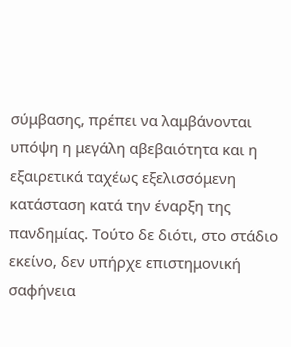σύμβασης, πρέπει να λαμβάνονται υπόψη η μεγάλη αβεβαιότητα και η εξαιρετικά ταχέως εξελισσόμενη κατάσταση κατά την έναρξη της πανδημίας. Τούτο δε διότι, στο στάδιο εκείνο, δεν υπήρχε επιστημονική σαφήνεια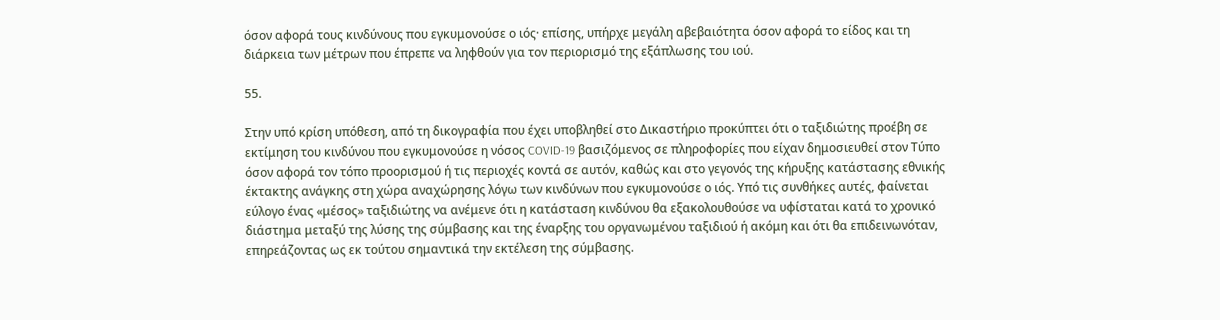όσον αφορά τους κινδύνους που εγκυμονούσε ο ιός· επίσης, υπήρχε μεγάλη αβεβαιότητα όσον αφορά το είδος και τη διάρκεια των μέτρων που έπρεπε να ληφθούν για τον περιορισμό της εξάπλωσης του ιού.

55.

Στην υπό κρίση υπόθεση, από τη δικογραφία που έχει υποβληθεί στο Δικαστήριο προκύπτει ότι ο ταξιδιώτης προέβη σε εκτίμηση του κινδύνου που εγκυμονούσε η νόσος COVID‑19 βασιζόμενος σε πληροφορίες που είχαν δημοσιευθεί στον Τύπο όσον αφορά τον τόπο προορισμού ή τις περιοχές κοντά σε αυτόν, καθώς και στο γεγονός της κήρυξης κατάστασης εθνικής έκτακτης ανάγκης στη χώρα αναχώρησης λόγω των κινδύνων που εγκυμονούσε ο ιός. Υπό τις συνθήκες αυτές, φαίνεται εύλογο ένας «μέσος» ταξιδιώτης να ανέμενε ότι η κατάσταση κινδύνου θα εξακολουθούσε να υφίσταται κατά το χρονικό διάστημα μεταξύ της λύσης της σύμβασης και της έναρξης του οργανωμένου ταξιδιού ή ακόμη και ότι θα επιδεινωνόταν, επηρεάζοντας ως εκ τούτου σημαντικά την εκτέλεση της σύμβασης.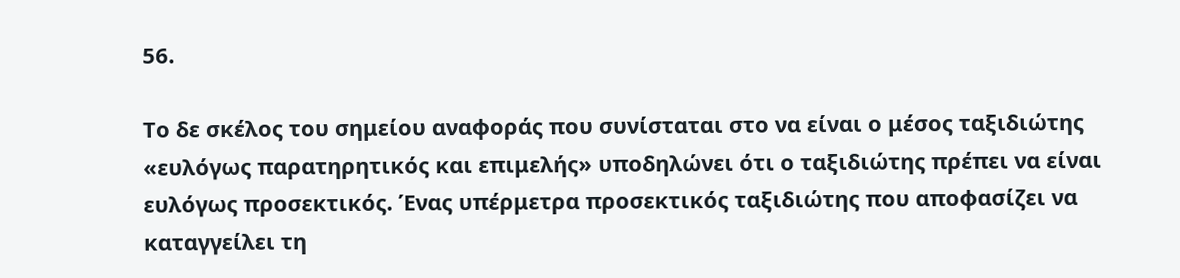56.

Το δε σκέλος του σημείου αναφοράς που συνίσταται στο να είναι ο μέσος ταξιδιώτης «ευλόγως παρατηρητικός και επιμελής» υποδηλώνει ότι ο ταξιδιώτης πρέπει να είναι ευλόγως προσεκτικός. Ένας υπέρμετρα προσεκτικός ταξιδιώτης που αποφασίζει να καταγγείλει τη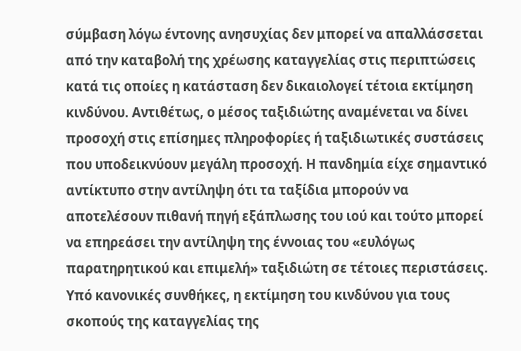σύμβαση λόγω έντονης ανησυχίας δεν μπορεί να απαλλάσσεται από την καταβολή της χρέωσης καταγγελίας στις περιπτώσεις κατά τις οποίες η κατάσταση δεν δικαιολογεί τέτοια εκτίμηση κινδύνου. Αντιθέτως, ο μέσος ταξιδιώτης αναμένεται να δίνει προσοχή στις επίσημες πληροφορίες ή ταξιδιωτικές συστάσεις που υποδεικνύουν μεγάλη προσοχή. Η πανδημία είχε σημαντικό αντίκτυπο στην αντίληψη ότι τα ταξίδια μπορούν να αποτελέσουν πιθανή πηγή εξάπλωσης του ιού και τούτο μπορεί να επηρεάσει την αντίληψη της έννοιας του «ευλόγως παρατηρητικού και επιμελή» ταξιδιώτη σε τέτοιες περιστάσεις. Υπό κανονικές συνθήκες, η εκτίμηση του κινδύνου για τους σκοπούς της καταγγελίας της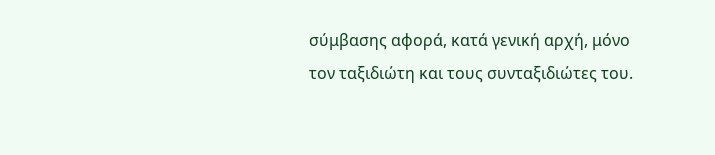σύμβασης αφορά, κατά γενική αρχή, μόνο τον ταξιδιώτη και τους συνταξιδιώτες του.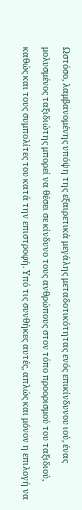Ωστόσο, λαμβανομένης υπόψη της εξαιρετικά μεγάλης μεταδοτικότητας ενός επικίνδυνου ιού, ένας μολυσμένος ταξιδιώτης μπορεί να θέσει σε κίνδυνο τους ανθρώπους στον τόπο προορισμού του ταξιδιού, καθώς και τους συμπολίτες του κατά την επιστροφή. Υπό τις συνθήκες αυτές, απλώς και μόνον η επιλογή να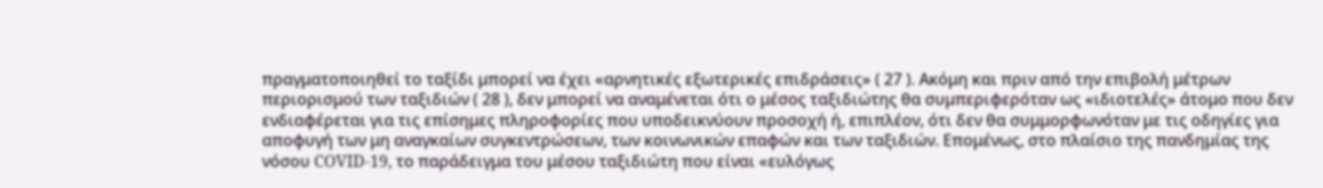πραγματοποιηθεί το ταξίδι μπορεί να έχει «αρνητικές εξωτερικές επιδράσεις» ( 27 ). Ακόμη και πριν από την επιβολή μέτρων περιορισμού των ταξιδιών ( 28 ), δεν μπορεί να αναμένεται ότι ο μέσος ταξιδιώτης θα συμπεριφερόταν ως «ιδιοτελές» άτομο που δεν ενδιαφέρεται για τις επίσημες πληροφορίες που υποδεικνύουν προσοχή ή, επιπλέον, ότι δεν θα συμμορφωνόταν με τις οδηγίες για αποφυγή των μη αναγκαίων συγκεντρώσεων, των κοινωνικών επαφών και των ταξιδιών. Επομένως, στο πλαίσιο της πανδημίας της νόσου COVID‑19, το παράδειγμα του μέσου ταξιδιώτη που είναι «ευλόγως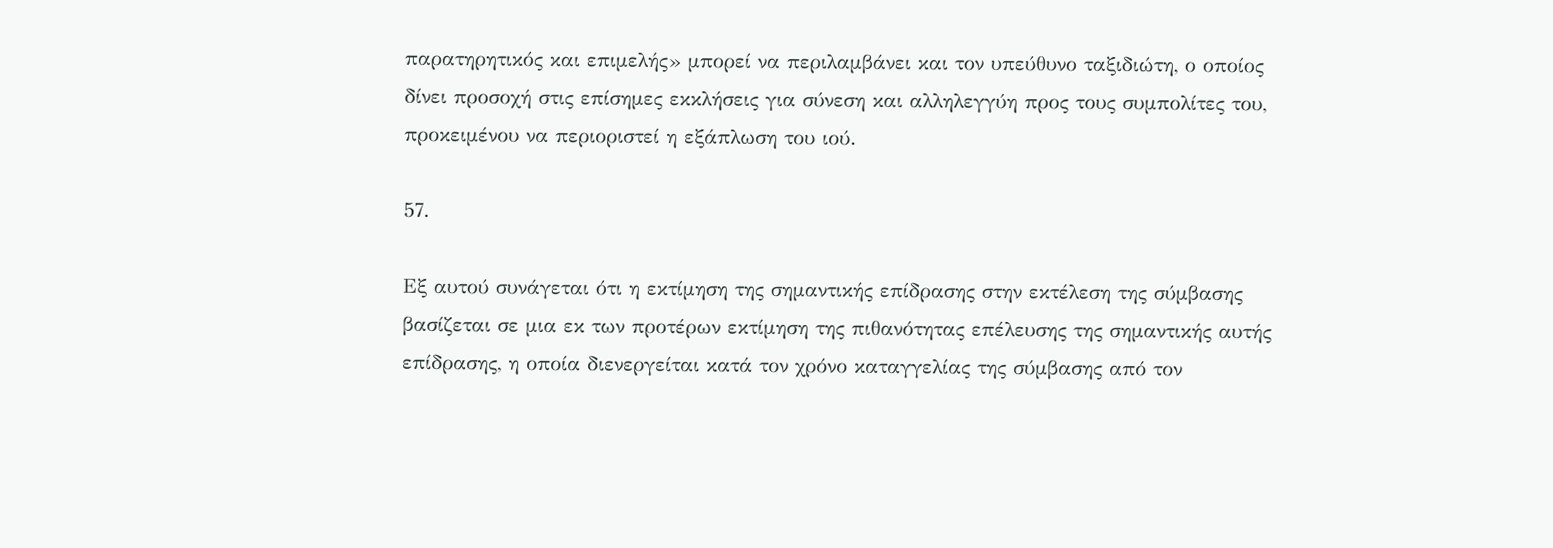παρατηρητικός και επιμελής» μπορεί να περιλαμβάνει και τον υπεύθυνο ταξιδιώτη, ο οποίος δίνει προσοχή στις επίσημες εκκλήσεις για σύνεση και αλληλεγγύη προς τους συμπολίτες του, προκειμένου να περιοριστεί η εξάπλωση του ιού.

57.

Εξ αυτού συνάγεται ότι η εκτίμηση της σημαντικής επίδρασης στην εκτέλεση της σύμβασης βασίζεται σε μια εκ των προτέρων εκτίμηση της πιθανότητας επέλευσης της σημαντικής αυτής επίδρασης, η οποία διενεργείται κατά τον χρόνο καταγγελίας της σύμβασης από τον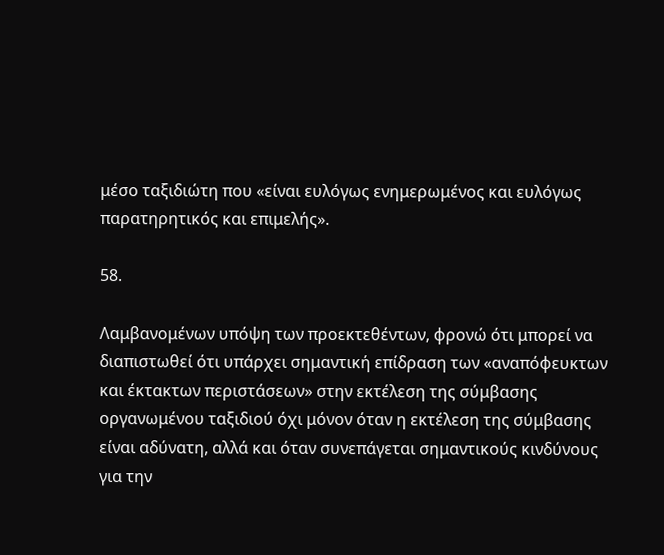μέσο ταξιδιώτη που «είναι ευλόγως ενημερωμένος και ευλόγως παρατηρητικός και επιμελής».

58.

Λαμβανομένων υπόψη των προεκτεθέντων, φρονώ ότι μπορεί να διαπιστωθεί ότι υπάρχει σημαντική επίδραση των «αναπόφευκτων και έκτακτων περιστάσεων» στην εκτέλεση της σύμβασης οργανωμένου ταξιδιού όχι μόνον όταν η εκτέλεση της σύμβασης είναι αδύνατη, αλλά και όταν συνεπάγεται σημαντικούς κινδύνους για την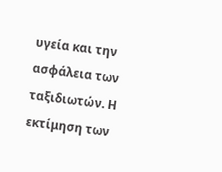υγεία και την ασφάλεια των ταξιδιωτών. Η εκτίμηση των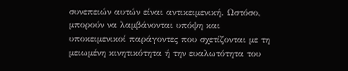συνεπειών αυτών είναι αντικειμενική. Ωστόσο, μπορούν να λαμβάνονται υπόψη και υποκειμενικοί παράγοντες που σχετίζονται με τη μειωμένη κινητικότητα ή την ευαλωτότητα του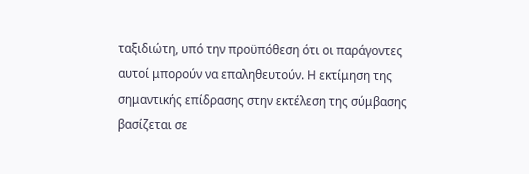ταξιδιώτη, υπό την προϋπόθεση ότι οι παράγοντες αυτοί μπορούν να επαληθευτούν. Η εκτίμηση της σημαντικής επίδρασης στην εκτέλεση της σύμβασης βασίζεται σε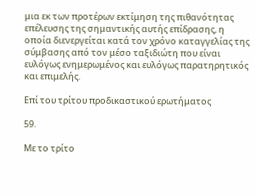μια εκ των προτέρων εκτίμηση της πιθανότητας επέλευσης της σημαντικής αυτής επίδρασης, η οποία διενεργείται κατά τον χρόνο καταγγελίας της σύμβασης από τον μέσο ταξιδιώτη που είναι ευλόγως ενημερωμένος και ευλόγως παρατηρητικός και επιμελής.

Επί του τρίτου προδικαστικού ερωτήματος

59.

Με το τρίτο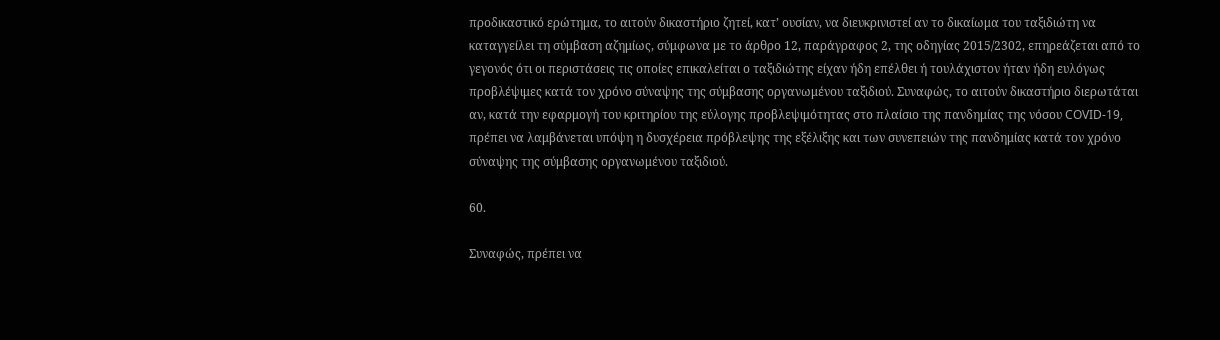προδικαστικό ερώτημα, το αιτούν δικαστήριο ζητεί, κατ’ ουσίαν, να διευκρινιστεί αν το δικαίωμα του ταξιδιώτη να καταγγείλει τη σύμβαση αζημίως, σύμφωνα με το άρθρο 12, παράγραφος 2, της οδηγίας 2015/2302, επηρεάζεται από το γεγονός ότι οι περιστάσεις τις οποίες επικαλείται ο ταξιδιώτης είχαν ήδη επέλθει ή τουλάχιστον ήταν ήδη ευλόγως προβλέψιμες κατά τον χρόνο σύναψης της σύμβασης οργανωμένου ταξιδιού. Συναφώς, το αιτούν δικαστήριο διερωτάται αν, κατά την εφαρμογή του κριτηρίου της εύλογης προβλεψιμότητας στο πλαίσιο της πανδημίας της νόσου COVID‑19, πρέπει να λαμβάνεται υπόψη η δυσχέρεια πρόβλεψης της εξέλιξης και των συνεπειών της πανδημίας κατά τον χρόνο σύναψης της σύμβασης οργανωμένου ταξιδιού.

60.

Συναφώς, πρέπει να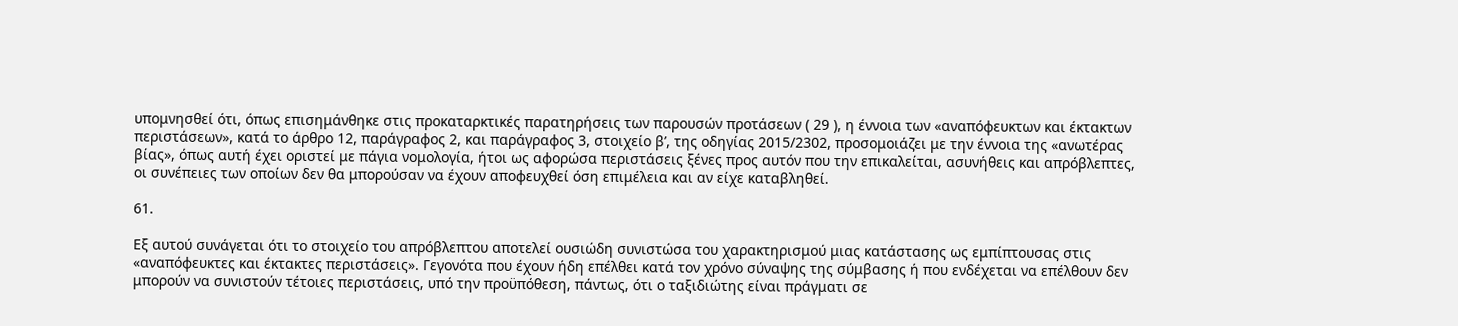υπομνησθεί ότι, όπως επισημάνθηκε στις προκαταρκτικές παρατηρήσεις των παρουσών προτάσεων ( 29 ), η έννοια των «αναπόφευκτων και έκτακτων περιστάσεων», κατά το άρθρο 12, παράγραφος 2, και παράγραφος 3, στοιχείο βʹ, της οδηγίας 2015/2302, προσομοιάζει με την έννοια της «ανωτέρας βίας», όπως αυτή έχει οριστεί με πάγια νομολογία, ήτοι ως αφορώσα περιστάσεις ξένες προς αυτόν που την επικαλείται, ασυνήθεις και απρόβλεπτες, οι συνέπειες των οποίων δεν θα μπορούσαν να έχουν αποφευχθεί όση επιμέλεια και αν είχε καταβληθεί.

61.

Εξ αυτού συνάγεται ότι το στοιχείο του απρόβλεπτου αποτελεί ουσιώδη συνιστώσα του χαρακτηρισμού μιας κατάστασης ως εμπίπτουσας στις «αναπόφευκτες και έκτακτες περιστάσεις». Γεγονότα που έχουν ήδη επέλθει κατά τον χρόνο σύναψης της σύμβασης ή που ενδέχεται να επέλθουν δεν μπορούν να συνιστούν τέτοιες περιστάσεις, υπό την προϋπόθεση, πάντως, ότι ο ταξιδιώτης είναι πράγματι σε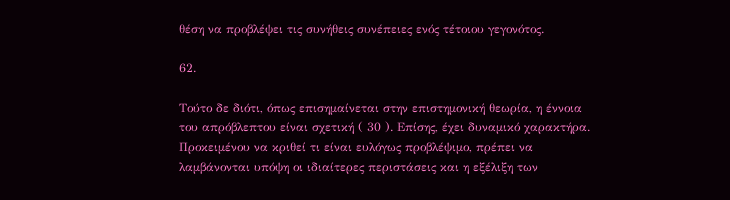θέση να προβλέψει τις συνήθεις συνέπειες ενός τέτοιου γεγονότος.

62.

Τούτο δε διότι, όπως επισημαίνεται στην επιστημονική θεωρία, η έννοια του απρόβλεπτου είναι σχετική ( 30 ). Επίσης, έχει δυναμικό χαρακτήρα. Προκειμένου να κριθεί τι είναι ευλόγως προβλέψιμο, πρέπει να λαμβάνονται υπόψη οι ιδιαίτερες περιστάσεις και η εξέλιξη των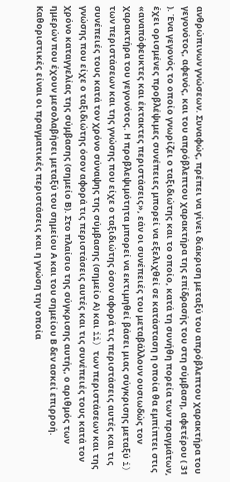ανθρώπινων γνώσεων. Συναφώς, πρέπει να γίνει διάκριση μεταξύ του απρόβλεπτου χαρακτήρα του γεγονότος, αφενός, και του απρόβλεπτου χαρακτήρα της επίδρασής του στη σύμβαση, αφετέρου ( 31 ). Ένα γεγονός το οποίο γνωρίζει ο ταξιδιώτης και το οποίο, κατά τη συνήθη πορεία των πραγμάτων, έχει ορισμένες προβλέψιμες συνέπειες μπορεί να εξελιχθεί σε κατάσταση η οποία θα εμπίπτει στις «αναπόφευκτες και έκτακτες περιστάσεις», εάν οι συνέπειές του μεταβάλλουν ουσιωδώς τον χαρακτήρα του γεγονότος. Η προβλεψιμότητα μπορεί να εκτιμηθεί βάσει μιας σύγκρισης μεταξύ i) των περιστάσεων και της γνώσης που είχε ο ταξιδιώτης όσον αφορά τις περιστάσεις αυτές και τις συνέπειές τους κατά τον χρόνο σύναψης της σύμβασης (σημείο Α) και ii) των περιστάσεων και της γνώσης που είχε ο ταξιδιώτης όσον αφορά τις περιστάσεις αυτές και τις συνέπειές τους κατά τον χρόνο καταγγελίας της σύμβασης (σημείο Β). Στο πλαίσιο της σύγκρισης αυτής, ο αριθμός των ημερών που έχουν μεσολαβήσει μεταξύ του σημείου Α και του σημείου Β δεν ασκεί επιρροή. Καθοριστικές είναι οι πραγματικές περιστάσεις και η γνώση την οποία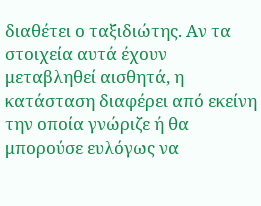διαθέτει ο ταξιδιώτης. Αν τα στοιχεία αυτά έχουν μεταβληθεί αισθητά, η κατάσταση διαφέρει από εκείνη την οποία γνώριζε ή θα μπορούσε ευλόγως να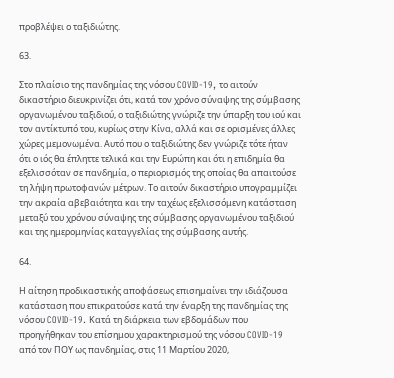προβλέψει ο ταξιδιώτης.

63.

Στο πλαίσιο της πανδημίας της νόσου COVID‑19, το αιτούν δικαστήριο διευκρινίζει ότι, κατά τον χρόνο σύναψης της σύμβασης οργανωμένου ταξιδιού, ο ταξιδιώτης γνώριζε την ύπαρξη του ιού και τον αντίκτυπό του, κυρίως στην Κίνα, αλλά και σε ορισμένες άλλες χώρες μεμονωμένα. Αυτό που ο ταξιδιώτης δεν γνώριζε τότε ήταν ότι ο ιός θα έπληττε τελικά και την Ευρώπη και ότι η επιδημία θα εξελισσόταν σε πανδημία, ο περιορισμός της οποίας θα απαιτούσε τη λήψη πρωτοφανών μέτρων. Το αιτούν δικαστήριο υπογραμμίζει την ακραία αβεβαιότητα και την ταχέως εξελισσόμενη κατάσταση μεταξύ του χρόνου σύναψης της σύμβασης οργανωμένου ταξιδιού και της ημερομηνίας καταγγελίας της σύμβασης αυτής.

64.

Η αίτηση προδικαστικής αποφάσεως επισημαίνει την ιδιάζουσα κατάσταση που επικρατούσε κατά την έναρξη της πανδημίας της νόσου COVID‑19. Κατά τη διάρκεια των εβδομάδων που προηγήθηκαν του επίσημου χαρακτηρισμού της νόσου COVID‑19 από τον ΠΟΥ ως πανδημίας, στις 11 Μαρτίου 2020,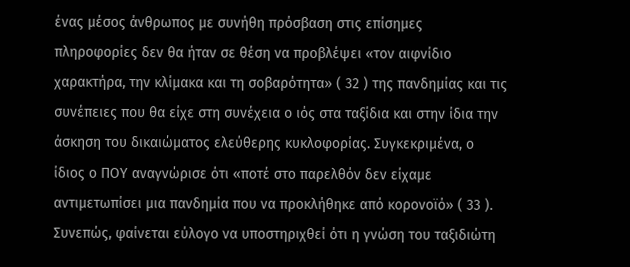ένας μέσος άνθρωπος με συνήθη πρόσβαση στις επίσημες πληροφορίες δεν θα ήταν σε θέση να προβλέψει «τον αιφνίδιο χαρακτήρα, την κλίμακα και τη σοβαρότητα» ( 32 ) της πανδημίας και τις συνέπειες που θα είχε στη συνέχεια ο ιός στα ταξίδια και στην ίδια την άσκηση του δικαιώματος ελεύθερης κυκλοφορίας. Συγκεκριμένα, ο ίδιος ο ΠΟΥ αναγνώρισε ότι «ποτέ στο παρελθόν δεν είχαμε αντιμετωπίσει μια πανδημία που να προκλήθηκε από κορονοϊό» ( 33 ). Συνεπώς, φαίνεται εύλογο να υποστηριχθεί ότι η γνώση του ταξιδιώτη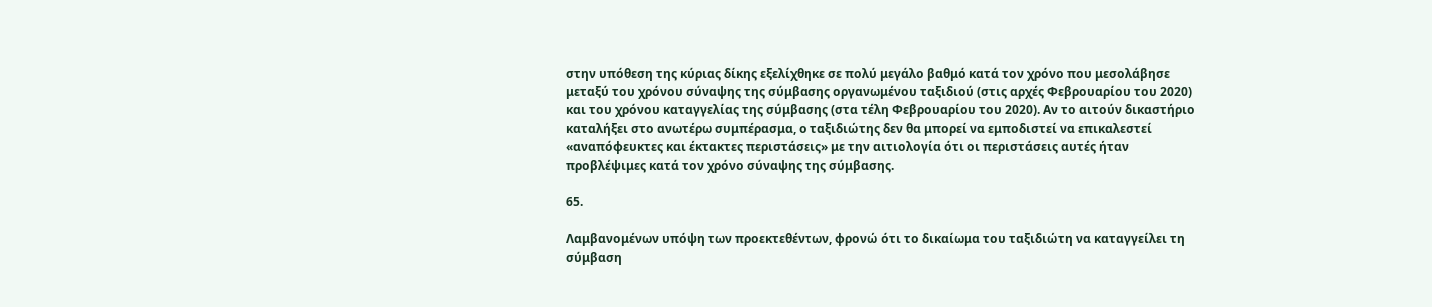στην υπόθεση της κύριας δίκης εξελίχθηκε σε πολύ μεγάλο βαθμό κατά τον χρόνο που μεσολάβησε μεταξύ του χρόνου σύναψης της σύμβασης οργανωμένου ταξιδιού (στις αρχές Φεβρουαρίου του 2020) και του χρόνου καταγγελίας της σύμβασης (στα τέλη Φεβρουαρίου του 2020). Αν το αιτούν δικαστήριο καταλήξει στο ανωτέρω συμπέρασμα, ο ταξιδιώτης δεν θα μπορεί να εμποδιστεί να επικαλεστεί «αναπόφευκτες και έκτακτες περιστάσεις» με την αιτιολογία ότι οι περιστάσεις αυτές ήταν προβλέψιμες κατά τον χρόνο σύναψης της σύμβασης.

65.

Λαμβανομένων υπόψη των προεκτεθέντων, φρονώ ότι το δικαίωμα του ταξιδιώτη να καταγγείλει τη σύμβαση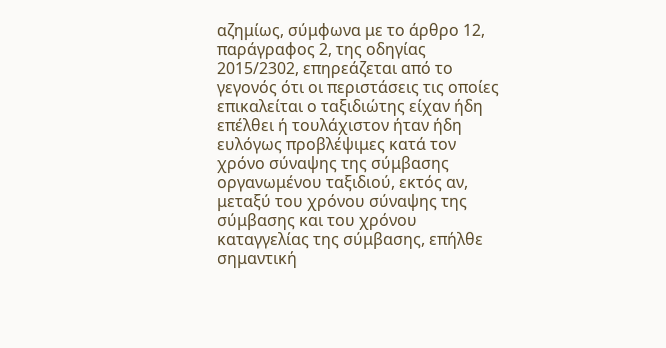αζημίως, σύμφωνα με το άρθρο 12, παράγραφος 2, της οδηγίας 2015/2302, επηρεάζεται από το γεγονός ότι οι περιστάσεις τις οποίες επικαλείται ο ταξιδιώτης είχαν ήδη επέλθει ή τουλάχιστον ήταν ήδη ευλόγως προβλέψιμες κατά τον χρόνο σύναψης της σύμβασης οργανωμένου ταξιδιού, εκτός αν, μεταξύ του χρόνου σύναψης της σύμβασης και του χρόνου καταγγελίας της σύμβασης, επήλθε σημαντική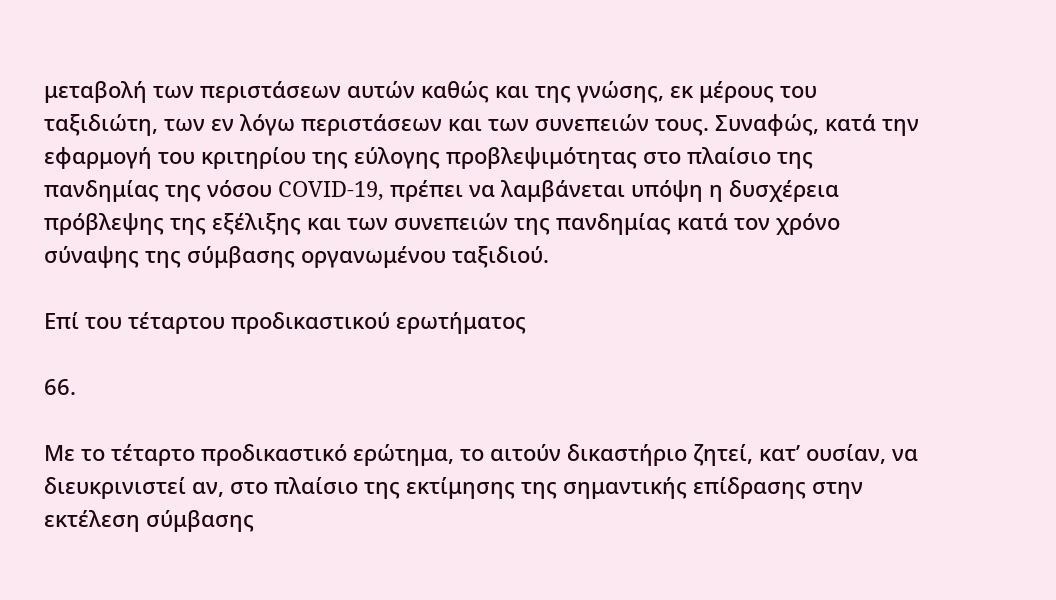μεταβολή των περιστάσεων αυτών καθώς και της γνώσης, εκ μέρους του ταξιδιώτη, των εν λόγω περιστάσεων και των συνεπειών τους. Συναφώς, κατά την εφαρμογή του κριτηρίου της εύλογης προβλεψιμότητας στο πλαίσιο της πανδημίας της νόσου COVID‑19, πρέπει να λαμβάνεται υπόψη η δυσχέρεια πρόβλεψης της εξέλιξης και των συνεπειών της πανδημίας κατά τον χρόνο σύναψης της σύμβασης οργανωμένου ταξιδιού.

Επί του τέταρτου προδικαστικού ερωτήματος

66.

Με το τέταρτο προδικαστικό ερώτημα, το αιτούν δικαστήριο ζητεί, κατ’ ουσίαν, να διευκρινιστεί αν, στο πλαίσιο της εκτίμησης της σημαντικής επίδρασης στην εκτέλεση σύμβασης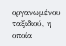οργανωμένου ταξιδιού, η οποία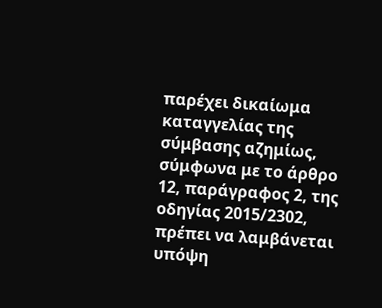παρέχει δικαίωμα καταγγελίας της σύμβασης αζημίως, σύμφωνα με το άρθρο 12, παράγραφος 2, της οδηγίας 2015/2302, πρέπει να λαμβάνεται υπόψη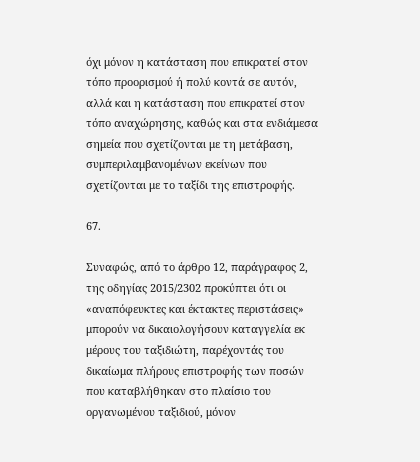όχι μόνον η κατάσταση που επικρατεί στον τόπο προορισμού ή πολύ κοντά σε αυτόν, αλλά και η κατάσταση που επικρατεί στον τόπο αναχώρησης, καθώς και στα ενδιάμεσα σημεία που σχετίζονται με τη μετάβαση, συμπεριλαμβανομένων εκείνων που σχετίζονται με το ταξίδι της επιστροφής.

67.

Συναφώς, από το άρθρο 12, παράγραφος 2, της οδηγίας 2015/2302 προκύπτει ότι οι «αναπόφευκτες και έκτακτες περιστάσεις» μπορούν να δικαιολογήσουν καταγγελία εκ μέρους του ταξιδιώτη, παρέχοντάς του δικαίωμα πλήρους επιστροφής των ποσών που καταβλήθηκαν στο πλαίσιο του οργανωμένου ταξιδιού, μόνον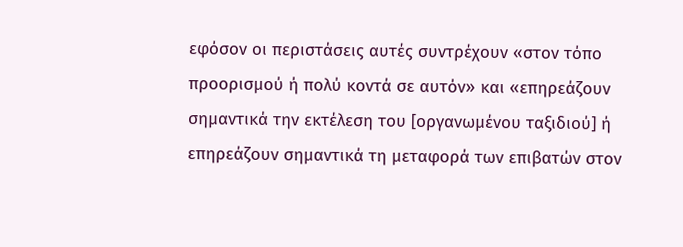εφόσον οι περιστάσεις αυτές συντρέχουν «στον τόπο προορισμού ή πολύ κοντά σε αυτόν» και «επηρεάζουν σημαντικά την εκτέλεση του [οργανωμένου ταξιδιού] ή επηρεάζουν σημαντικά τη μεταφορά των επιβατών στον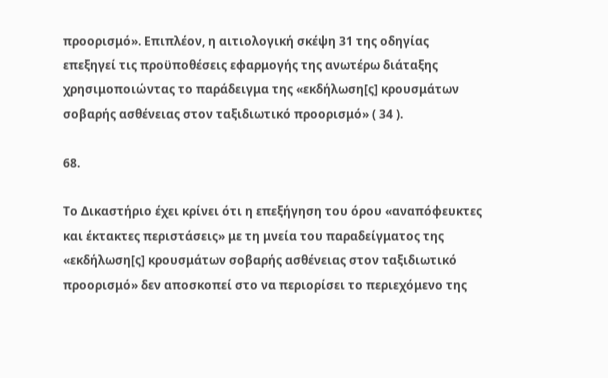προορισμό». Επιπλέον, η αιτιολογική σκέψη 31 της οδηγίας επεξηγεί τις προϋποθέσεις εφαρμογής της ανωτέρω διάταξης χρησιμοποιώντας το παράδειγμα της «εκδήλωση[ς] κρουσμάτων σοβαρής ασθένειας στον ταξιδιωτικό προορισμό» ( 34 ).

68.

Το Δικαστήριο έχει κρίνει ότι η επεξήγηση του όρου «αναπόφευκτες και έκτακτες περιστάσεις» με τη μνεία του παραδείγματος της «εκδήλωση[ς] κρουσμάτων σοβαρής ασθένειας στον ταξιδιωτικό προορισμό» δεν αποσκοπεί στο να περιορίσει το περιεχόμενο της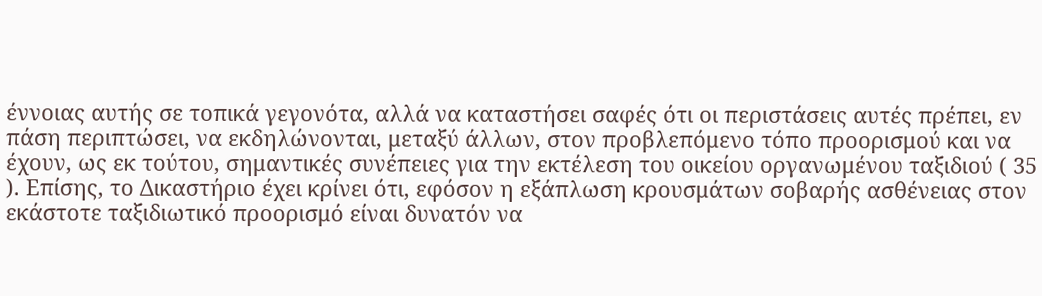έννοιας αυτής σε τοπικά γεγονότα, αλλά να καταστήσει σαφές ότι οι περιστάσεις αυτές πρέπει, εν πάση περιπτώσει, να εκδηλώνονται, μεταξύ άλλων, στον προβλεπόμενο τόπο προορισμού και να έχουν, ως εκ τούτου, σημαντικές συνέπειες για την εκτέλεση του οικείου οργανωμένου ταξιδιού ( 35 ). Επίσης, το Δικαστήριο έχει κρίνει ότι, εφόσον η εξάπλωση κρουσμάτων σοβαρής ασθένειας στον εκάστοτε ταξιδιωτικό προορισμό είναι δυνατόν να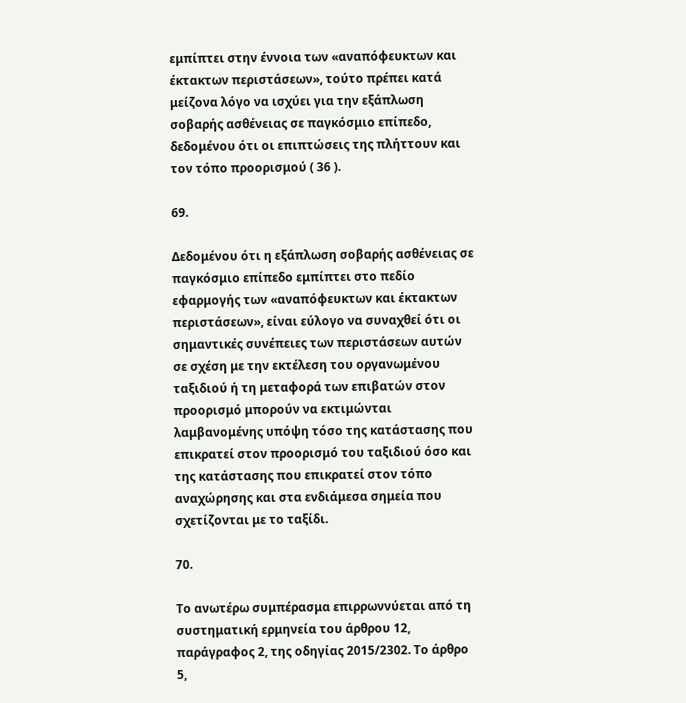εμπίπτει στην έννοια των «αναπόφευκτων και έκτακτων περιστάσεων», τούτο πρέπει κατά μείζονα λόγο να ισχύει για την εξάπλωση σοβαρής ασθένειας σε παγκόσμιο επίπεδο, δεδομένου ότι οι επιπτώσεις της πλήττουν και τον τόπο προορισμού ( 36 ).

69.

Δεδομένου ότι η εξάπλωση σοβαρής ασθένειας σε παγκόσμιο επίπεδο εμπίπτει στο πεδίο εφαρμογής των «αναπόφευκτων και έκτακτων περιστάσεων», είναι εύλογο να συναχθεί ότι οι σημαντικές συνέπειες των περιστάσεων αυτών σε σχέση με την εκτέλεση του οργανωμένου ταξιδιού ή τη μεταφορά των επιβατών στον προορισμό μπορούν να εκτιμώνται λαμβανομένης υπόψη τόσο της κατάστασης που επικρατεί στον προορισμό του ταξιδιού όσο και της κατάστασης που επικρατεί στον τόπο αναχώρησης και στα ενδιάμεσα σημεία που σχετίζονται με το ταξίδι.

70.

Το ανωτέρω συμπέρασμα επιρρωννύεται από τη συστηματική ερμηνεία του άρθρου 12, παράγραφος 2, της οδηγίας 2015/2302. Το άρθρο 5,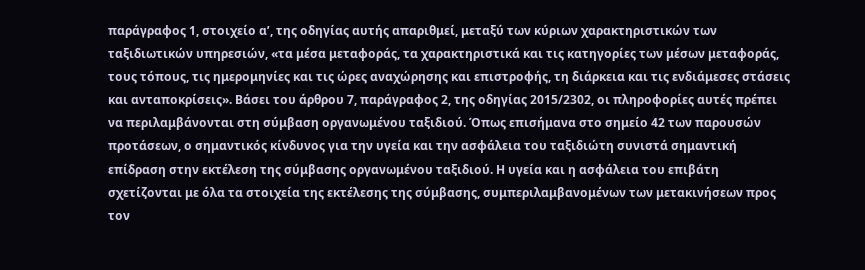παράγραφος 1, στοιχείο αʹ, της οδηγίας αυτής απαριθμεί, μεταξύ των κύριων χαρακτηριστικών των ταξιδιωτικών υπηρεσιών, «τα μέσα μεταφοράς, τα χαρακτηριστικά και τις κατηγορίες των μέσων μεταφοράς, τους τόπους, τις ημερομηνίες και τις ώρες αναχώρησης και επιστροφής, τη διάρκεια και τις ενδιάμεσες στάσεις και ανταποκρίσεις». Βάσει του άρθρου 7, παράγραφος 2, της οδηγίας 2015/2302, οι πληροφορίες αυτές πρέπει να περιλαμβάνονται στη σύμβαση οργανωμένου ταξιδιού. Όπως επισήμανα στο σημείο 42 των παρουσών προτάσεων, ο σημαντικός κίνδυνος για την υγεία και την ασφάλεια του ταξιδιώτη συνιστά σημαντική επίδραση στην εκτέλεση της σύμβασης οργανωμένου ταξιδιού. Η υγεία και η ασφάλεια του επιβάτη σχετίζονται με όλα τα στοιχεία της εκτέλεσης της σύμβασης, συμπεριλαμβανομένων των μετακινήσεων προς τον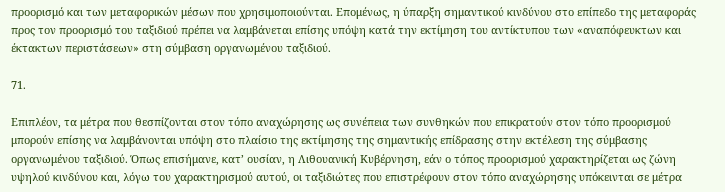προορισμό και των μεταφορικών μέσων που χρησιμοποιούνται. Επομένως, η ύπαρξη σημαντικού κινδύνου στο επίπεδο της μεταφοράς προς τον προορισμό του ταξιδιού πρέπει να λαμβάνεται επίσης υπόψη κατά την εκτίμηση του αντίκτυπου των «αναπόφευκτων και έκτακτων περιστάσεων» στη σύμβαση οργανωμένου ταξιδιού.

71.

Επιπλέον, τα μέτρα που θεσπίζονται στον τόπο αναχώρησης ως συνέπεια των συνθηκών που επικρατούν στον τόπο προορισμού μπορούν επίσης να λαμβάνονται υπόψη στο πλαίσιο της εκτίμησης της σημαντικής επίδρασης στην εκτέλεση της σύμβασης οργανωμένου ταξιδιού. Όπως επισήμανε, κατ’ ουσίαν, η Λιθουανική Κυβέρνηση, εάν ο τόπος προορισμού χαρακτηρίζεται ως ζώνη υψηλού κινδύνου και, λόγω του χαρακτηρισμού αυτού, οι ταξιδιώτες που επιστρέφουν στον τόπο αναχώρησης υπόκεινται σε μέτρα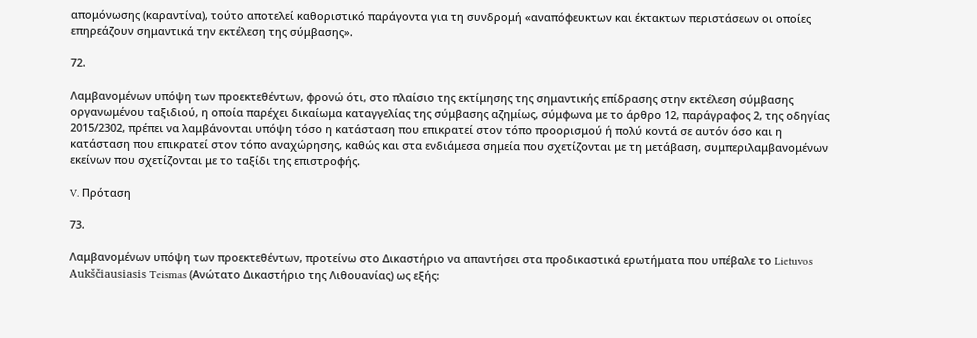απομόνωσης (καραντίνα), τούτο αποτελεί καθοριστικό παράγοντα για τη συνδρομή «αναπόφευκτων και έκτακτων περιστάσεων οι οποίες επηρεάζουν σημαντικά την εκτέλεση της σύμβασης».

72.

Λαμβανομένων υπόψη των προεκτεθέντων, φρονώ ότι, στο πλαίσιο της εκτίμησης της σημαντικής επίδρασης στην εκτέλεση σύμβασης οργανωμένου ταξιδιού, η οποία παρέχει δικαίωμα καταγγελίας της σύμβασης αζημίως, σύμφωνα με το άρθρο 12, παράγραφος 2, της οδηγίας 2015/2302, πρέπει να λαμβάνονται υπόψη τόσο η κατάσταση που επικρατεί στον τόπο προορισμού ή πολύ κοντά σε αυτόν όσο και η κατάσταση που επικρατεί στον τόπο αναχώρησης, καθώς και στα ενδιάμεσα σημεία που σχετίζονται με τη μετάβαση, συμπεριλαμβανομένων εκείνων που σχετίζονται με το ταξίδι της επιστροφής.

V. Πρόταση

73.

Λαμβανομένων υπόψη των προεκτεθέντων, προτείνω στο Δικαστήριο να απαντήσει στα προδικαστικά ερωτήματα που υπέβαλε το Lietuvos Aukščiausiasis Teismas (Ανώτατο Δικαστήριο της Λιθουανίας) ως εξής: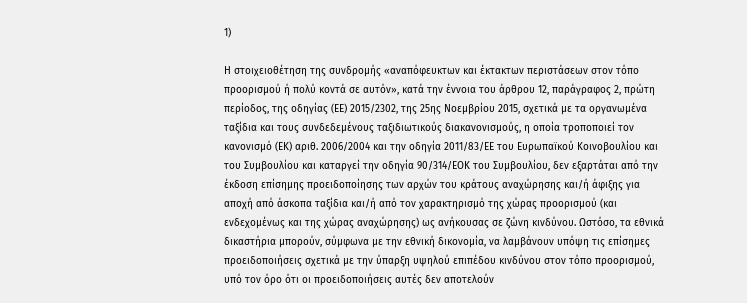1)

Η στοιχειοθέτηση της συνδρομής «αναπόφευκτων και έκτακτων περιστάσεων στον τόπο προορισμού ή πολύ κοντά σε αυτόν», κατά την έννοια του άρθρου 12, παράγραφος 2, πρώτη περίοδος, της οδηγίας (ΕΕ) 2015/2302, της 25ης Νοεμβρίου 2015, σχετικά με τα οργανωμένα ταξίδια και τους συνδεδεμένους ταξιδιωτικούς διακανονισμούς, η οποία τροποποιεί τον κανονισμό (ΕΚ) αριθ. 2006/2004 και την οδηγία 2011/83/ΕΕ του Ευρωπαϊκού Κοινοβουλίου και του Συμβουλίου και καταργεί την οδηγία 90/314/ΕΟΚ του Συμβουλίου, δεν εξαρτάται από την έκδοση επίσημης προειδοποίησης των αρχών του κράτους αναχώρησης και/ή άφιξης για αποχή από άσκοπα ταξίδια και/ή από τον χαρακτηρισμό της χώρας προορισμού (και ενδεχομένως και της χώρας αναχώρησης) ως ανήκουσας σε ζώνη κινδύνου. Ωστόσο, τα εθνικά δικαστήρια μπορούν, σύμφωνα με την εθνική δικονομία, να λαμβάνουν υπόψη τις επίσημες προειδοποιήσεις σχετικά με την ύπαρξη υψηλού επιπέδου κινδύνου στον τόπο προορισμού, υπό τον όρο ότι οι προειδοποιήσεις αυτές δεν αποτελούν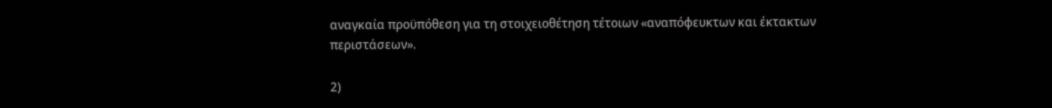αναγκαία προϋπόθεση για τη στοιχειοθέτηση τέτοιων «αναπόφευκτων και έκτακτων περιστάσεων».

2)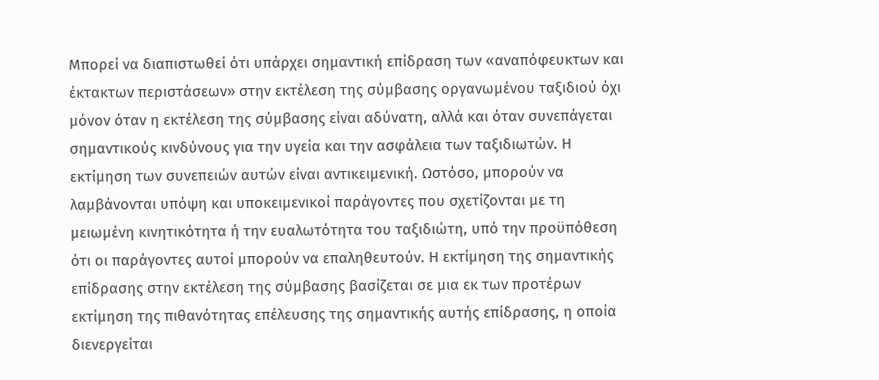Μπορεί να διαπιστωθεί ότι υπάρχει σημαντική επίδραση των «αναπόφευκτων και έκτακτων περιστάσεων» στην εκτέλεση της σύμβασης οργανωμένου ταξιδιού όχι μόνον όταν η εκτέλεση της σύμβασης είναι αδύνατη, αλλά και όταν συνεπάγεται σημαντικούς κινδύνους για την υγεία και την ασφάλεια των ταξιδιωτών. Η εκτίμηση των συνεπειών αυτών είναι αντικειμενική. Ωστόσο, μπορούν να λαμβάνονται υπόψη και υποκειμενικοί παράγοντες που σχετίζονται με τη μειωμένη κινητικότητα ή την ευαλωτότητα του ταξιδιώτη, υπό την προϋπόθεση ότι οι παράγοντες αυτοί μπορούν να επαληθευτούν. Η εκτίμηση της σημαντικής επίδρασης στην εκτέλεση της σύμβασης βασίζεται σε μια εκ των προτέρων εκτίμηση της πιθανότητας επέλευσης της σημαντικής αυτής επίδρασης, η οποία διενεργείται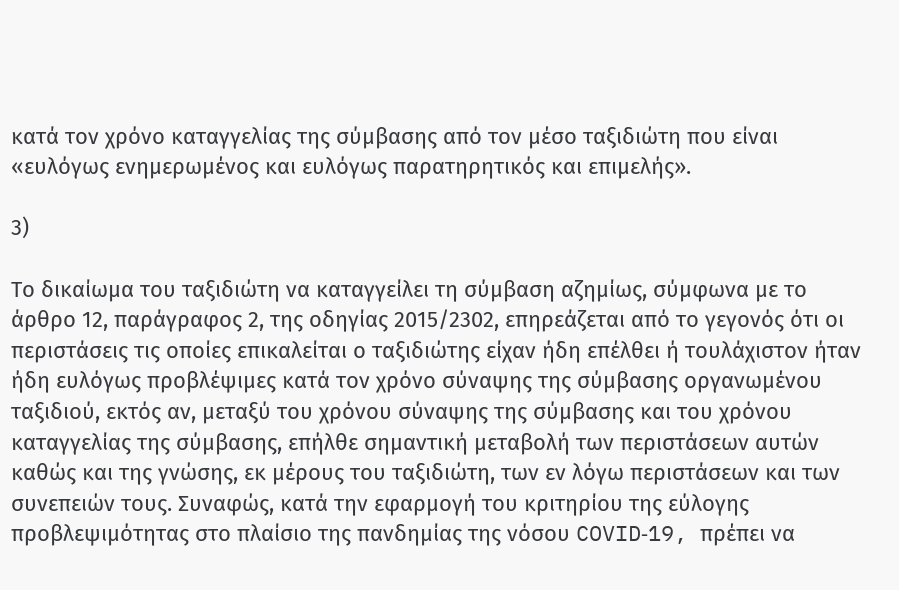κατά τον χρόνο καταγγελίας της σύμβασης από τον μέσο ταξιδιώτη που είναι «ευλόγως ενημερωμένος και ευλόγως παρατηρητικός και επιμελής».

3)

Το δικαίωμα του ταξιδιώτη να καταγγείλει τη σύμβαση αζημίως, σύμφωνα με το άρθρο 12, παράγραφος 2, της οδηγίας 2015/2302, επηρεάζεται από το γεγονός ότι οι περιστάσεις τις οποίες επικαλείται ο ταξιδιώτης είχαν ήδη επέλθει ή τουλάχιστον ήταν ήδη ευλόγως προβλέψιμες κατά τον χρόνο σύναψης της σύμβασης οργανωμένου ταξιδιού, εκτός αν, μεταξύ του χρόνου σύναψης της σύμβασης και του χρόνου καταγγελίας της σύμβασης, επήλθε σημαντική μεταβολή των περιστάσεων αυτών καθώς και της γνώσης, εκ μέρους του ταξιδιώτη, των εν λόγω περιστάσεων και των συνεπειών τους. Συναφώς, κατά την εφαρμογή του κριτηρίου της εύλογης προβλεψιμότητας στο πλαίσιο της πανδημίας της νόσου COVID‑19, πρέπει να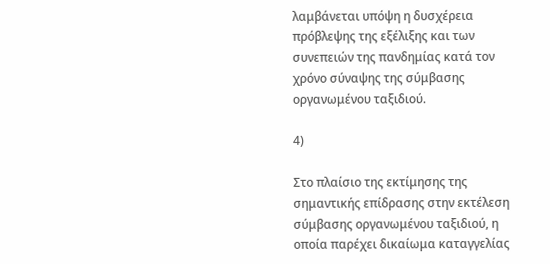λαμβάνεται υπόψη η δυσχέρεια πρόβλεψης της εξέλιξης και των συνεπειών της πανδημίας κατά τον χρόνο σύναψης της σύμβασης οργανωμένου ταξιδιού.

4)

Στο πλαίσιο της εκτίμησης της σημαντικής επίδρασης στην εκτέλεση σύμβασης οργανωμένου ταξιδιού, η οποία παρέχει δικαίωμα καταγγελίας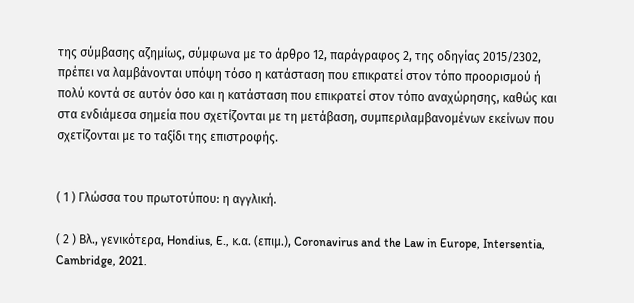της σύμβασης αζημίως, σύμφωνα με το άρθρο 12, παράγραφος 2, της οδηγίας 2015/2302, πρέπει να λαμβάνονται υπόψη τόσο η κατάσταση που επικρατεί στον τόπο προορισμού ή πολύ κοντά σε αυτόν όσο και η κατάσταση που επικρατεί στον τόπο αναχώρησης, καθώς και στα ενδιάμεσα σημεία που σχετίζονται με τη μετάβαση, συμπεριλαμβανομένων εκείνων που σχετίζονται με το ταξίδι της επιστροφής.


( 1 ) Γλώσσα του πρωτοτύπου: η αγγλική.

( 2 ) Βλ., γενικότερα, Hondius, E., κ.α. (επιμ.), Coronavirus and the Law in Europe, Intersentia, Cambridge, 2021.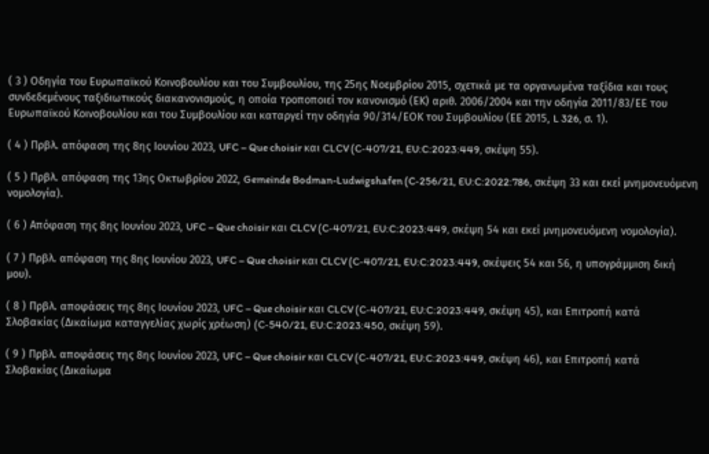( 3 ) Οδηγία του Ευρωπαϊκού Κοινοβουλίου και του Συμβουλίου, της 25ης Νοεμβρίου 2015, σχετικά με τα οργανωμένα ταξίδια και τους συνδεδεμένους ταξιδιωτικούς διακανονισμούς, η οποία τροποποιεί τον κανονισμό (ΕΚ) αριθ. 2006/2004 και την οδηγία 2011/83/ΕΕ του Ευρωπαϊκού Κοινοβουλίου και του Συμβουλίου και καταργεί την οδηγία 90/314/ΕΟΚ του Συμβουλίου (ΕΕ 2015, L 326, σ. 1).

( 4 ) Πρβλ. απόφαση της 8ης Ιουνίου 2023, UFC – Que choisir και CLCV (C‑407/21, EU:C:2023:449, σκέψη 55).

( 5 ) Πρβλ. απόφαση της 13ης Οκτωβρίου 2022, Gemeinde Bodman-Ludwigshafen (C‑256/21, EU:C:2022:786, σκέψη 33 και εκεί μνημονευόμενη νομολογία).

( 6 ) Απόφαση της 8ης Ιουνίου 2023, UFC – Que choisir και CLCV (C‑407/21, EU:C:2023:449, σκέψη 54 και εκεί μνημονευόμενη νομολογία).

( 7 ) Πρβλ. απόφαση της 8ης Ιουνίου 2023, UFC – Que choisir και CLCV (C‑407/21, EU:C:2023:449, σκέψεις 54 και 56, η υπογράμμιση δική μου).

( 8 ) Πρβλ. αποφάσεις της 8ης Ιουνίου 2023, UFC – Que choisir και CLCV (C‑407/21, EU:C:2023:449, σκέψη 45), και Επιτροπή κατά Σλοβακίας (Δικαίωμα καταγγελίας χωρίς χρέωση) (C‑540/21, EU:C:2023:450, σκέψη 59).

( 9 ) Πρβλ. αποφάσεις της 8ης Ιουνίου 2023, UFC – Que choisir και CLCV (C‑407/21, EU:C:2023:449, σκέψη 46), και Επιτροπή κατά Σλοβακίας (Δικαίωμα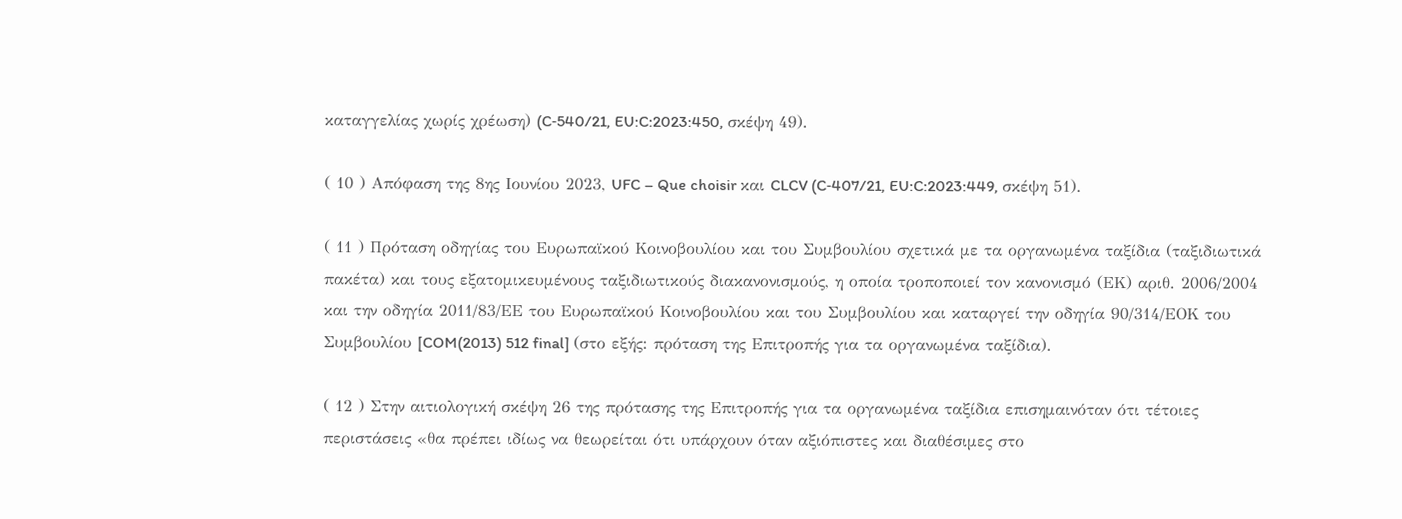καταγγελίας χωρίς χρέωση) (C‑540/21, EU:C:2023:450, σκέψη 49).

( 10 ) Απόφαση της 8ης Ιουνίου 2023, UFC – Que choisir και CLCV (C‑407/21, EU:C:2023:449, σκέψη 51).

( 11 ) Πρόταση οδηγίας του Ευρωπαϊκού Κοινοβουλίου και του Συμβουλίου σχετικά με τα οργανωμένα ταξίδια (ταξιδιωτικά πακέτα) και τους εξατομικευμένους ταξιδιωτικούς διακανονισμούς, η οποία τροποποιεί τον κανονισμό (ΕΚ) αριθ. 2006/2004 και την οδηγία 2011/83/ΕΕ του Ευρωπαϊκού Κοινοβουλίου και του Συμβουλίου και καταργεί την οδηγία 90/314/ΕΟΚ του Συμβουλίου [COM(2013) 512 final] (στο εξής: πρόταση της Επιτροπής για τα οργανωμένα ταξίδια).

( 12 ) Στην αιτιολογική σκέψη 26 της πρότασης της Επιτροπής για τα οργανωμένα ταξίδια επισημαινόταν ότι τέτοιες περιστάσεις «θα πρέπει ιδίως να θεωρείται ότι υπάρχουν όταν αξιόπιστες και διαθέσιμες στο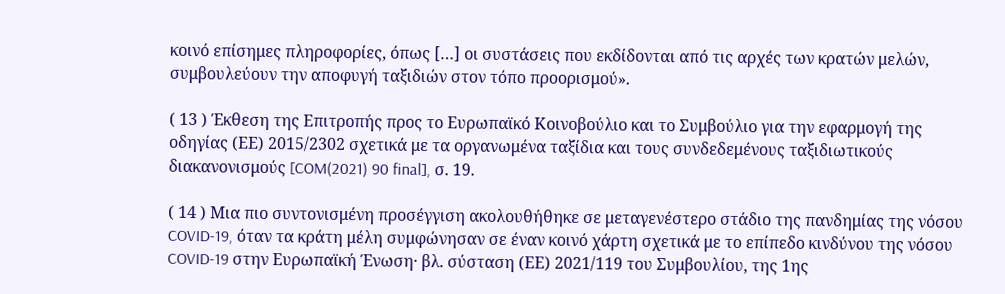κοινό επίσημες πληροφορίες, όπως […] οι συστάσεις που εκδίδονται από τις αρχές των κρατών μελών, συμβουλεύουν την αποφυγή ταξιδιών στον τόπο προορισμού».

( 13 ) Έκθεση της Επιτροπής προς το Ευρωπαϊκό Κοινοβούλιο και το Συμβούλιο για την εφαρμογή της οδηγίας (ΕΕ) 2015/2302 σχετικά με τα οργανωμένα ταξίδια και τους συνδεδεμένους ταξιδιωτικούς διακανονισμούς [COM(2021) 90 final], σ. 19.

( 14 ) Μια πιο συντονισμένη προσέγγιση ακολουθήθηκε σε μεταγενέστερο στάδιο της πανδημίας της νόσου COVID‑19, όταν τα κράτη μέλη συμφώνησαν σε έναν κοινό χάρτη σχετικά με το επίπεδο κινδύνου της νόσου COVID‑19 στην Ευρωπαϊκή Ένωση· βλ. σύσταση (ΕΕ) 2021/119 του Συμβουλίου, της 1ης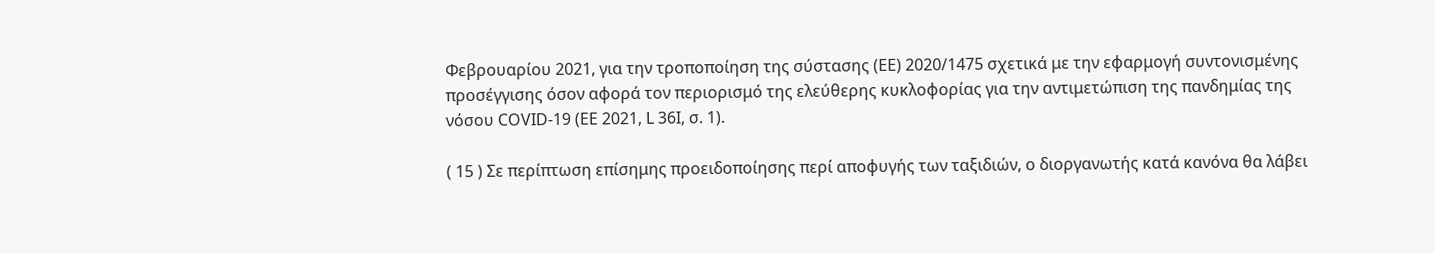Φεβρουαρίου 2021, για την τροποποίηση της σύστασης (ΕΕ) 2020/1475 σχετικά με την εφαρμογή συντονισμένης προσέγγισης όσον αφορά τον περιορισμό της ελεύθερης κυκλοφορίας για την αντιμετώπιση της πανδημίας της νόσου COVID‑19 (ΕΕ 2021, L 36I, σ. 1).

( 15 ) Σε περίπτωση επίσημης προειδοποίησης περί αποφυγής των ταξιδιών, ο διοργανωτής κατά κανόνα θα λάβει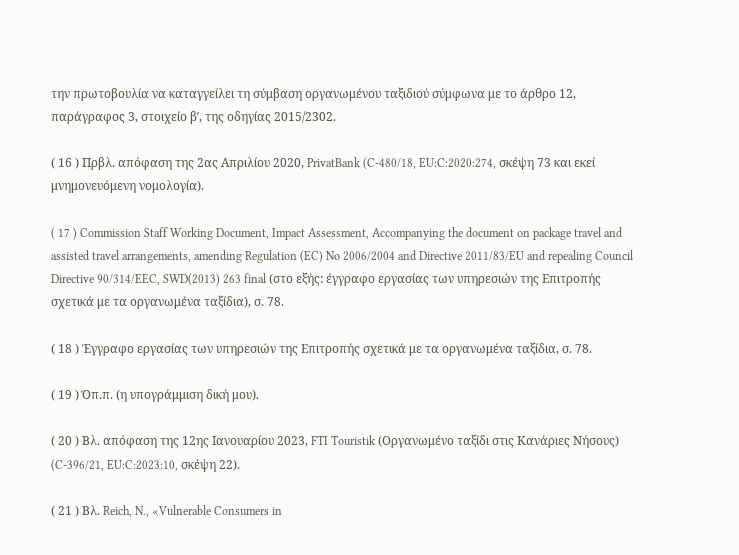την πρωτοβουλία να καταγγείλει τη σύμβαση οργανωμένου ταξιδιού σύμφωνα με το άρθρο 12, παράγραφος 3, στοιχείο βʹ, της οδηγίας 2015/2302.

( 16 ) Πρβλ. απόφαση της 2ας Απριλίου 2020, PrivatBank (C‑480/18, EU:C:2020:274, σκέψη 73 και εκεί μνημονευόμενη νομολογία).

( 17 ) Commission Staff Working Document, Impact Assessment, Accompanying the document on package travel and assisted travel arrangements, amending Regulation (EC) No 2006/2004 and Directive 2011/83/EU and repealing Council Directive 90/314/EEC, SWD(2013) 263 final (στο εξής: έγγραφο εργασίας των υπηρεσιών της Επιτροπής σχετικά με τα οργανωμένα ταξίδια), σ. 78.

( 18 ) Έγγραφο εργασίας των υπηρεσιών της Επιτροπής σχετικά με τα οργανωμένα ταξίδια, σ. 78.

( 19 ) Όπ.π. (η υπογράμμιση δική μου).

( 20 ) Βλ. απόφαση της 12ης Ιανουαρίου 2023, FTI Touristik (Οργανωμένο ταξίδι στις Κανάριες Νήσους) (C‑396/21, EU:C:2023:10, σκέψη 22).

( 21 ) Βλ. Reich, N., «Vulnerable Consumers in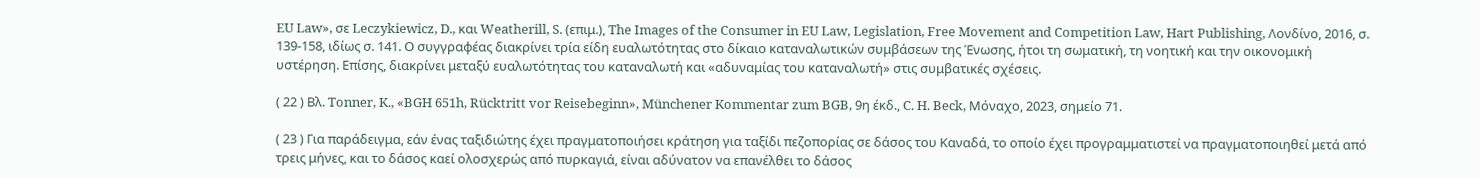EU Law», σε Leczykiewicz, D., και Weatherill, S. (επιμ.), The Images of the Consumer in EU Law, Legislation, Free Movement and Competition Law, Hart Publishing, Λονδίνο, 2016, σ. 139-158, ιδίως σ. 141. Ο συγγραφέας διακρίνει τρία είδη ευαλωτότητας στο δίκαιο καταναλωτικών συμβάσεων της Ένωσης, ήτοι τη σωματική, τη νοητική και την οικονομική υστέρηση. Επίσης, διακρίνει μεταξύ ευαλωτότητας του καταναλωτή και «αδυναμίας του καταναλωτή» στις συμβατικές σχέσεις.

( 22 ) Βλ. Tonner, K., «BGH 651h, Rücktritt vor Reisebeginn», Münchener Kommentar zum BGB, 9η έκδ., C. H. Beck, Μόναχο, 2023, σημείο 71.

( 23 ) Για παράδειγμα, εάν ένας ταξιδιώτης έχει πραγματοποιήσει κράτηση για ταξίδι πεζοπορίας σε δάσος του Καναδά, το οποίο έχει προγραμματιστεί να πραγματοποιηθεί μετά από τρεις μήνες, και το δάσος καεί ολοσχερώς από πυρκαγιά, είναι αδύνατον να επανέλθει το δάσος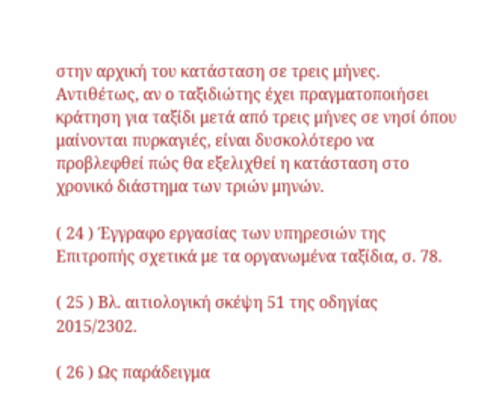στην αρχική του κατάσταση σε τρεις μήνες. Αντιθέτως, αν ο ταξιδιώτης έχει πραγματοποιήσει κράτηση για ταξίδι μετά από τρεις μήνες σε νησί όπου μαίνονται πυρκαγιές, είναι δυσκολότερο να προβλεφθεί πώς θα εξελιχθεί η κατάσταση στο χρονικό διάστημα των τριών μηνών.

( 24 ) Έγγραφο εργασίας των υπηρεσιών της Επιτροπής σχετικά με τα οργανωμένα ταξίδια, σ. 78.

( 25 ) Βλ. αιτιολογική σκέψη 51 της οδηγίας 2015/2302.

( 26 ) Ως παράδειγμα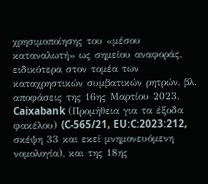χρησιμοποίησης του «μέσου καταναλωτή» ως σημείου αναφοράς, ειδικότερα στον τομέα των καταχρηστικών συμβατικών ρητρών, βλ. αποφάσεις της 16ης Μαρτίου 2023, Caixabank (Προμήθεια για τα έξοδα φακέλου) (C‑565/21, EU:C:2023:212, σκέψη 33 και εκεί μνημονευόμενη νομολογία), και της 18ης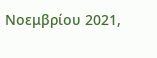Νοεμβρίου 2021,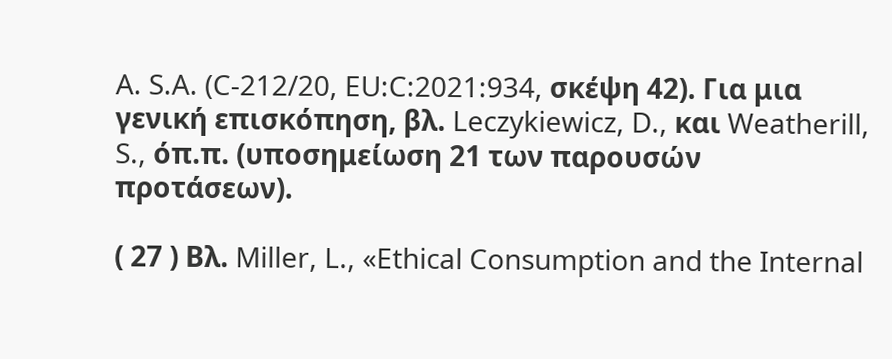A. S.A. (C‑212/20, EU:C:2021:934, σκέψη 42). Για μια γενική επισκόπηση, βλ. Leczykiewicz, D., και Weatherill, S., όπ.π. (υποσημείωση 21 των παρουσών προτάσεων).

( 27 ) Βλ. Miller, L., «Ethical Consumption and the Internal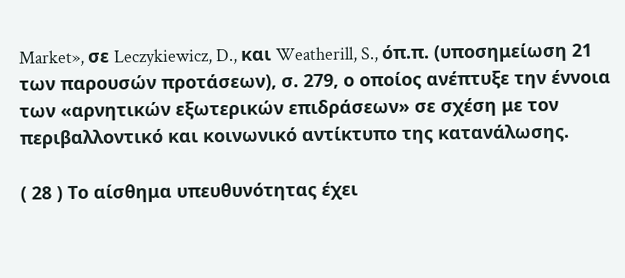Market», σε Leczykiewicz, D., και Weatherill, S., όπ.π. (υποσημείωση 21 των παρουσών προτάσεων), σ. 279, ο οποίος ανέπτυξε την έννοια των «αρνητικών εξωτερικών επιδράσεων» σε σχέση με τον περιβαλλοντικό και κοινωνικό αντίκτυπο της κατανάλωσης.

( 28 ) Το αίσθημα υπευθυνότητας έχει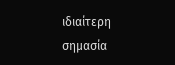ιδιαίτερη σημασία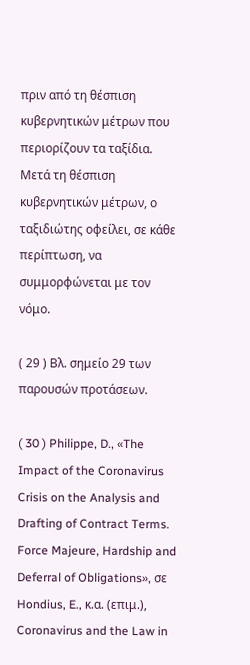πριν από τη θέσπιση κυβερνητικών μέτρων που περιορίζουν τα ταξίδια. Μετά τη θέσπιση κυβερνητικών μέτρων, ο ταξιδιώτης οφείλει, σε κάθε περίπτωση, να συμμορφώνεται με τον νόμο.

( 29 ) Βλ. σημείο 29 των παρουσών προτάσεων.

( 30 ) Philippe, D., «The Impact of the Coronavirus Crisis on the Analysis and Drafting of Contract Terms. Force Majeure, Hardship and Deferral of Obligations», σε Hondius, E., κ.α. (επιμ.), Coronavirus and the Law in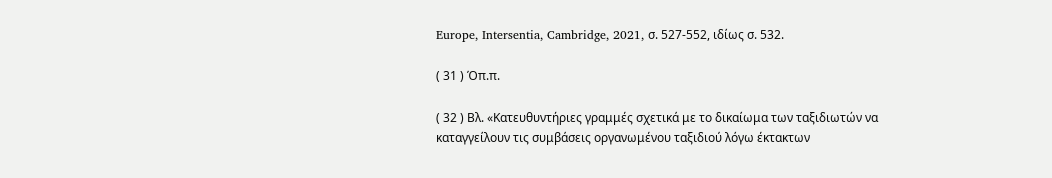Europe, Intersentia, Cambridge, 2021, σ. 527-552, ιδίως σ. 532.

( 31 ) Όπ.π.

( 32 ) Βλ. «Κατευθυντήριες γραμμές σχετικά με το δικαίωμα των ταξιδιωτών να καταγγείλουν τις συμβάσεις οργανωμένου ταξιδιού λόγω έκτακτων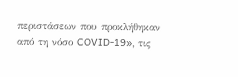περιστάσεων που προκλήθηκαν από τη νόσο COVID‑19», τις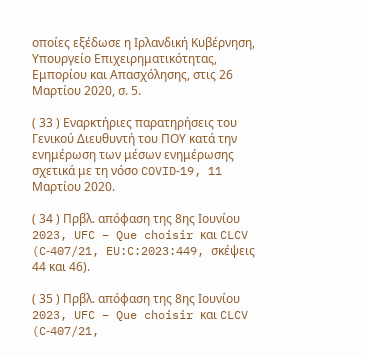οποίες εξέδωσε η Ιρλανδική Κυβέρνηση, Υπουργείο Επιχειρηματικότητας, Εμπορίου και Απασχόλησης, στις 26 Μαρτίου 2020, σ. 5.

( 33 ) Εναρκτήριες παρατηρήσεις του Γενικού Διευθυντή του ΠΟΥ κατά την ενημέρωση των μέσων ενημέρωσης σχετικά με τη νόσο COVID‑19, 11 Μαρτίου 2020.

( 34 ) Πρβλ. απόφαση της 8ης Ιουνίου 2023, UFC – Que choisir και CLCV (C‑407/21, EU:C:2023:449, σκέψεις 44 και 46).

( 35 ) Πρβλ. απόφαση της 8ης Ιουνίου 2023, UFC – Que choisir και CLCV (C‑407/21,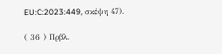EU:C:2023:449, σκέψη 47).

( 36 ) Πρβλ.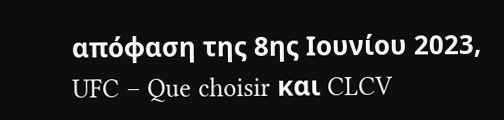απόφαση της 8ης Ιουνίου 2023, UFC – Que choisir και CLCV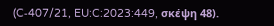(C‑407/21, EU:C:2023:449, σκέψη 48).